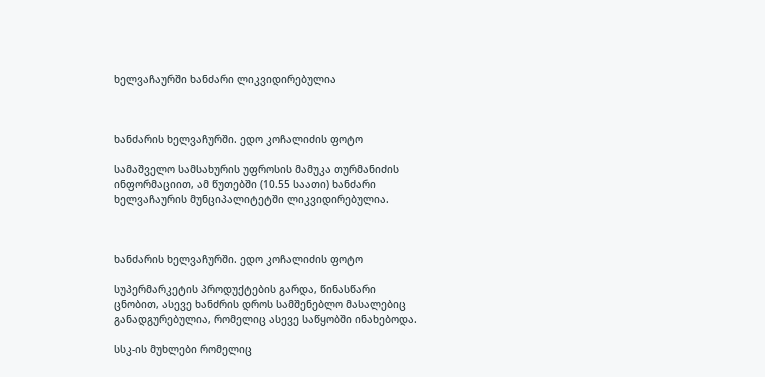ხელვაჩაურში ხანძარი ლიკვიდირებულია



ხანძარის ხელვაჩურში. ედო კოჩალიძის ფოტო

სამაშველო სამსახურის უფროსის მამუკა თურმანიძის ინფორმაციით, ამ წუთებში (10.55 საათი) ხანძარი ხელვაჩაურის მუნციპალიტეტში ლიკვიდირებულია.



ხანძარის ხელვაჩურში. ედო კოჩალიძის ფოტო

სუპერმარკეტის პროდუქტების გარდა, წინასწარი ცნობით, ასევე ხანძრის დროს სამშენებლო მასალებიც განადგურებულია, რომელიც ასევე საწყობში ინახებოდა.

სსკ-ის მუხლები რომელიც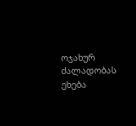ოჯახურ ძალადობას ეხება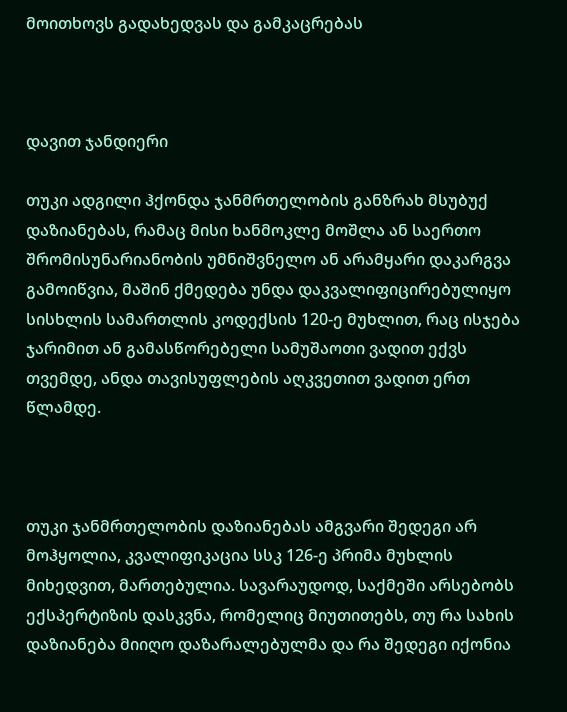მოითხოვს გადახედვას და გამკაცრებას



დავით ჯანდიერი

თუკი ადგილი ჰქონდა ჯანმრთელობის განზრახ მსუბუქ დაზიანებას, რამაც მისი ხანმოკლე მოშლა ან საერთო შრომისუნარიანობის უმნიშვნელო ან არამყარი დაკარგვა გამოიწვია, მაშინ ქმედება უნდა დაკვალიფიცირებულიყო სისხლის სამართლის კოდექსის 120-ე მუხლით, რაც ისჯება ჯარიმით ან გამასწორებელი სამუშაოთი ვადით ექვს თვემდე, ანდა თავისუფლების აღკვეთით ვადით ერთ წლამდე.



თუკი ჯანმრთელობის დაზიანებას ამგვარი შედეგი არ მოჰყოლია, კვალიფიკაცია სსკ 126-ე პრიმა მუხლის მიხედვით, მართებულია. სავარაუდოდ, საქმეში არსებობს ექსპერტიზის დასკვნა, რომელიც მიუთითებს, თუ რა სახის დაზიანება მიიღო დაზარალებულმა და რა შედეგი იქონია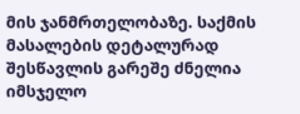მის ჯანმრთელობაზე. საქმის მასალების დეტალურად შესწავლის გარეშე ძნელია იმსჯელო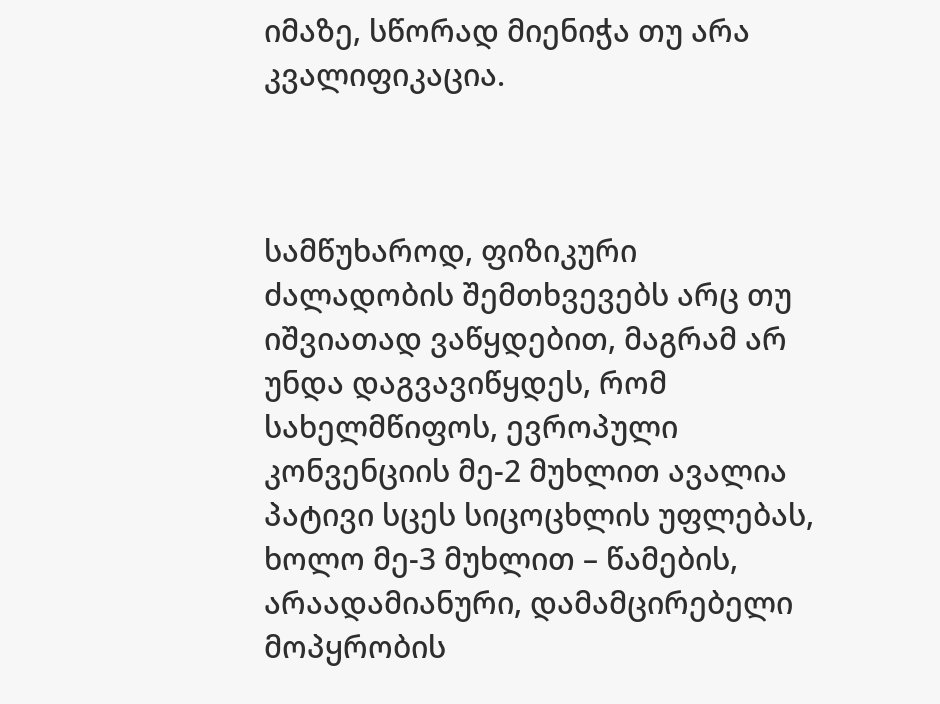იმაზე, სწორად მიენიჭა თუ არა კვალიფიკაცია.



სამწუხაროდ, ფიზიკური ძალადობის შემთხვევებს არც თუ იშვიათად ვაწყდებით, მაგრამ არ უნდა დაგვავიწყდეს, რომ სახელმწიფოს, ევროპული კონვენციის მე-2 მუხლით ავალია პატივი სცეს სიცოცხლის უფლებას, ხოლო მე-3 მუხლით – წამების, არაადამიანური, დამამცირებელი მოპყრობის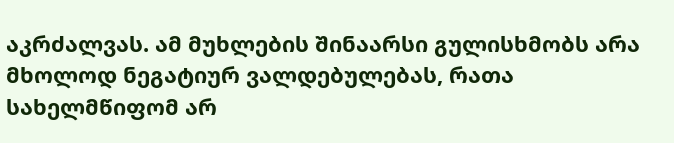აკრძალვას. ამ მუხლების შინაარსი გულისხმობს არა მხოლოდ ნეგატიურ ვალდებულებას, რათა სახელმწიფომ არ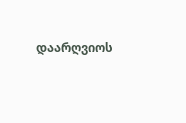დაარღვიოს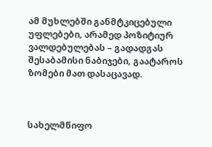ამ მუხლებში განმტკიცებული უფლებები, არამედ პოზიტიურ ვალდებულებას – გადადგას შესაბამისი ნაბიჯები, გაატაროს ზომები მათ დასაცავად.



სახელმწიფო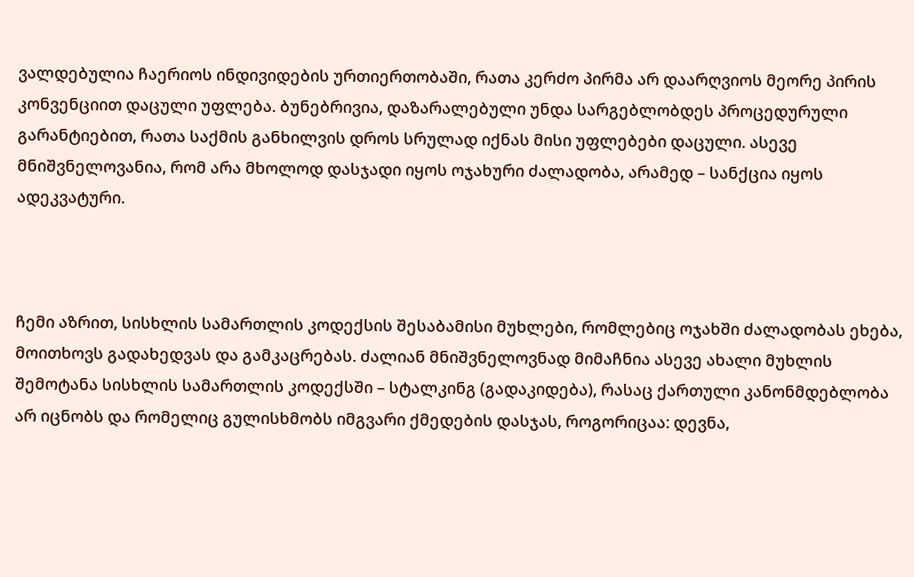ვალდებულია ჩაერიოს ინდივიდების ურთიერთობაში, რათა კერძო პირმა არ დაარღვიოს მეორე პირის კონვენციით დაცული უფლება. ბუნებრივია, დაზარალებული უნდა სარგებლობდეს პროცედურული გარანტიებით, რათა საქმის განხილვის დროს სრულად იქნას მისი უფლებები დაცული. ასევე მნიშვნელოვანია, რომ არა მხოლოდ დასჯადი იყოს ოჯახური ძალადობა, არამედ – სანქცია იყოს ადეკვატური.



ჩემი აზრით, სისხლის სამართლის კოდექსის შესაბამისი მუხლები, რომლებიც ოჯახში ძალადობას ეხება, მოითხოვს გადახედვას და გამკაცრებას. ძალიან მნიშვნელოვნად მიმაჩნია ასევე ახალი მუხლის შემოტანა სისხლის სამართლის კოდექსში – სტალკინგ (გადაკიდება), რასაც ქართული კანონმდებლობა არ იცნობს და რომელიც გულისხმობს იმგვარი ქმედების დასჯას, როგორიცაა: დევნა,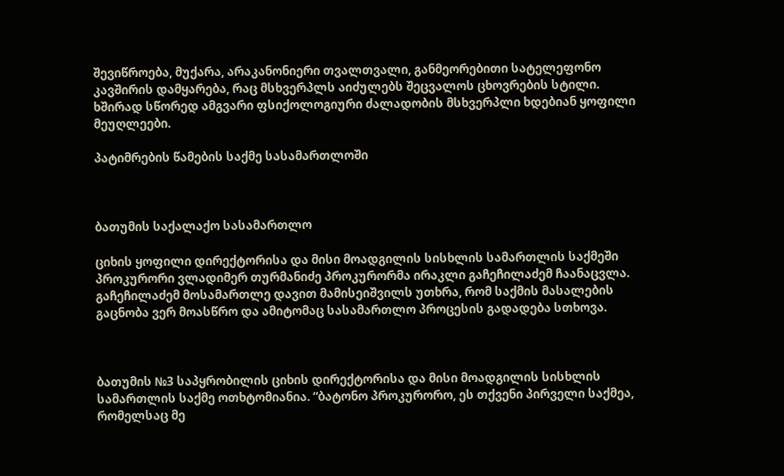შევიწროება, მუქარა, არაკანონიერი თვალთვალი, განმეორებითი სატელეფონო კავშირის დამყარება, რაც მსხვერპლს აიძულებს შეცვალოს ცხოვრების სტილი. ხშირად სწორედ ამგვარი ფსიქოლოგიური ძალადობის მსხვერპლი ხდებიან ყოფილი მეუღლეები.

პატიმრების წამების საქმე სასამართლოში



ბათუმის საქალაქო სასამართლო

ციხის ყოფილი დირექტორისა და მისი მოადგილის სისხლის სამართლის საქმეში პროკურორი ვლადიმერ თურმანიძე პროკურორმა ირაკლი გაჩეჩილაძემ ჩაანაცვლა. გაჩეჩილაძემ მოსამართლე დავით მამისეიშვილს უთხრა, რომ საქმის მასალების გაცნობა ვერ მოასწრო და ამიტომაც სასამართლო პროცესის გადადება სთხოვა.



ბათუმის №3 საპყრობილის ციხის დირექტორისა და მისი მოადგილის სისხლის სამართლის საქმე ოთხტომიანია. “ბატონო პროკურორო, ეს თქვენი პირველი საქმეა, რომელსაც მე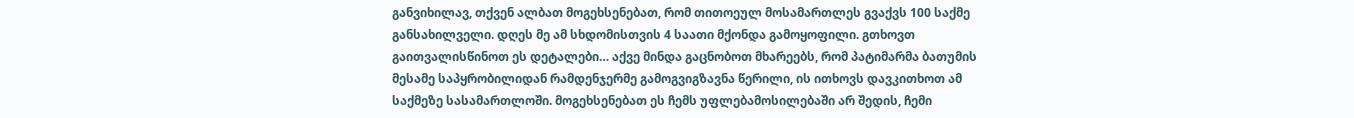განვიხილავ, თქვენ ალბათ მოგეხსენებათ, რომ თითოეულ მოსამართლეს გვაქვს 100 საქმე განსახილველი. დღეს მე ამ სხდომისთვის 4 საათი მქონდა გამოყოფილი. გთხოვთ გაითვალისწინოთ ეს დეტალები… აქვე მინდა გაცნობოთ მხარეებს, რომ პატიმარმა ბათუმის მესამე საპყრობილიდან რამდენჯერმე გამოგვიგზავნა წერილი, ის ითხოვს დავკითხოთ ამ საქმეზე სასამართლოში. მოგეხსენებათ ეს ჩემს უფლებამოსილებაში არ შედის, ჩემი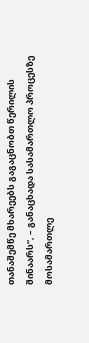თანაშემწე მხარეებს გაგაცნობთ წერილის შინაარს“, – განაცხადა სასამართლო პროცესზე მოსამართლე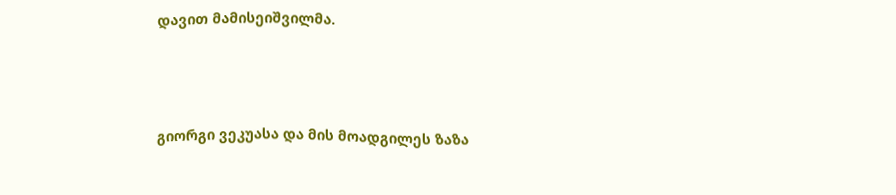დავით მამისეიშვილმა.



გიორგი ვეკუასა და მის მოადგილეს ზაზა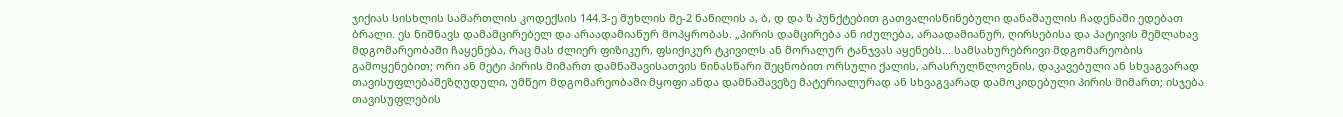ჯიქიას სისხლის სამართლის კოდექსის 144.3-ე მუხლის მე-2 ნაწილის ა, ბ, დ და ზ პუნქტებით გათვალისწინებული დანაშაულის ჩადენაში ედებათ ბრალი. ეს ნიშნავს დამამცირებელ და არაადამიანურ მოპყრობას. „პირის დამცირება ან იძულება, არაადამიანურ, ღირსებისა და პატივის შემლახავ მდგომარეობაში ჩაყენება, რაც მას ძლიერ ფიზიკურ, ფსიქიკურ ტკივილს ან მორალურ ტანჯვას აყენებს… სამსახურებრივი მდგომარეობის გამოყენებით; ორი ან მეტი პირის მიმართ დამნაშავისათვის წინასწარი შეცნობით ორსული ქალის, არასრულწლოვნის, დაკავებული ან სხვაგვარად თავისუფლებაშეზღუდული, უმწეო მდგომარეობაში მყოფი ანდა დამნაშავეზე მატერიალურად ან სხვაგვარად დამოკიდებული პირის მიმართ; ისჯება თავისუფლების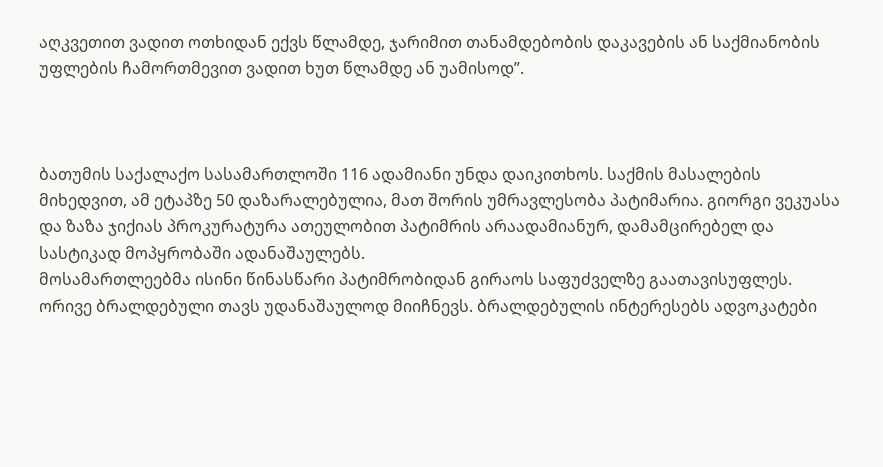აღკვეთით ვადით ოთხიდან ექვს წლამდე, ჯარიმით თანამდებობის დაკავების ან საქმიანობის უფლების ჩამორთმევით ვადით ხუთ წლამდე ან უამისოდ”.



ბათუმის საქალაქო სასამართლოში 116 ადამიანი უნდა დაიკითხოს. საქმის მასალების მიხედვით, ამ ეტაპზე 50 დაზარალებულია, მათ შორის უმრავლესობა პატიმარია. გიორგი ვეკუასა და ზაზა ჯიქიას პროკურატურა ათეულობით პატიმრის არაადამიანურ, დამამცირებელ და სასტიკად მოპყრობაში ადანაშაულებს.
მოსამართლეებმა ისინი წინასწარი პატიმრობიდან გირაოს საფუძველზე გაათავისუფლეს. ორივე ბრალდებული თავს უდანაშაულოდ მიიჩნევს. ბრალდებულის ინტერესებს ადვოკატები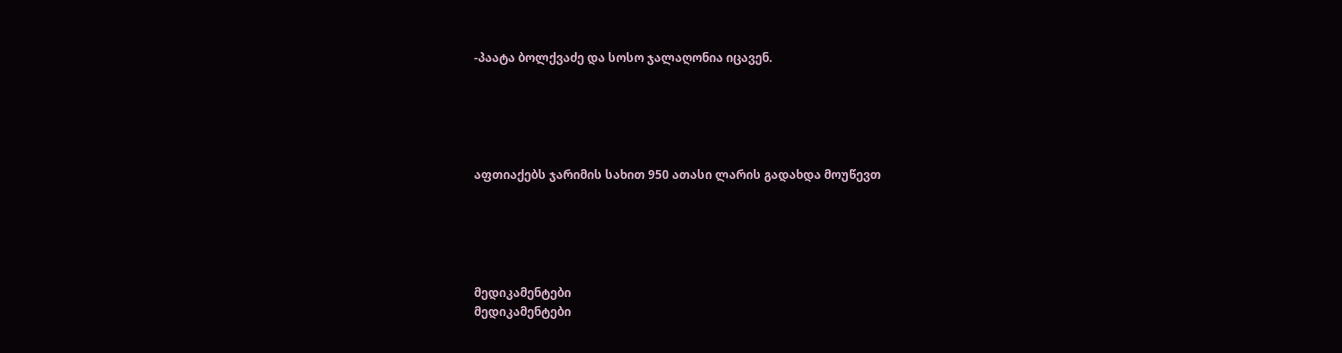-პაატა ბოლქვაძე და სოსო ჯალაღონია იცავენ.





აფთიაქებს ჯარიმის სახით 950 ათასი ლარის გადახდა მოუწევთ





მედიკამენტები
მედიკამენტები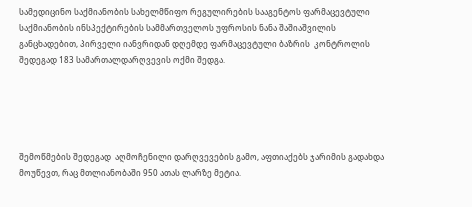სამედიცინო საქმიანობის სახელმწიფო რეგულირების სააგენტოს ფარმაცევტული საქმიანობის ინსპექტირების სამმართველოს უფროსის ნანა შაშიაშვილის განცხადებით, პირველი იანვრიდან დღემდე ფარმაცევტული ბაზრის  კონტროლის შედეგად 183 სამართალდარღვევის ოქმი შედგა.





შემოწმების შედეგად  აღმოჩენილი დარღვევების გამო, აფთიაქებს ჯარიმის გადახდა მოუწევთ, რაც მთლიანობაში 950 ათას ლარზე მეტია.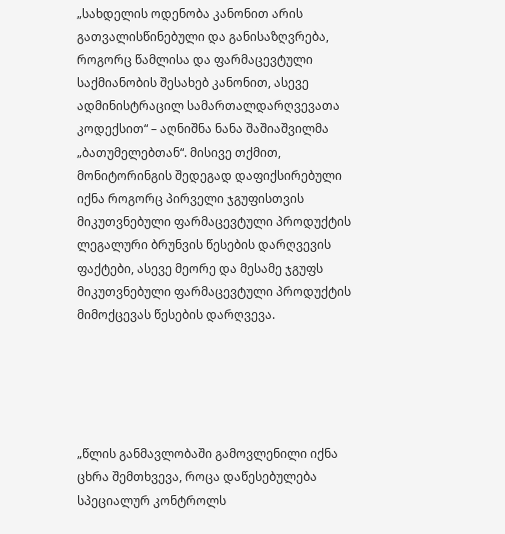„სახდელის ოდენობა კანონით არის გათვალისწინებული და განისაზღვრება, როგორც წამლისა და ფარმაცევტული საქმიანობის შესახებ კანონით, ასევე ადმინისტრაცილ სამართალდარღვევათა კოდექსით“ – აღნიშნა ნანა შაშიაშვილმა „ბათუმელებთან“. მისივე თქმით,  მონიტორინგის შედეგად დაფიქსირებული იქნა როგორც პირველი ჯგუფისთვის მიკუთვნებული ფარმაცევტული პროდუქტის ლეგალური ბრუნვის წესების დარღვევის ფაქტები, ასევე მეორე და მესამე ჯგუფს მიკუთვნებული ფარმაცევტული პროდუქტის მიმოქცევას წესების დარღვევა.





„წლის განმავლობაში გამოვლენილი იქნა ცხრა შემთხვევა, როცა დაწესებულება სპეციალურ კონტროლს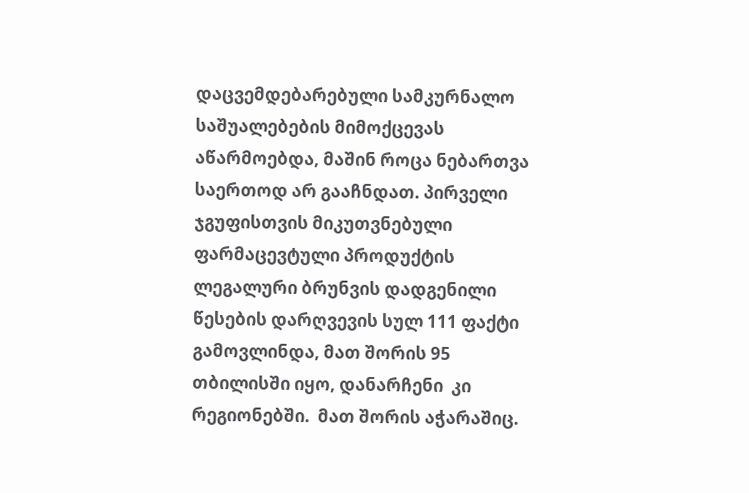დაცვემდებარებული სამკურნალო საშუალებების მიმოქცევას აწარმოებდა, მაშინ როცა ნებართვა საერთოდ არ გააჩნდათ. პირველი ჯგუფისთვის მიკუთვნებული ფარმაცევტული პროდუქტის ლეგალური ბრუნვის დადგენილი წესების დარღვევის სულ 111 ფაქტი გამოვლინდა, მათ შორის 95 თბილისში იყო, დანარჩენი  კი რეგიონებში.  მათ შორის აჭარაშიც.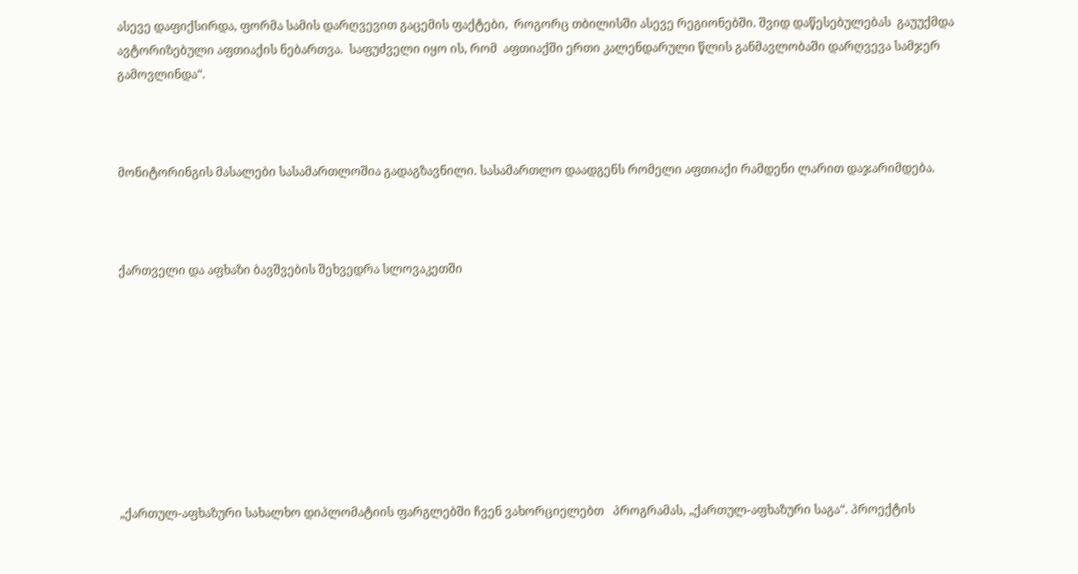ასევე დაფიქსირდა, ფორმა სამის დარღვევით გაცემის ფაქტები,  როგორც თბილისში ასევე რეგიონებში. შვიდ დაწესებულებას  გაუუქმდა ავტორიზებული აფთიაქის ნებართვა.  საფუძველი იყო ის, რომ  აფთიაქში ერთი კალენდარული წლის განმავლობაში დარღვევა სამჯერ გამოვლინდა“.



მონიტორინგის მასალები სასამართლოშია გადაგზავნილი. სასამართლო დაადგენს რომელი აფთიაქი რამდენი ლარით დაჯარიმდება.



ქართველი და აფხაზი ბავშვების შეხვედრა სლოვაკეთში









„ქართულ-აფხაზური სახალხო დიპლომატიის ფარგლებში ჩვენ ვახორციელებთ   პროგრამას, „ქართულ-აფხაზური საგა“. პროექტის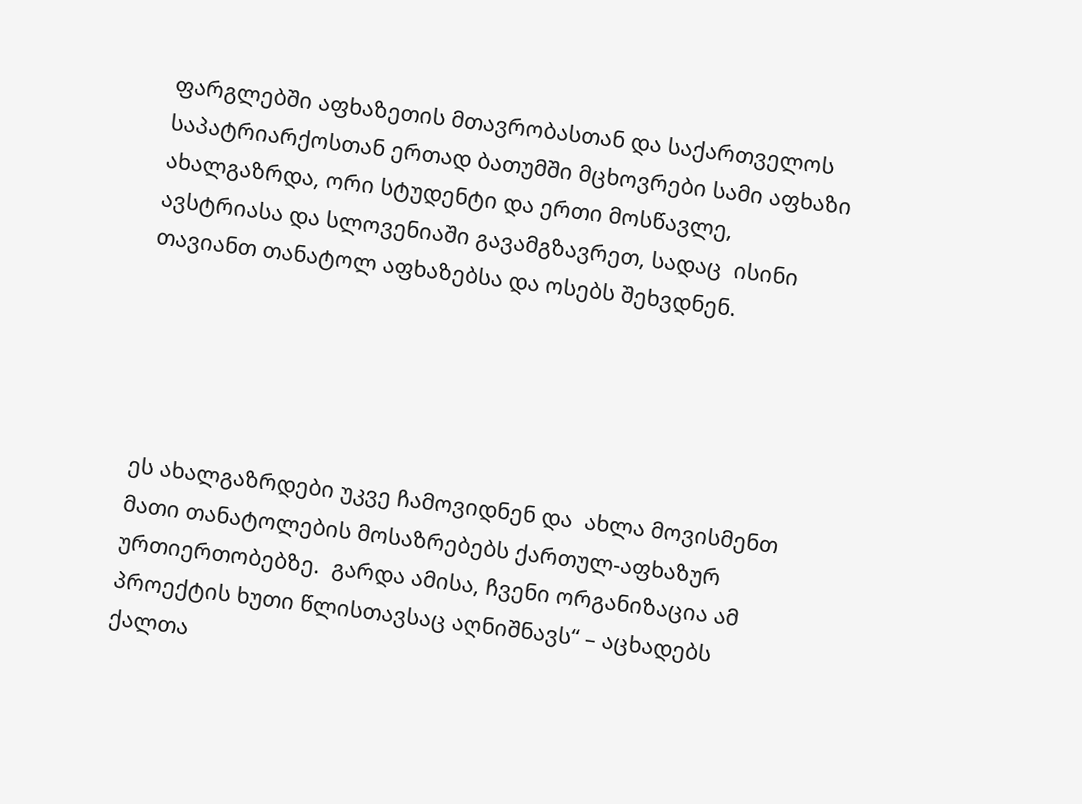ფარგლებში აფხაზეთის მთავრობასთან და საქართველოს საპატრიარქოსთან ერთად ბათუმში მცხოვრები სამი აფხაზი ახალგაზრდა, ორი სტუდენტი და ერთი მოსწავლე, ავსტრიასა და სლოვენიაში გავამგზავრეთ, სადაც  ისინი თავიანთ თანატოლ აფხაზებსა და ოსებს შეხვდნენ.





ეს ახალგაზრდები უკვე ჩამოვიდნენ და  ახლა მოვისმენთ მათი თანატოლების მოსაზრებებს ქართულ-აფხაზურ ურთიერთობებზე.  გარდა ამისა, ჩვენი ორგანიზაცია ამ პროექტის ხუთი წლისთავსაც აღნიშნავს“ – აცხადებს  ქალთა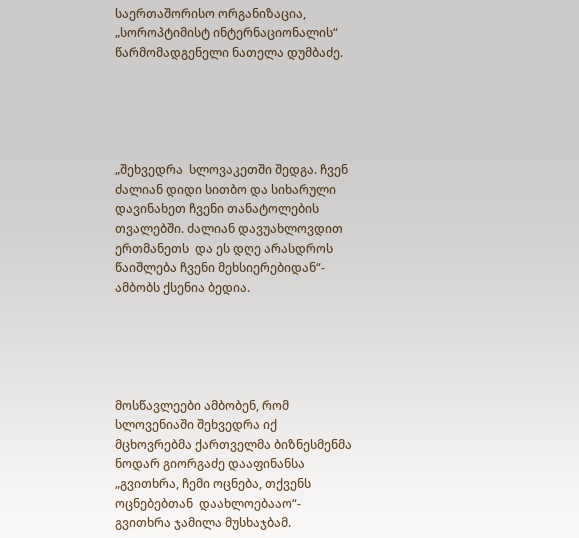საერთაშორისო ორგანიზაცია, „სოროპტიმისტ ინტერნაციონალის“ წარმომადგენელი ნათელა დუმბაძე.





„შეხვედრა  სლოვაკეთში შედგა. ჩვენ ძალიან დიდი სითბო და სიხარული დავინახეთ ჩვენი თანატოლების თვალებში. ძალიან დავუახლოვდით ერთმანეთს  და ეს დღე არასდროს წაიშლება ჩვენი მეხსიერებიდან“- ამბობს ქსენია ბედია.





მოსწავლეები ამბობენ, რომ სლოვენიაში შეხვედრა იქ მცხოვრებმა ქართველმა ბიზნესმენმა ნოდარ გიორგაძე დააფინანსა „გვითხრა, ჩემი ოცნება, თქვენს ოცნებებთან  დაახლოებააო“- გვითხრა ჯამილა მუსხაჯბამ.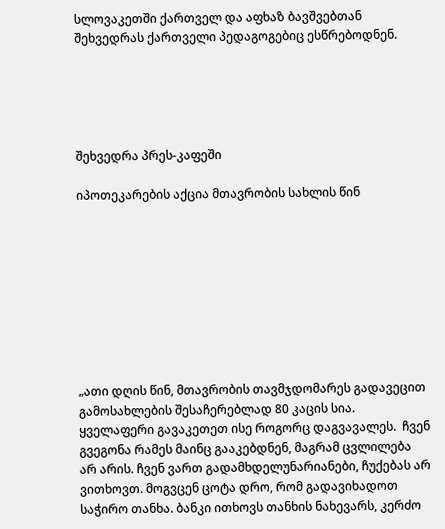სლოვაკეთში ქართველ და აფხაზ ბავშვებთან შეხვედრას ქართველი პედაგოგებიც ესწრებოდნენ.





შეხვედრა პრეს-კაფეში

იპოთეკარების აქცია მთავრობის სახლის წინ









„ათი დღის წინ, მთავრობის თავმჯდომარეს გადავეცით გამოსახლების შესაჩერებლად 80 კაცის სია. ყველაფერი გავაკეთეთ ისე როგორც დაგვავალეს.  ჩვენ გვეგონა რამეს მაინც გააკებდნენ, მაგრამ ცვლილება არ არის. ჩვენ ვართ გადამხდელუნარიანები, ჩუქებას არ ვითხოვთ. მოგვცენ ცოტა დრო, რომ გადავიხადოთ საჭირო თანხა. ბანკი ითხოვს თანხის ნახევარს, კერძო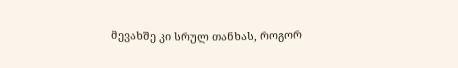მევახშე კი სრულ თანხას, როგორ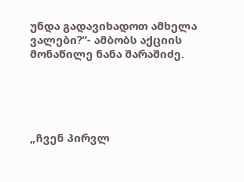უნდა გადავიხადოთ ამხელა ვალები?“- ამბობს აქციის მონაწილე ნანა შარაშიძე.





„ჩვენ პირვლ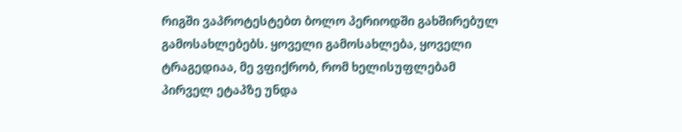რიგში ვაპროტესტებთ ბოლო პერიოდში გახშირებულ გამოსახლებებს. ყოველი გამოსახლება, ყოველი ტრაგედიაა, მე ვფიქრობ, რომ ხელისუფლებამ პირველ ეტაპზე უნდა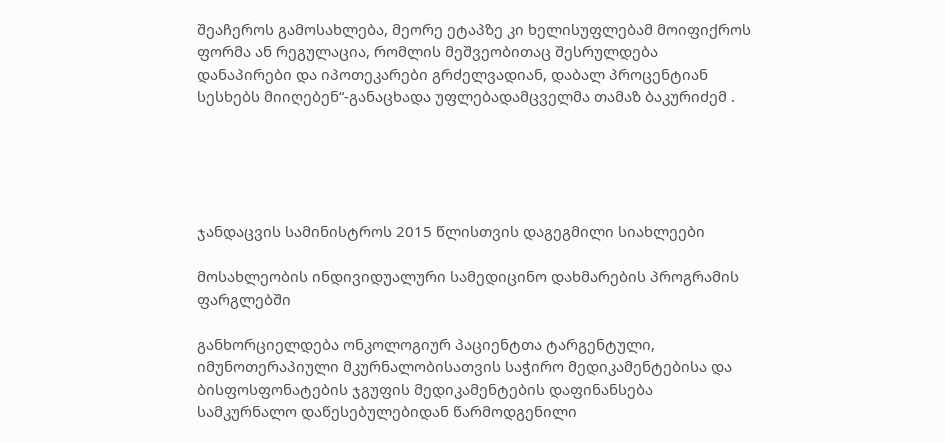შეაჩეროს გამოსახლება, მეორე ეტაპზე კი ხელისუფლებამ მოიფიქროს ფორმა ან რეგულაცია, რომლის მეშვეობითაც შესრულდება დანაპირები და იპოთეკარები გრძელვადიან, დაბალ პროცენტიან სესხებს მიიღებენ“-განაცხადა უფლებადამცველმა თამაზ ბაკურიძემ .





ჯანდაცვის სამინისტროს 2015 წლისთვის დაგეგმილი სიახლეები

მოსახლეობის ინდივიდუალური სამედიცინო დახმარების პროგრამის ფარგლებში

განხორციელდება ონკოლოგიურ პაციენტთა ტარგენტული, იმუნოთერაპიული მკურნალობისათვის საჭირო მედიკამენტებისა და ბისფოსფონატების ჯგუფის მედიკამენტების დაფინანსება სამკურნალო დაწესებულებიდან წარმოდგენილი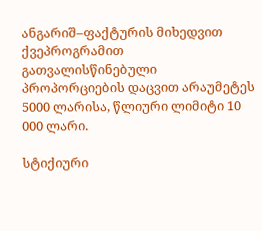ანგარიშ–ფაქტურის მიხედვით ქვეპროგრამით გათვალისწინებული პროპორციების დაცვით არაუმეტეს 5000 ლარისა, წლიური ლიმიტი 10 000 ლარი.

სტიქიური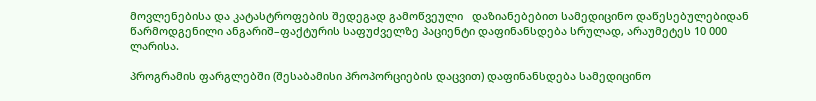მოვლენებისა და კატასტროფების შედეგად გამოწვეული   დაზიანებებით სამედიცინო დაწესებულებიდან წარმოდგენილი ანგარიშ–ფაქტურის საფუძველზე პაციენტი დაფინანსდება სრულად, არაუმეტეს 10 000 ლარისა.

პროგრამის ფარგლებში (შესაბამისი პროპორციების დაცვით) დაფინანსდება სამედიცინო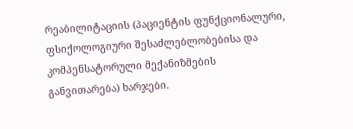რეაბილიტაციის (პაციენტის ფუნქციონალური, ფსიქოლოგიური შესაძლებლობებისა და კომპენსატორული მექანიზმების განვითარება) ხარჯები.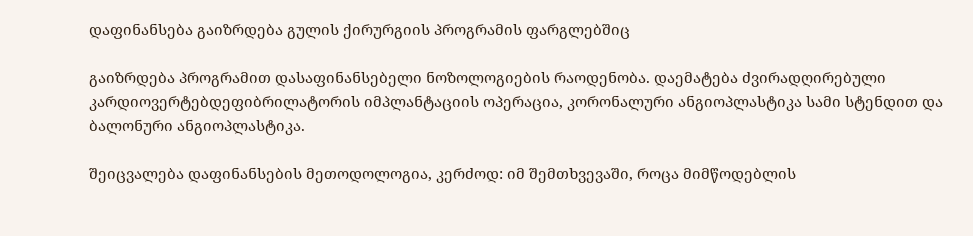დაფინანსება გაიზრდება გულის ქირურგიის პროგრამის ფარგლებშიც

გაიზრდება პროგრამით დასაფინანსებელი ნოზოლოგიების რაოდენობა. დაემატება ძვირადღირებული კარდიოვერტებდეფიბრილატორის იმპლანტაციის ოპერაცია, კორონალური ანგიოპლასტიკა სამი სტენდით და ბალონური ანგიოპლასტიკა.

შეიცვალება დაფინანსების მეთოდოლოგია, კერძოდ: იმ შემთხვევაში, როცა მიმწოდებლის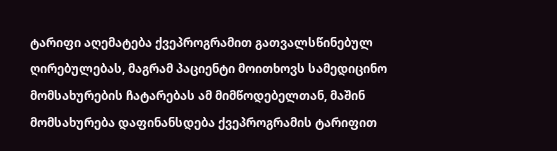ტარიფი აღემატება ქვეპროგრამით გათვალსწინებულ ღირებულებას, მაგრამ პაციენტი მოითხოვს სამედიცინო მომსახურების ჩატარებას ამ მიმწოდებელთან, მაშინ მომსახურება დაფინანსდება ქვეპროგრამის ტარიფით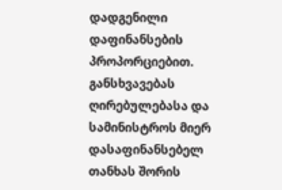დადგენილი დაფინანსების პროპორციებით. განსხვავებას ღირებულებასა და სამინისტროს მიერ დასაფინანსებელ თანხას შორის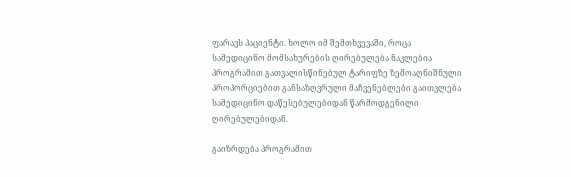ფარავს პაციენტი. ხოლო იმ შემთხვევაში, როცა სამედიცინო მომსახურების ღირებულება ნაკლებია პროგრამით გათვალისწინებულ ტარიფზე ზემოაღნიშნული პროპორციებით განსაზღვრული მაჩვენებლები გაითვლება სამედიცინო დაწესებულებიდან წარმოდგენილი ღირებულებიდან.

გაიზრდება პროგრამით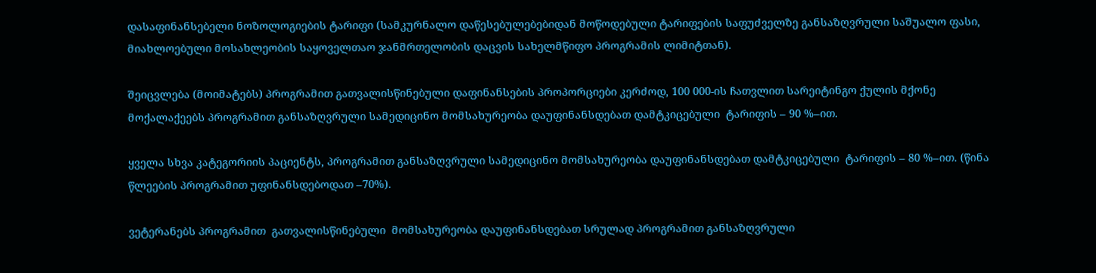დასაფინანსებელი ნოზოლოგიების ტარიფი (სამკურნალო დაწესებულებებიდან მოწოდებული ტარიფების საფუძველზე განსაზღვრული საშუალო ფასი, მიახლოებული მოსახლეობის საყოველთაო ჯანმრთელობის დაცვის სახელმწიფო პროგრამის ლიმიტთან).

შეიცვლება (მოიმატებს) პროგრამით გათვალისწინებული დაფინანსების პროპორციები კერძოდ, 100 000-ის ჩათვლით სარეიტინგო ქულის მქონე მოქალაქეებს პროგრამით განსაზღვრული სამედიცინო მომსახურეობა დაუფინანსდებათ დამტკიცებული  ტარიფის – 90 %–ით.

ყველა სხვა კატეგორიის პაციენტს, პროგრამით განსაზღვრული სამედიცინო მომსახურეობა დაუფინანსდებათ დამტკიცებული  ტარიფის – 80 %–ით. (წინა  წლეების პროგრამით უფინანსდებოდათ –70%).

ვეტერანებს პროგრამით  გათვალისწინებული  მომსახურეობა დაუფინანსდებათ სრულად პროგრამით განსაზღვრული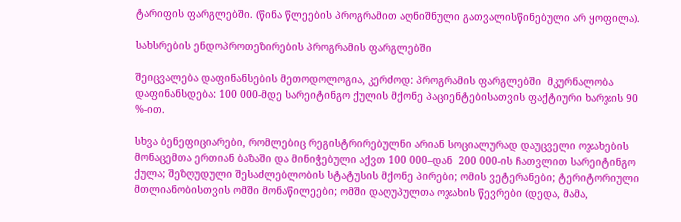ტარიფის ფარგლებში. (წინა წლეების პროგრამით აღნიშნული გათვალისწინებული არ ყოფილა).

სახსრების ენდოპროთეზირების პროგრამის ფარგლებში

შეიცვალება დაფინანსების მეთოდოლოგია, კერძოდ: პროგრამის ფარგლებში  მკურნალობა დაფინანსდება: 100 000-მდე სარეიტინგო ქულის მქონე პაციენტებისათვის ფაქტიური ხარჯის 90 %-ით.

სხვა ბენეფიციარები, რომლებიც რეგისტრირებულნი არიან სოციალურად დაუცველი ოჯახების მონაცემთა ერთიან ბაზაში და მინიჭებული აქვთ 100 000–დან  200 000-ის ჩათვლით სარეიტინგო ქულა; შეზღუდული შესაძლებლობის სტატუსის მქონე პირები; ომის ვეტერანები; ტერიტორიული მთლიანობისთვის ომში მონაწილეები; ომში დაღუპულთა ოჯახის წევრები (დედა, მამა,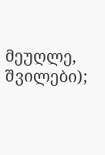მეუღლე, შვილები);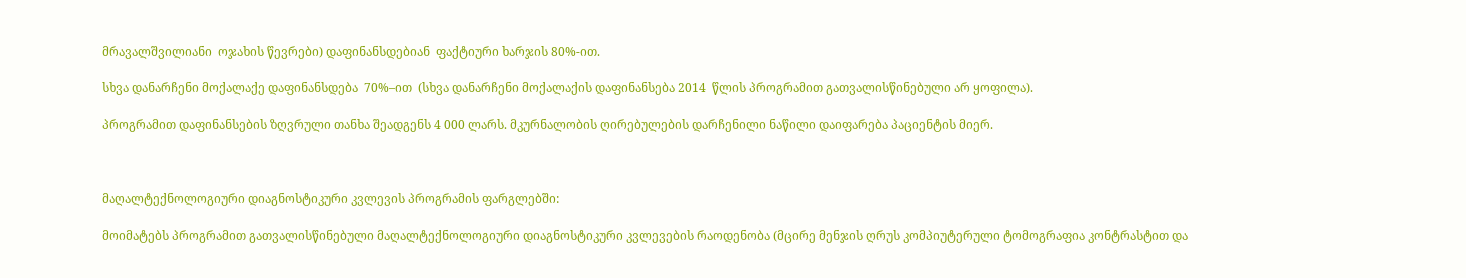მრავალშვილიანი  ოჯახის წევრები) დაფინანსდებიან  ფაქტიური ხარჯის 80%-ით.

სხვა დანარჩენი მოქალაქე დაფინანსდება  70%–ით  (სხვა დანარჩენი მოქალაქის დაფინანსება 2014  წლის პროგრამით გათვალისწინებული არ ყოფილა).

პროგრამით დაფინანსების ზღვრული თანხა შეადგენს 4 000 ლარს. მკურნალობის ღირებულების დარჩენილი ნაწილი დაიფარება პაციენტის მიერ.



მაღალტექნოლოგიური დიაგნოსტიკური კვლევის პროგრამის ფარგლებში:

მოიმატებს პროგრამით გათვალისწინებული მაღალტექნოლოგიური დიაგნოსტიკური კვლევების რაოდენობა (მცირე მენჯის ღრუს კომპიუტერული ტომოგრაფია კონტრასტით და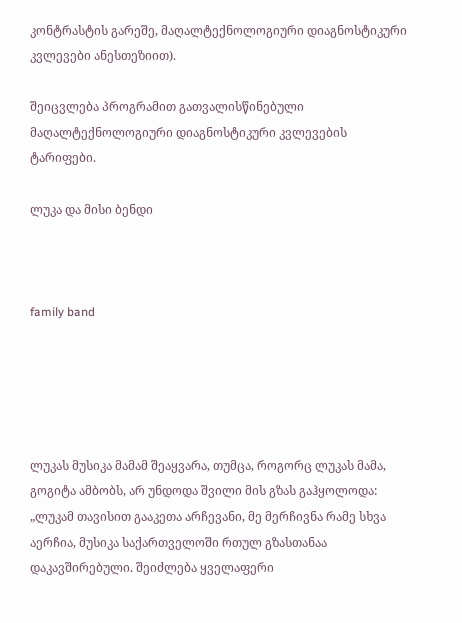კონტრასტის გარეშე, მაღალტექნოლოგიური დიაგნოსტიკური კვლევები ანესთეზიით).

შეიცვლება პროგრამით გათვალისწინებული მაღალტექნოლოგიური დიაგნოსტიკური კვლევების ტარიფები.

ლუკა და მისი ბენდი



family band





ლუკას მუსიკა მამამ შეაყვარა, თუმცა, როგორც ლუკას მამა, გოგიტა ამბობს, არ უნდოდა შვილი მის გზას გაჰყოლოდა: „ლუკამ თავისით გააკეთა არჩევანი, მე მერჩივნა რამე სხვა აერჩია, მუსიკა საქართველოში რთულ გზასთანაა დაკავშირებული. შეიძლება ყველაფერი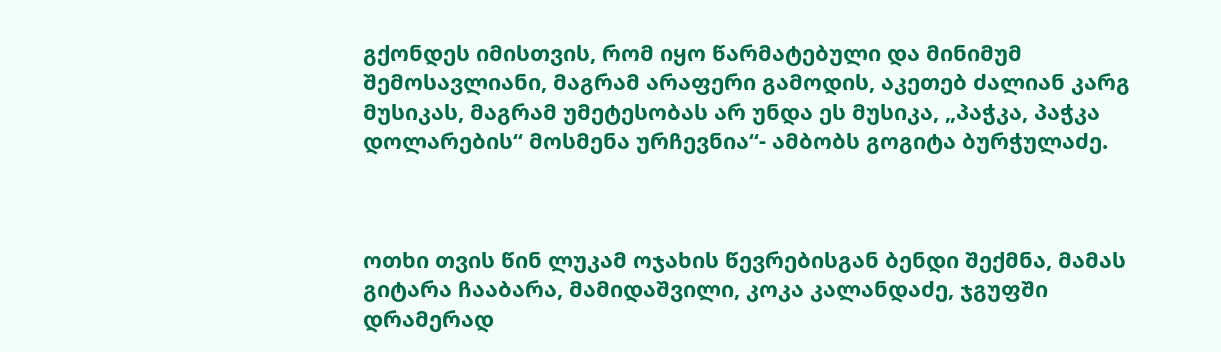გქონდეს იმისთვის, რომ იყო წარმატებული და მინიმუმ შემოსავლიანი, მაგრამ არაფერი გამოდის, აკეთებ ძალიან კარგ მუსიკას, მაგრამ უმეტესობას არ უნდა ეს მუსიკა, „პაჭკა, პაჭკა დოლარების“ მოსმენა ურჩევნია“- ამბობს გოგიტა ბურჭულაძე.



ოთხი თვის წინ ლუკამ ოჯახის წევრებისგან ბენდი შექმნა, მამას გიტარა ჩააბარა, მამიდაშვილი, კოკა კალანდაძე, ჯგუფში დრამერად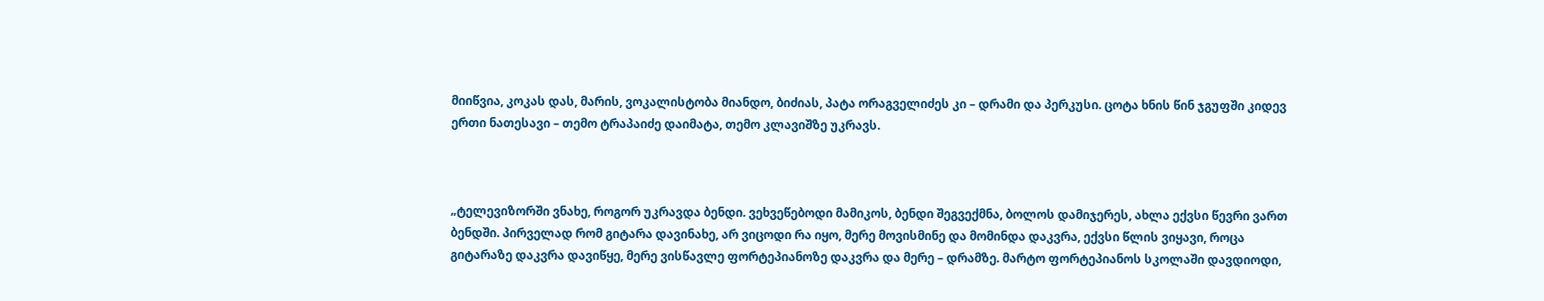მიიწვია, კოკას დას, მარის, ვოკალისტობა მიანდო, ბიძიას, პატა ორაგველიძეს კი – დრამი და პერკუსი. ცოტა ხნის წინ ჯგუფში კიდევ ერთი ნათესავი – თემო ტრაპაიძე დაიმატა, თემო კლავიშზე უკრავს.



„ტელევიზორში ვნახე, როგორ უკრავდა ბენდი. ვეხვეწებოდი მამიკოს, ბენდი შეგვექმნა, ბოლოს დამიჯერეს, ახლა ექვსი წევრი ვართ ბენდში. პირველად რომ გიტარა დავინახე, არ ვიცოდი რა იყო, მერე მოვისმინე და მომინდა დაკვრა, ექვსი წლის ვიყავი, როცა გიტარაზე დაკვრა დავიწყე, მერე ვისწავლე ფორტეპიანოზე დაკვრა და მერე – დრამზე. მარტო ფორტეპიანოს სკოლაში დავდიოდი,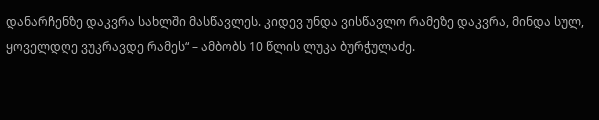დანარჩენზე დაკვრა სახლში მასწავლეს. კიდევ უნდა ვისწავლო რამეზე დაკვრა, მინდა სულ, ყოველდღე ვუკრავდე რამეს“ – ამბობს 10 წლის ლუკა ბურჭულაძე.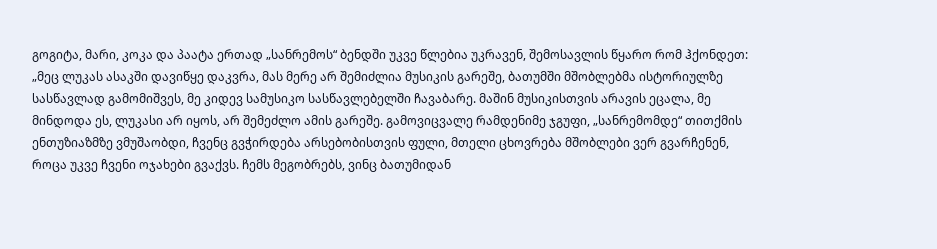გოგიტა, მარი, კოკა და პაატა ერთად „სანრემოს“ ბენდში უკვე წლებია უკრავენ, შემოსავლის წყარო რომ ჰქონდეთ: „მეც ლუკას ასაკში დავიწყე დაკვრა, მას მერე არ შემიძლია მუსიკის გარეშე, ბათუმში მშობლებმა ისტორიულზე სასწავლად გამომიშვეს, მე კიდევ სამუსიკო სასწავლებელში ჩავაბარე. მაშინ მუსიკისთვის არავის ეცალა, მე მინდოდა ეს, ლუკასი არ იყოს, არ შემეძლო ამის გარეშე. გამოვიცვალე რამდენიმე ჯგუფი, „სანრემომდე“ თითქმის ენთუზიაზმზე ვმუშაობდი, ჩვენც გვჭირდება არსებობისთვის ფული, მთელი ცხოვრება მშობლები ვერ გვარჩენენ, როცა უკვე ჩვენი ოჯახები გვაქვს. ჩემს მეგობრებს, ვინც ბათუმიდან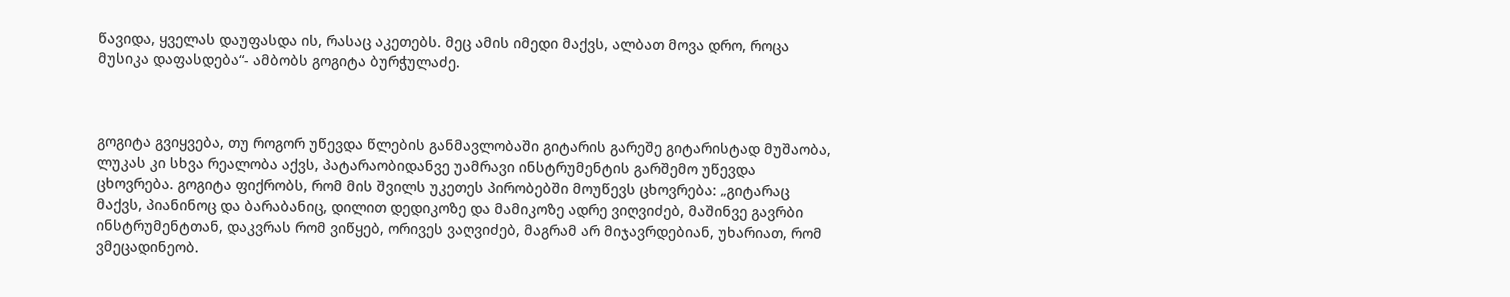წავიდა, ყველას დაუფასდა ის, რასაც აკეთებს. მეც ამის იმედი მაქვს, ალბათ მოვა დრო, როცა მუსიკა დაფასდება“- ამბობს გოგიტა ბურჭულაძე.



გოგიტა გვიყვება, თუ როგორ უწევდა წლების განმავლობაში გიტარის გარეშე გიტარისტად მუშაობა, ლუკას კი სხვა რეალობა აქვს, პატარაობიდანვე უამრავი ინსტრუმენტის გარშემო უწევდა ცხოვრება. გოგიტა ფიქრობს, რომ მის შვილს უკეთეს პირობებში მოუწევს ცხოვრება: „გიტარაც მაქვს, პიანინოც და ბარაბანიც, დილით დედიკოზე და მამიკოზე ადრე ვიღვიძებ, მაშინვე გავრბი ინსტრუმენტთან, დაკვრას რომ ვიწყებ, ორივეს ვაღვიძებ, მაგრამ არ მიჯავრდებიან, უხარიათ, რომ ვმეცადინეობ.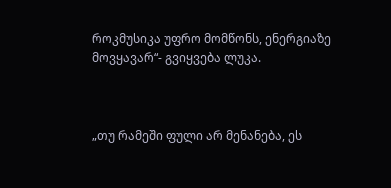როკმუსიკა უფრო მომწონს, ენერგიაზე მოვყავარ“- გვიყვება ლუკა.



„თუ რამეში ფული არ მენანება, ეს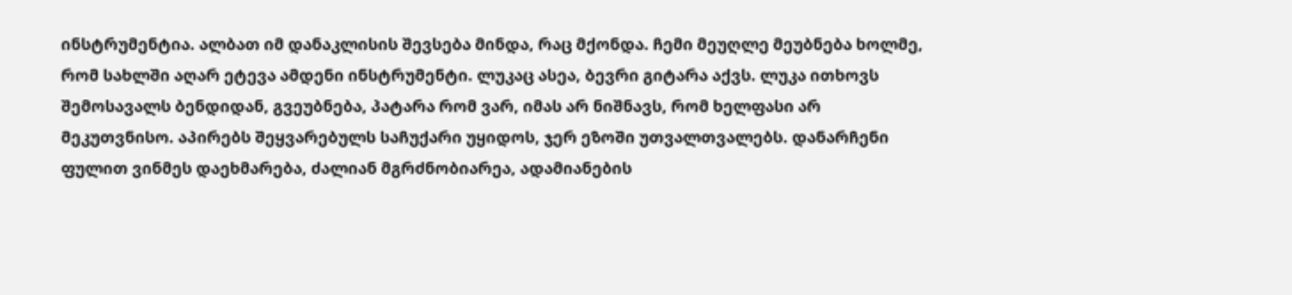ინსტრუმენტია. ალბათ იმ დანაკლისის შევსება მინდა, რაც მქონდა. ჩემი მეუღლე მეუბნება ხოლმე, რომ სახლში აღარ ეტევა ამდენი ინსტრუმენტი. ლუკაც ასეა, ბევრი გიტარა აქვს. ლუკა ითხოვს შემოსავალს ბენდიდან, გვეუბნება, პატარა რომ ვარ, იმას არ ნიშნავს, რომ ხელფასი არ მეკუთვნისო. აპირებს შეყვარებულს საჩუქარი უყიდოს, ჯერ ეზოში უთვალთვალებს. დანარჩენი ფულით ვინმეს დაეხმარება, ძალიან მგრძნობიარეა, ადამიანების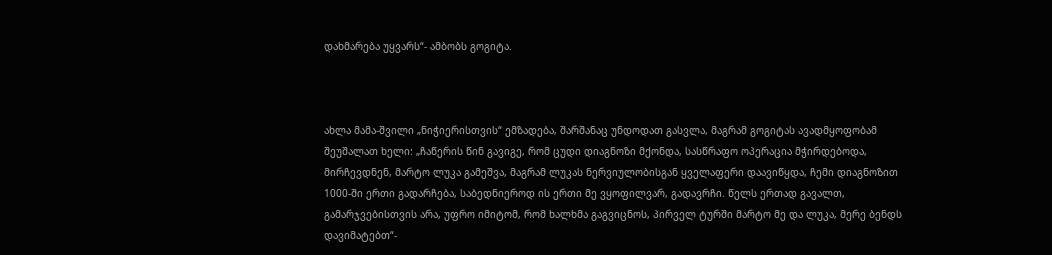დახმარება უყვარს“- ამბობს გოგიტა.



ახლა მამა-შვილი „ნიჭიერისთვის“ ემზადება, შარშანაც უნდოდათ გასვლა, მაგრამ გოგიტას ავადმყოფობამ შეუშალათ ხელი: „ჩაწერის წინ გავიგე, რომ ცუდი დიაგნოზი მქონდა, სასწრაფო ოპერაცია მჭირდებოდა, მირჩევდნენ, მარტო ლუკა გამეშვა, მაგრამ ლუკას ნერვიულობისგან ყველაფერი დაავიწყდა, ჩემი დიაგნოზით 1000-ში ერთი გადარჩება, საბედნიეროდ ის ერთი მე ვყოფილვარ, გადავრჩი. წელს ერთად გავალთ, გამარჯვებისთვის არა, უფრო იმიტომ, რომ ხალხმა გაგვიცნოს, პირველ ტურში მარტო მე და ლუკა, მერე ბენდს დავიმატებთ“-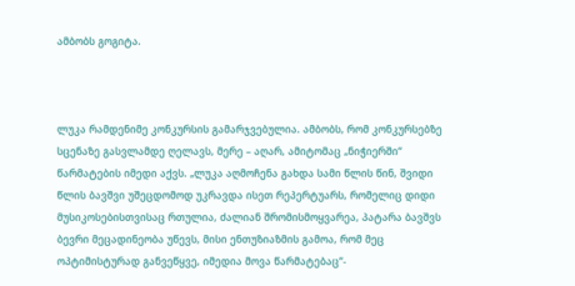ამბობს გოგიტა.



ლუკა რამდენიმე კონკურსის გამარჯვებულია. ამბობს, რომ კონკურსებზე სცენაზე გასვლამდე ღელავს, მერე – აღარ, ამიტომაც „ნიჭიერში“ წარმატების იმედი აქვს. „ლუკა აღმოჩენა გახდა სამი წლის წინ, შვიდი წლის ბავშვი უშეცდომოდ უკრავდა ისეთ რეპერტუარს, რომელიც დიდი მუსიკოსებისთვისაც რთულია, ძალიან შრომისმოყვარეა, პატარა ბავშვს ბევრი მეცადინეობა უწევს, მისი ენთუზიაზმის გამოა, რომ მეც ოპტიმისტურად განვეწყვე, იმედია მოვა წარმატებაც“-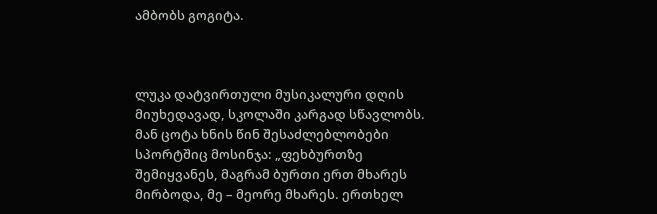ამბობს გოგიტა.



ლუკა დატვირთული მუსიკალური დღის მიუხედავად, სკოლაში კარგად სწავლობს. მან ცოტა ხნის წინ შესაძლებლობები სპორტშიც მოსინჯა: „ფეხბურთზე შემიყვანეს, მაგრამ ბურთი ერთ მხარეს მირბოდა, მე – მეორე მხარეს. ერთხელ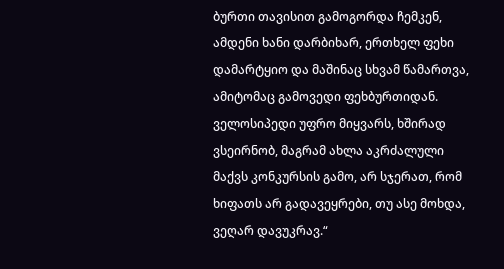ბურთი თავისით გამოგორდა ჩემკენ, ამდენი ხანი დარბიხარ, ერთხელ ფეხი დამარტყიო და მაშინაც სხვამ წამართვა, ამიტომაც გამოვედი ფეხბურთიდან. ველოსიპედი უფრო მიყვარს, ხშირად ვსეირნობ, მაგრამ ახლა აკრძალული მაქვს კონკურსის გამო, არ სჯერათ, რომ ხიფათს არ გადავეყრები, თუ ასე მოხდა, ვეღარ დავუკრავ.“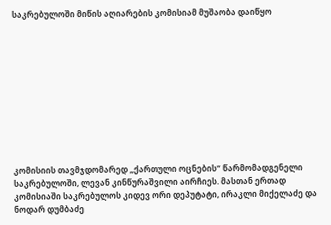საკრებულოში მიწის აღიარების კომისიამ მუშაობა დაიწყო











კომისიის თავმჯდომარედ „ქართული ოცნების“ წარმომადგენელი საკრებულოში, ლევან კინწურაშვილი აირჩიეს. მასთან ერთად კომისიაში საკრებულოს კიდევ ორი დეპუტატი, ირაკლი მიქელაძე და ნოდარ დუმბაძე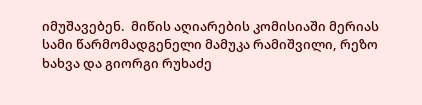იმუშავებენ.  მიწის აღიარების კომისიაში მერიას სამი წარმომადგენელი მამუკა რამიშვილი, რეზო ხახვა და გიორგი რუხაძე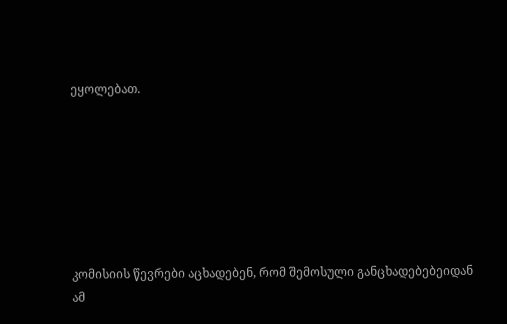ეყოლებათ.







კომისიის წევრები აცხადებენ, რომ შემოსული განცხადებებეიდან ამ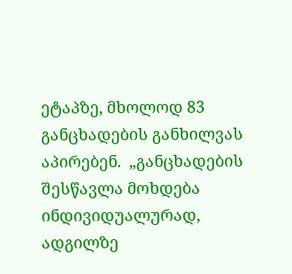ეტაპზე, მხოლოდ 83 განცხადების განხილვას აპირებენ.  „განცხადების შესწავლა მოხდება ინდივიდუალურად, ადგილზე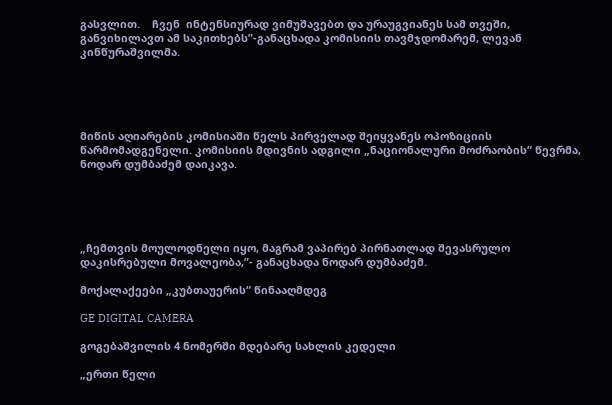გასვლით.    ჩვენ  ინტენსიურად ვიმუშავებთ და ურაუგვიანეს სამ თვეში, განვიხილავთ ამ საკითხებს”-განაცხადა კომისიის თავმჯდომარემ, ლევან კინწურაშვილმა.





მიწის აღიარების კომისიაში წელს პირველად შეიყვანეს ოპოზიციის წარმომადგენელი. კომისიის მდივნის ადგილი „ნაციონალური მოძრაობის“ წევრმა,  ნოდარ დუმბაძემ დაიკავა.





„ჩემთვის მოულოდნელი იყო, მაგრამ ვაპირებ პირნათლად შევასრულო დაკისრებული მოვალეობა,”- განაცხადა ნოდარ დუმბაძემ.

მოქალაქეები „კუბთაუერის“ წინააღმდეგ

GE DIGITAL CAMERA

გოგებაშვილის 4 ნომერში მდებარე სახლის კედელი

„ერთი წელი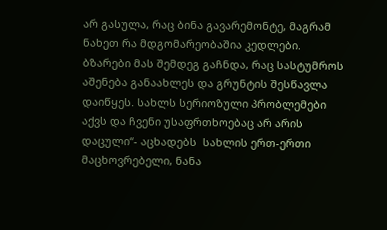არ გასულა, რაც ბინა გავარემონტე, მაგრამ ნახეთ რა მდგომარეობაშია კედლები. ბზარები მას შემდეგ გაჩნდა, რაც სასტუმროს აშენება განაახლეს და გრუნტის შესწავლა დაიწყეს. სახლს სერიოზული პრობლემები აქვს და ჩვენი უსაფრთხოებაც არ არის დაცული“- აცხადებს  სახლის ერთ-ერთი მაცხოვრებელი, ნანა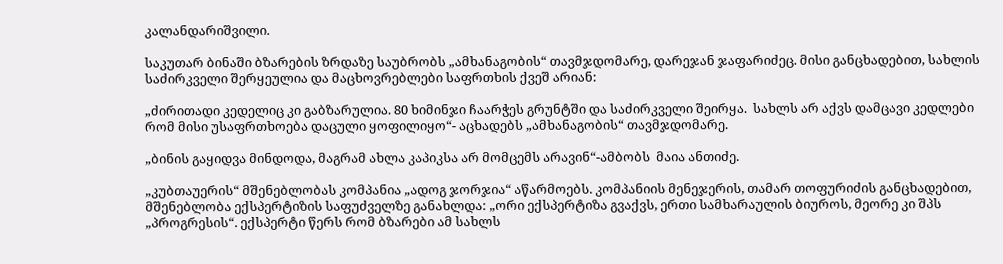კალანდარიშვილი.

საკუთარ ბინაში ბზარების ზრდაზე საუბრობს „ამხანაგობის“ თავმჯდომარე, დარეჯან ჯაფარიძეც. მისი განცხადებით, სახლის საძირკველი შერყეულია და მაცხოვრებლები საფრთხის ქვეშ არიან:

„ძირითადი კედელიც კი გაბზარულია. 80 ხიმინჯი ჩაარჭეს გრუნტში და საძირკველი შეირყა.  სახლს არ აქვს დამცავი კედლები რომ მისი უსაფრთხოება დაცული ყოფილიყო“- აცხადებს „ამხანაგობის“ თავმჯდომარე.

„ბინის გაყიდვა მინდოდა, მაგრამ ახლა კაპიკსა არ მომცემს არავინ“-ამბობს  მაია ანთიძე.

„კუბთაუერის“ მშენებლობას კომპანია „ადოგ ჯორჯია“ აწარმოებს. კომპანიის მენეჯერის, თამარ თოფურიძის განცხადებით, მშენებლობა ექსპერტიზის საფუძველზე განახლდა: „ორი ექსპერტიზა გვაქვს, ერთი სამხარაულის ბიუროს, მეორე კი შპს „პროგრესის“. ექსპერტი წერს რომ ბზარები ამ სახლს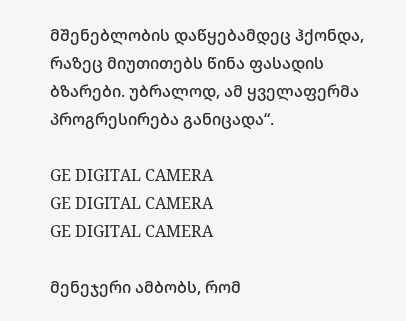მშენებლობის დაწყებამდეც ჰქონდა, რაზეც მიუთითებს წინა ფასადის ბზარები. უბრალოდ, ამ ყველაფერმა პროგრესირება განიცადა“.

GE DIGITAL CAMERA
GE DIGITAL CAMERA
GE DIGITAL CAMERA

მენეჯერი ამბობს, რომ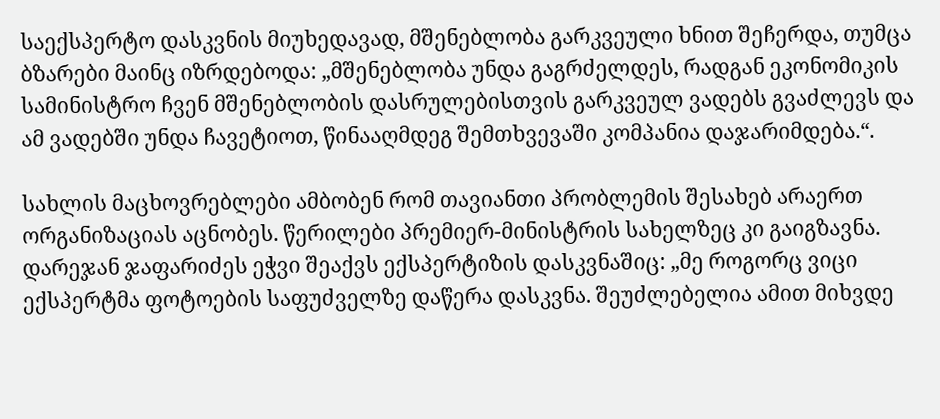საექსპერტო დასკვნის მიუხედავად, მშენებლობა გარკვეული ხნით შეჩერდა, თუმცა ბზარები მაინც იზრდებოდა: „მშენებლობა უნდა გაგრძელდეს, რადგან ეკონომიკის სამინისტრო ჩვენ მშენებლობის დასრულებისთვის გარკვეულ ვადებს გვაძლევს და ამ ვადებში უნდა ჩავეტიოთ, წინააღმდეგ შემთხვევაში კომპანია დაჯარიმდება.“.

სახლის მაცხოვრებლები ამბობენ რომ თავიანთი პრობლემის შესახებ არაერთ ორგანიზაციას აცნობეს. წერილები პრემიერ-მინისტრის სახელზეც კი გაიგზავნა. დარეჯან ჯაფარიძეს ეჭვი შეაქვს ექსპერტიზის დასკვნაშიც: „მე როგორც ვიცი ექსპერტმა ფოტოების საფუძველზე დაწერა დასკვნა. შეუძლებელია ამით მიხვდე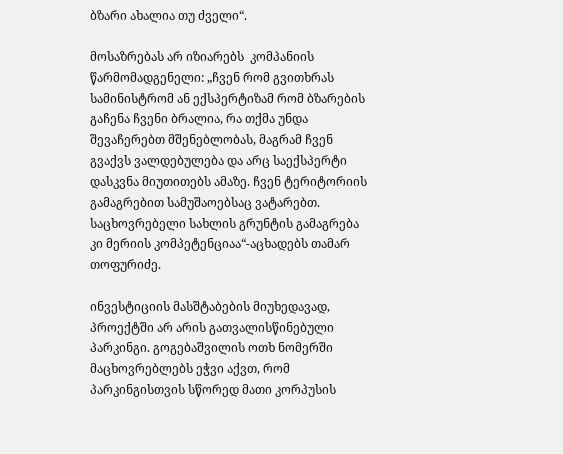ბზარი ახალია თუ ძველი“.

მოსაზრებას არ იზიარებს  კომპანიის წარმომადგენელი: „ჩვენ რომ გვითხრას სამინისტრომ ან ექსპერტიზამ რომ ბზარების გაჩენა ჩვენი ბრალია, რა თქმა უნდა შევაჩერებთ მშენებლობას, მაგრამ ჩვენ გვაქვს ვალდებულება და არც საექსპერტი დასკვნა მიუთითებს ამაზე. ჩვენ ტერიტორიის გამაგრებით სამუშაოებსაც ვატარებთ. საცხოვრებელი სახლის გრუნტის გამაგრება კი მერიის კომპეტენციაა“-აცხადებს თამარ თოფურიძე.

ინვესტიციის მასშტაბების მიუხედავად, პროექტში არ არის გათვალისწინებული პარკინგი. გოგებაშვილის ოთხ ნომერში მაცხოვრებლებს ეჭვი აქვთ, რომ პარკინგისთვის სწორედ მათი კორპუსის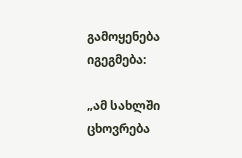გამოყენება იგეგმება:

„ამ სახლში ცხოვრება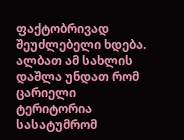ფაქტობრივად შეუძლებელი ხდება.  ალბათ ამ სახლის დაშლა უნდათ რომ ცარიელი ტერიტორია სასატუმრომ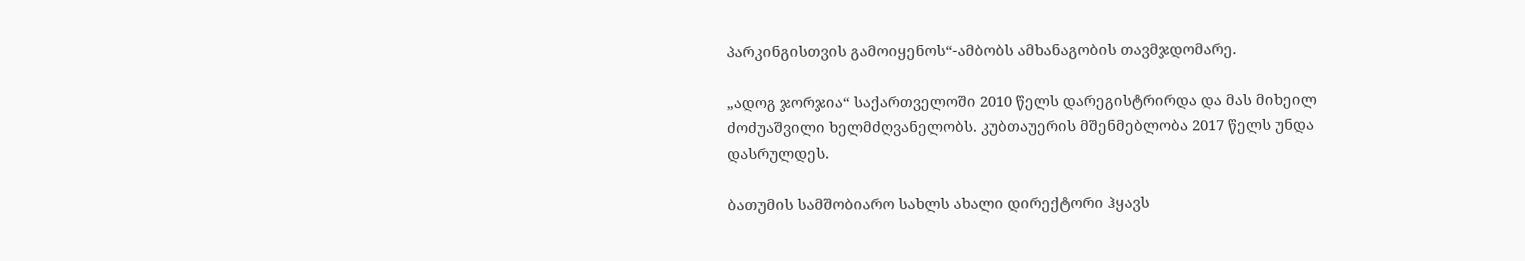პარკინგისთვის გამოიყენოს“-ამბობს ამხანაგობის თავმჯდომარე.

„ადოგ ჯორჯია“ საქართველოში 2010 წელს დარეგისტრირდა და მას მიხეილ ძოძუაშვილი ხელმძღვანელობს. კუბთაუერის მშენმებლობა 2017 წელს უნდა დასრულდეს.

ბათუმის სამშობიარო სახლს ახალი დირექტორი ჰყავს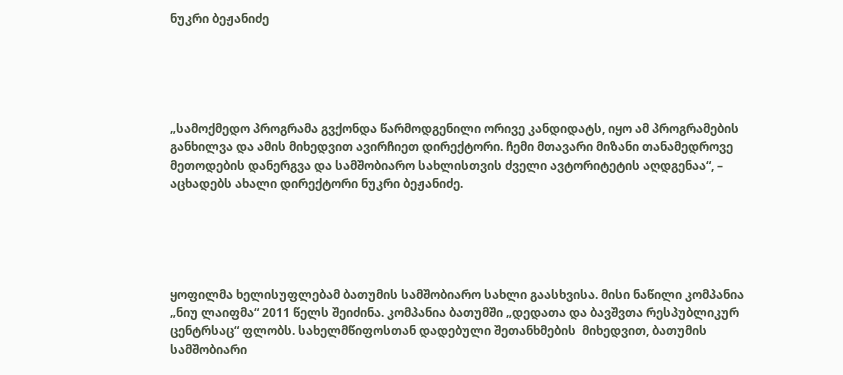ნუკრი ბეჟანიძე





„სამოქმედო პროგრამა გვქონდა წარმოდგენილი ორივე კანდიდატს, იყო ამ პროგრამების განხილვა და ამის მიხედვით ავირჩიეთ დირექტორი. ჩემი მთავარი მიზანი თანამედროვე მეთოდების დანერგვა და სამშობიარო სახლისთვის ძველი ავტორიტეტის აღდგენაა“, – აცხადებს ახალი დირექტორი ნუკრი ბეჟანიძე.





ყოფილმა ხელისუფლებამ ბათუმის სამშობიარო სახლი გაასხვისა. მისი ნაწილი კომპანია „ნიუ ლაიფმა“ 2011 წელს შეიძინა. კომპანია ბათუმში „დედათა და ბავშვთა რესპუბლიკურ ცენტრსაც“ ფლობს. სახელმწიფოსთან დადებული შეთანხმების  მიხედვით, ბათუმის სამშობიარი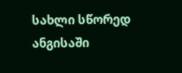სახლი სწორედ ანგისაში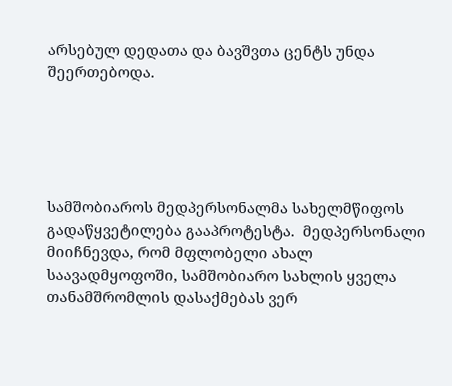არსებულ დედათა და ბავშვთა ცენტს უნდა შეერთებოდა.





სამშობიაროს მედპერსონალმა სახელმწიფოს გადაწყვეტილება გააპროტესტა.  მედპერსონალი მიიჩნევდა, რომ მფლობელი ახალ საავადმყოფოში, სამშობიარო სახლის ყველა თანამშრომლის დასაქმებას ვერ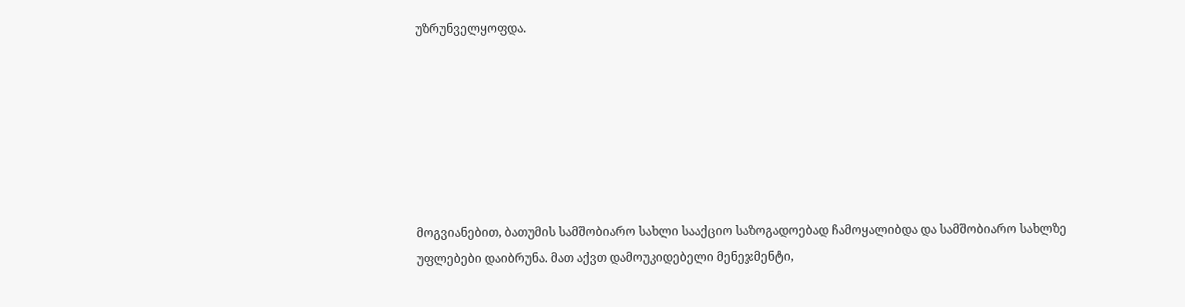უზრუნველყოფდა.







მოგვიანებით, ბათუმის სამშობიარო სახლი სააქციო საზოგადოებად ჩამოყალიბდა და სამშობიარო სახლზე უფლებები დაიბრუნა. მათ აქვთ დამოუკიდებელი მენეჯმენტი,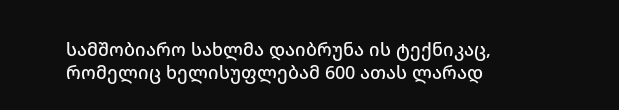სამშობიარო სახლმა დაიბრუნა ის ტექნიკაც, რომელიც ხელისუფლებამ 600 ათას ლარად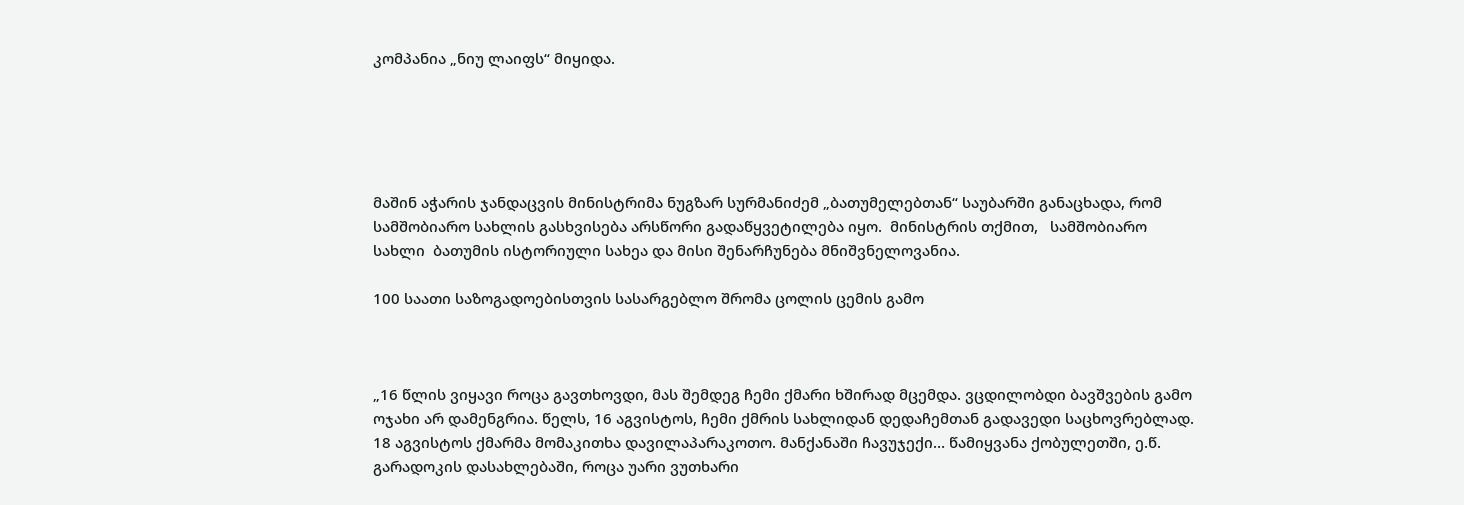კომპანია „ნიუ ლაიფს“ მიყიდა.





მაშინ აჭარის ჯანდაცვის მინისტრიმა ნუგზარ სურმანიძემ „ბათუმელებთან“ საუბარში განაცხადა, რომ სამშობიარო სახლის გასხვისება არსწორი გადაწყვეტილება იყო.  მინისტრის თქმით,   სამშობიარო სახლი  ბათუმის ისტორიული სახეა და მისი შენარჩუნება მნიშვნელოვანია.

100 საათი საზოგადოებისთვის სასარგებლო შრომა ცოლის ცემის გამო



„16 წლის ვიყავი როცა გავთხოვდი, მას შემდეგ ჩემი ქმარი ხშირად მცემდა. ვცდილობდი ბავშვების გამო ოჯახი არ დამენგრია. წელს, 16 აგვისტოს, ჩემი ქმრის სახლიდან დედაჩემთან გადავედი საცხოვრებლად. 18 აგვისტოს ქმარმა მომაკითხა დავილაპარაკოთო. მანქანაში ჩავუჯექი… წამიყვანა ქობულეთში, ე.წ. გარადოკის დასახლებაში, როცა უარი ვუთხარი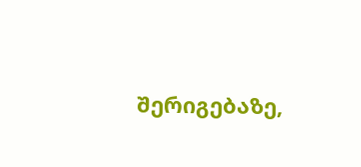შერიგებაზე,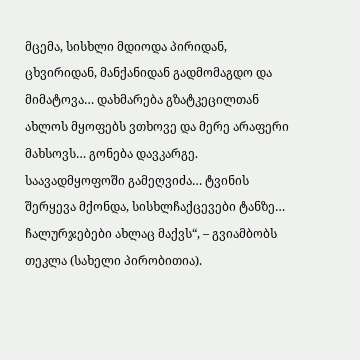მცემა, სისხლი მდიოდა პირიდან, ცხვირიდან, მანქანიდან გადმომაგდო და მიმატოვა… დახმარება გზატკეცილთან ახლოს მყოფებს ვთხოვე და მერე არაფერი მახსოვს… გონება დავკარგე. საავადმყოფოში გამეღვიძა… ტვინის შერყევა მქონდა, სისხლჩაქცევები ტანზე… ჩალურჯებები ახლაც მაქვს“, – გვიამბობს თეკლა (სახელი პირობითია).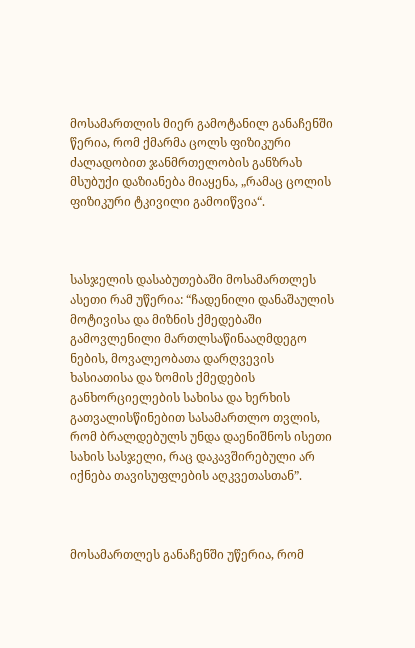მოსამართლის მიერ გამოტანილ განაჩენში წერია, რომ ქმარმა ცოლს ფიზიკური ძალადობით ჯანმრთელობის განზრახ მსუბუქი დაზიანება მიაყენა, „რამაც ცოლის ფიზიკური ტკივილი გამოიწვია“.



სასჯელის დასაბუთებაში მოსამართლეს ასეთი რამ უწერია: “ჩადენილი დანაშაულის მოტივისა და მიზნის ქმედებაში გამოვლენილი მართლსაწინააღმდეგო ნების, მოვალეობათა დარღვევის ხასიათისა და ზომის ქმედების განხორციელების სახისა და ხერხის გათვალისწინებით სასამართლო თვლის, რომ ბრალდებულს უნდა დაენიშნოს ისეთი სახის სასჯელი, რაც დაკავშირებული არ იქნება თავისუფლების აღკვეთასთან”.



მოსამართლეს განაჩენში უწერია, რომ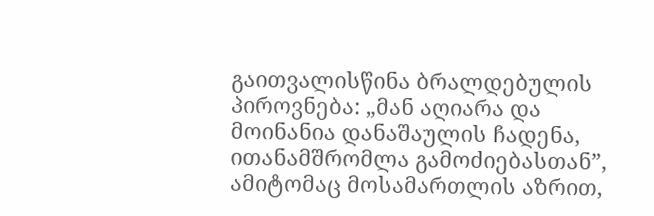გაითვალისწინა ბრალდებულის პიროვნება: „მან აღიარა და მოინანია დანაშაულის ჩადენა, ითანამშრომლა გამოძიებასთან”, ამიტომაც მოსამართლის აზრით,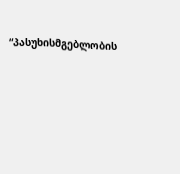“პასუხისმგებლობის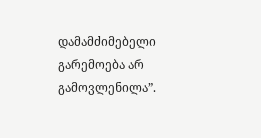დამამძიმებელი გარემოება არ გამოვლენილა”.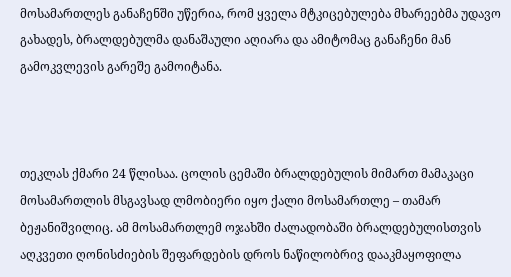მოსამართლეს განაჩენში უწერია, რომ ყველა მტკიცებულება მხარეებმა უდავო გახადეს, ბრალდებულმა დანაშაული აღიარა და ამიტომაც განაჩენი მან გამოკვლევის გარეშე გამოიტანა.



თეკლას ქმარი 24 წლისაა. ცოლის ცემაში ბრალდებულის მიმართ მამაკაცი მოსამართლის მსგავსად ლმობიერი იყო ქალი მოსამართლე – თამარ ბეჟანიშვილიც. ამ მოსამართლემ ოჯახში ძალადობაში ბრალდებულისთვის აღკვეთი ღონისძიების შეფარდების დროს ნაწილობრივ დააკმაყოფილა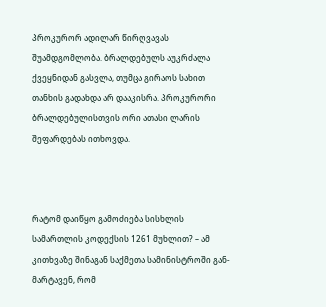პროკურორ ადილარ წირღვავას შუამდგომლობა. ბრალდებულს აუკრძალა ქვეყნიდან გასვლა, თუმცა გირაოს სახით თანხის გადახდა არ დააკისრა. პროკურორი ბრალდებულისთვის ორი ათასი ლარის შეფარდებას ითხოვდა.



რატომ დაიწყო გამოძიება სისხლის სამართლის კოდექსის 1261 მუხლით? – ამ კითხვაზე შინაგან საქმეთა სამინისტროში გან- მარტავენ, რომ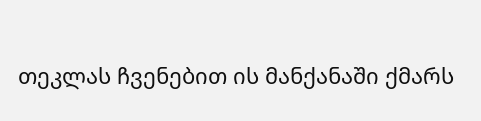თეკლას ჩვენებით ის მანქანაში ქმარს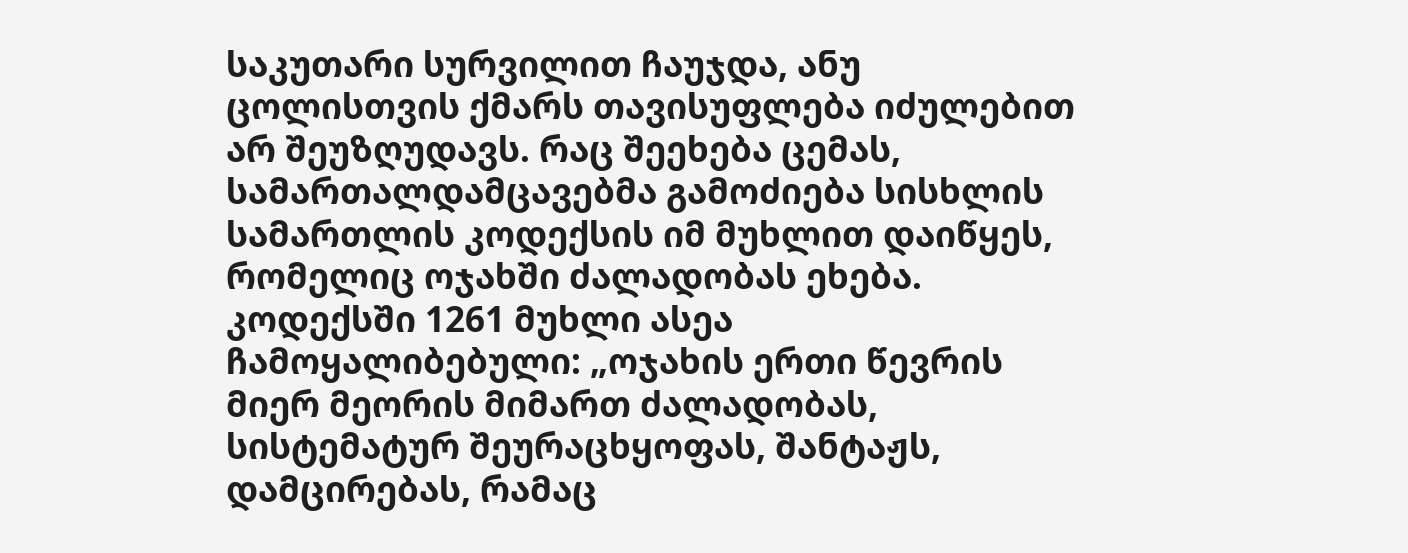საკუთარი სურვილით ჩაუჯდა, ანუ ცოლისთვის ქმარს თავისუფლება იძულებით არ შეუზღუდავს. რაც შეეხება ცემას, სამართალდამცავებმა გამოძიება სისხლის სამართლის კოდექსის იმ მუხლით დაიწყეს, რომელიც ოჯახში ძალადობას ეხება. კოდექსში 1261 მუხლი ასეა ჩამოყალიბებული: „ოჯახის ერთი წევრის მიერ მეორის მიმართ ძალადობას, სისტემატურ შეურაცხყოფას, შანტაჟს, დამცირებას, რამაც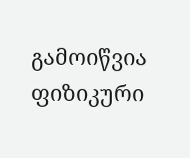გამოიწვია ფიზიკური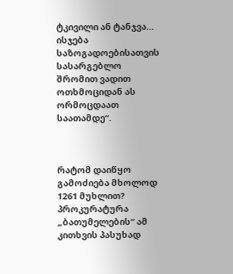ტკივილი ან ტანჯვა… ისჯება საზოგადოებისათვის სასარგებლო შრომით ვადით ოთხმოციდან ას ორმოცდაათ საათამდე“.



რატომ დაიწყო გამოძიება მხოლოდ 1261 მუხლით? პროკურატურა „ბათუმელების“ ამ კითხვის პასუხად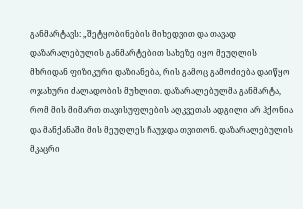განმარტავს: „შეტყობინების მიხედვით და თავად დაზარალებულის განმარტებით სახეზე იყო მეუღლის მხრიდან ფიზიკური დაზიანება, რის გამოც გამოძიება დაიწყო ოჯახური ძალადობის მუხლით. დაზარალებულმა განმარტა, რომ მის მიმართ თავისუფლების აღკვეთას ადგილი არ ჰქონია და მანქანაში მის მეუღლეს ჩაუჯდა თვითონ. დაზარალებულის მკაცრი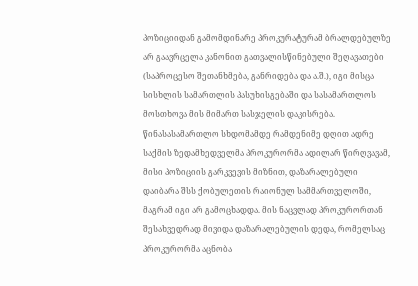პოზიციიდან გამომდინარე პროკურატურამ ბრალდებულზე არ გაავრცელა კანონით გათვალისწინებული შეღავათები (საპროცესო შეთანხმება, განრიდება და ა.შ.), იგი მისცა სისხლის სამართლის პასუხისგებაში და სასამართლოს მოსთხოვა მის მიმართ სასჯელის დაკისრება. წინასასამართლო სხდომამდე რამდენიმე დღით ადრე საქმის ზედამხედველმა პროკურორმა ადილარ წირღვავამ, მისი პოზიციის გარკვევის მიზნით, დაზარალებული დაიბარა შსს ქობულეთის რაიონულ სამმართველოში, მაგრამ იგი არ გამოცხადდა. მის ნაცვლად პროკურორთან შესახვედრად მივიდა დაზარალებულის დედა, რომელსაც პროკურორმა აცნობა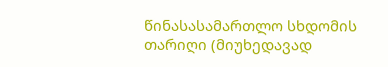წინასასამართლო სხდომის თარიღი (მიუხედავად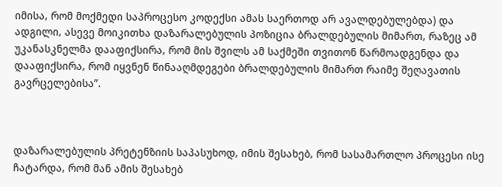იმისა, რომ მოქმედი საპროცესო კოდექსი ამას საერთოდ არ ავალდებულებდა) და ადგილი, ასევე მოიკითხა დაზარალებულის პოზიცია ბრალდებულის მიმართ, რაზეც ამ უკანასკნელმა დააფიქსირა, რომ მის შვილს ამ საქმეში თვითონ წარმოადგენდა და დააფიქსირა, რომ იყვნენ წინააღმდეგები ბრალდებულის მიმართ რაიმე შეღავათის გავრცელებისა”.



დაზარალებულის პრეტენზიის საპასუხოდ, იმის შესახებ, რომ სასამართლო პროცესი ისე ჩატარდა, რომ მან ამის შესახებ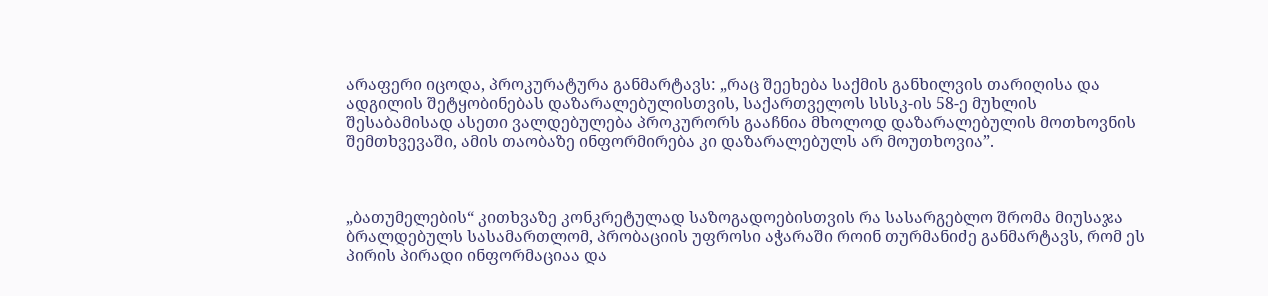არაფერი იცოდა, პროკურატურა განმარტავს: „რაც შეეხება საქმის განხილვის თარიღისა და ადგილის შეტყობინებას დაზარალებულისთვის, საქართველოს სსსკ-ის 58-ე მუხლის შესაბამისად ასეთი ვალდებულება პროკურორს გააჩნია მხოლოდ დაზარალებულის მოთხოვნის შემთხვევაში, ამის თაობაზე ინფორმირება კი დაზარალებულს არ მოუთხოვია”.



„ბათუმელების“ კითხვაზე კონკრეტულად საზოგადოებისთვის რა სასარგებლო შრომა მიუსაჯა ბრალდებულს სასამართლომ, პრობაციის უფროსი აჭარაში როინ თურმანიძე განმარტავს, რომ ეს პირის პირადი ინფორმაციაა და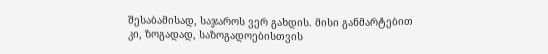შესაბამისად, საჯაროს ვერ გახდის. მისი განმარტებით კი, ზოგადად, საზოგადოებისთვის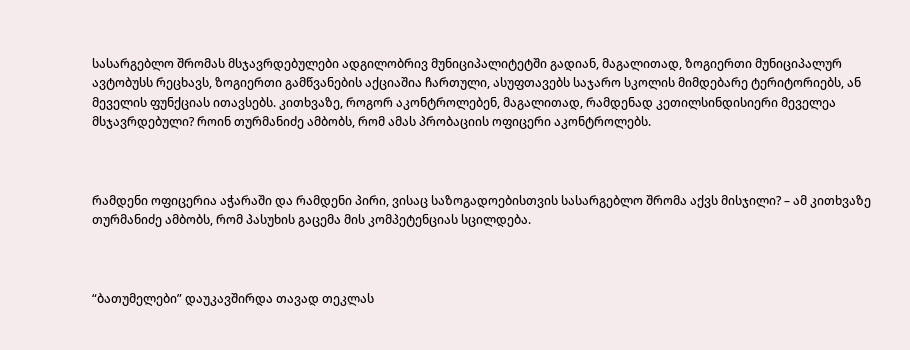სასარგებლო შრომას მსჯავრდებულები ადგილობრივ მუნიციპალიტეტში გადიან, მაგალითად, ზოგიერთი მუნიციპალურ ავტობუსს რეცხავს, ზოგიერთი გამწვანების აქციაშია ჩართული, ასუფთავებს საჯარო სკოლის მიმდებარე ტერიტორიებს, ან მეველის ფუნქციას ითავსებს. კითხვაზე, როგორ აკონტროლებენ, მაგალითად, რამდენად კეთილსინდისიერი მეველეა მსჯავრდებული? როინ თურმანიძე ამბობს, რომ ამას პრობაციის ოფიცერი აკონტროლებს.



რამდენი ოფიცერია აჭარაში და რამდენი პირი, ვისაც საზოგადოებისთვის სასარგებლო შრომა აქვს მისჯილი? – ამ კითხვაზე თურმანიძე ამბობს, რომ პასუხის გაცემა მის კომპეტენციას სცილდება.



“ბათუმელები” დაუკავშირდა თავად თეკლას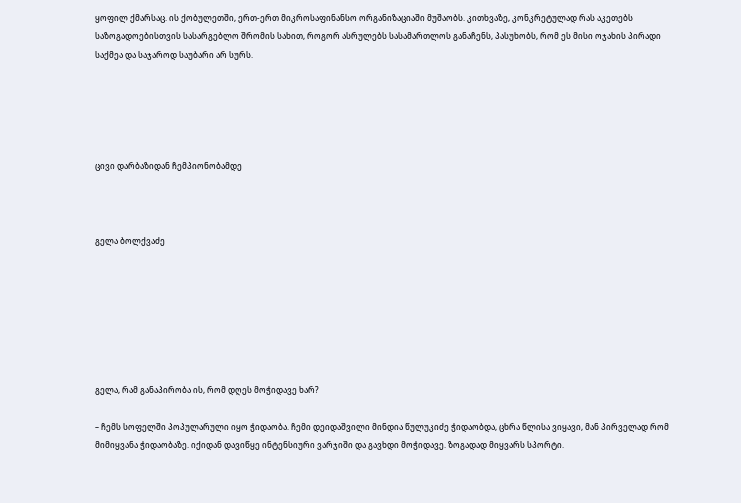ყოფილ ქმარსაც. ის ქობულეთში, ერთ-ერთ მიკროსაფინანსო ორგანიზაციაში მუშაობს. კითხვაზე, კონკრეტულად რას აკეთებს საზოგადოებისთვის სასარგებლო შრომის სახით, როგორ ასრულებს სასამართლოს განაჩენს, პასუხობს, რომ ეს მისი ოჯახის პირადი საქმეა და საჯაროდ საუბარი არ სურს.





ცივი დარბაზიდან ჩემპიონობამდე



გელა ბოლქვაძე







გელა, რამ განაპირობა ის, რომ დღეს მოჭიდავე ხარ?

– ჩემს სოფელში პოპულარული იყო ჭიდაობა. ჩემი დეიდაშვილი მინდია წულუკიძე ჭიდაობდა, ცხრა წლისა ვიყავი, მან პირველად რომ მიმიყვანა ჭიდაობაზე. იქიდან დავიწყე ინტენსიური ვარჯიში და გავხდი მოჭიდავე. ზოგადად მიყვარს სპორტი.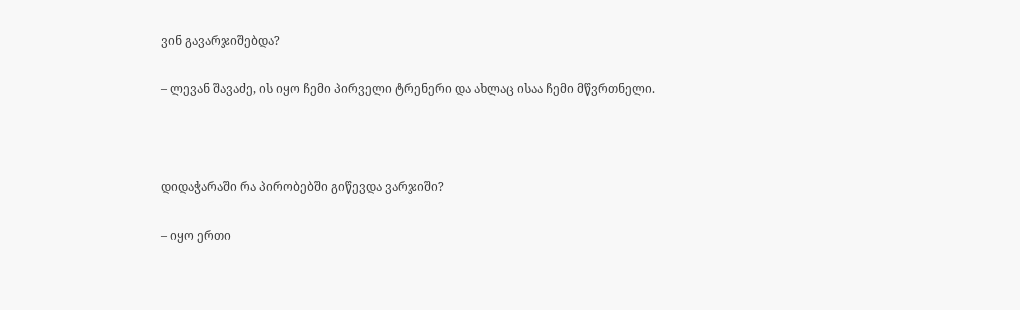ვინ გავარჯიშებდა?

– ლევან შავაძე, ის იყო ჩემი პირველი ტრენერი და ახლაც ისაა ჩემი მწვრთნელი.



დიდაჭარაში რა პირობებში გიწევდა ვარჯიში?

– იყო ერთი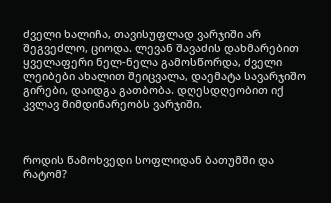ძველი ხალიჩა, თავისუფლად ვარჯიში არ შეგვეძლო, ციოდა. ლევან შავაძის დახმარებით ყველაფერი ნელ-ნელა გამოსწორდა, ძველი ლეიბები ახალით შეიცვალა, დაემატა სავარჯიშო გირები, დაიდგა გათბობა. დღესდღეობით იქ კვლავ მიმდინარეობს ვარჯიში.



როდის წამოხვედი სოფლიდან ბათუმში და რატომ?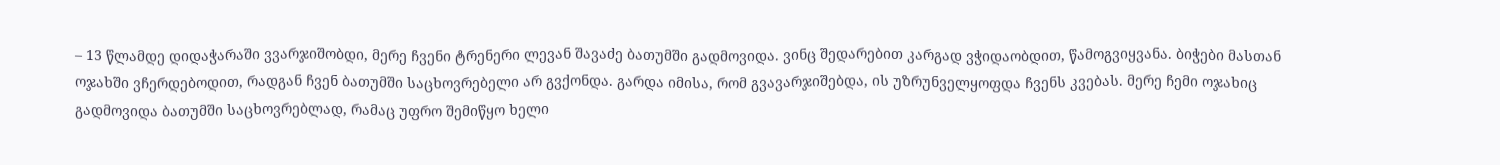– 13 წლამდე დიდაჭარაში ვვარჯიშობდი, მერე ჩვენი ტრენერი ლევან შავაძე ბათუმში გადმოვიდა. ვინც შედარებით კარგად ვჭიდაობდით, წამოგვიყვანა. ბიჭები მასთან ოჯახში ვჩერდებოდით, რადგან ჩვენ ბათუმში საცხოვრებელი არ გვქონდა. გარდა იმისა, რომ გვავარჯიშებდა, ის უზრუნველყოფდა ჩვენს კვებას. მერე ჩემი ოჯახიც გადმოვიდა ბათუმში საცხოვრებლად, რამაც უფრო შემიწყო ხელი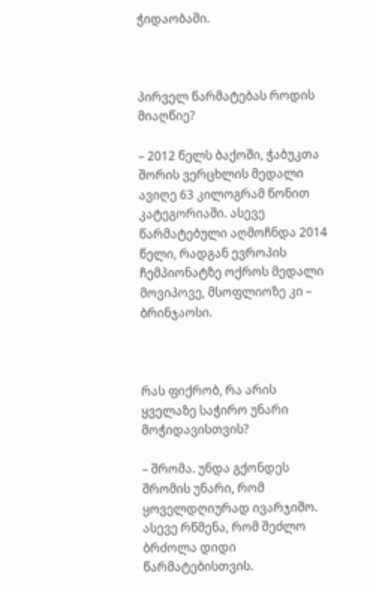ჭიდაობაში.



პირველ წარმატებას როდის მიაღწიე?

– 2012 წელს ბაქოში, ჭაბუკთა შორის ვერცხლის მედალი ავიღე 63 კილოგრამ წონით კატეგორიაში. ასევე წარმატებული აღმოჩნდა 2014 წელი, რადგან ევროპის ჩემპიონატზე ოქროს მედალი მოვიპოვე, მსოფლიოზე კი – ბრინჯაოსი.



რას ფიქრობ, რა არის ყველაზე საჭირო უნარი მოჭიდავისთვის?

– შრომა. უნდა გქონდეს შრომის უნარი, რომ ყოველდღიურად ივარჯიშო. ასევე რწმენა, რომ შეძლო ბრძოლა დიდი წარმატებისთვის.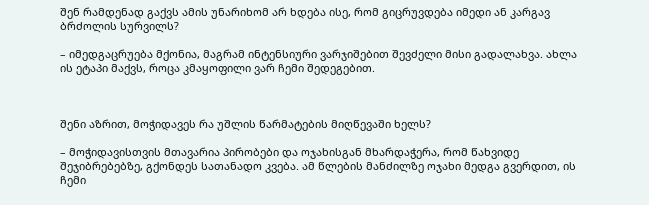შენ რამდენად გაქვს ამის უნარიხომ არ ხდება ისე, რომ გიცრუვდება იმედი ან კარგავ ბრძოლის სურვილს?

– იმედგაცრუება მქონია, მაგრამ ინტენსიური ვარჯიშებით შევძელი მისი გადალახვა. ახლა ის ეტაპი მაქვს, როცა კმაყოფილი ვარ ჩემი შედეგებით.



შენი აზრით, მოჭიდავეს რა უშლის წარმატების მიღწევაში ხელს?

– მოჭიდავისთვის მთავარია პირობები და ოჯახისგან მხარდაჭერა, რომ წახვიდე შეჯიბრებებზე, გქონდეს სათანადო კვება. ამ წლების მანძილზე ოჯახი მედგა გვერდით, ის ჩემი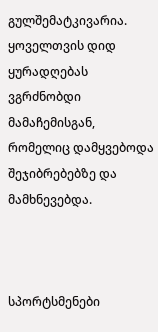გულშემატკივარია. ყოველთვის დიდ ყურადღებას ვგრძნობდი მამაჩემისგან, რომელიც დამყვებოდა შეჯიბრებებზე და მამხნევებდა.



სპორტსმენები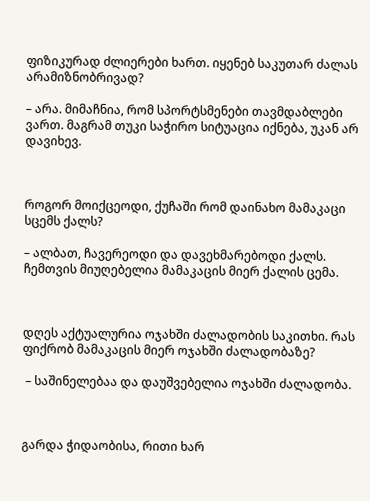ფიზიკურად ძლიერები ხართ. იყენებ საკუთარ ძალას არამიზნობრივად?

– არა. მიმაჩნია, რომ სპორტსმენები თავმდაბლები ვართ. მაგრამ თუკი საჭირო სიტუაცია იქნება, უკან არ დავიხევ.



როგორ მოიქცეოდი, ქუჩაში რომ დაინახო მამაკაცი სცემს ქალს?

– ალბათ, ჩავერეოდი და დავეხმარებოდი ქალს. ჩემთვის მიუღებელია მამაკაცის მიერ ქალის ცემა.



დღეს აქტუალურია ოჯახში ძალადობის საკითხი. რას ფიქრობ მამაკაცის მიერ ოჯახში ძალადობაზე?

 – საშინელებაა და დაუშვებელია ოჯახში ძალადობა.



გარდა ჭიდაობისა, რითი ხარ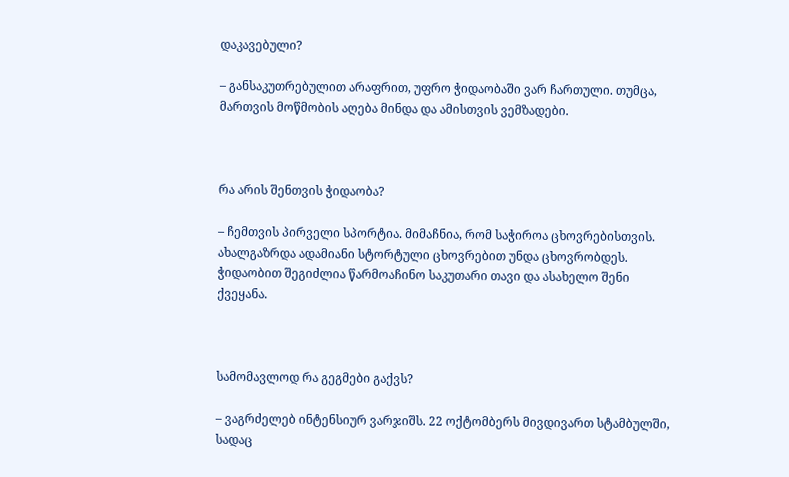დაკავებული?

– განსაკუთრებულით არაფრით, უფრო ჭიდაობაში ვარ ჩართული. თუმცა, მართვის მოწმობის აღება მინდა და ამისთვის ვემზადები.



რა არის შენთვის ჭიდაობა?

– ჩემთვის პირველი სპორტია. მიმაჩნია, რომ საჭიროა ცხოვრებისთვის. ახალგაზრდა ადამიანი სტორტული ცხოვრებით უნდა ცხოვრობდეს. ჭიდაობით შეგიძლია წარმოაჩინო საკუთარი თავი და ასახელო შენი ქვეყანა.



სამომავლოდ რა გეგმები გაქვს?

– ვაგრძელებ ინტენსიურ ვარჯიშს. 22 ოქტომბერს მივდივართ სტამბულში, სადაც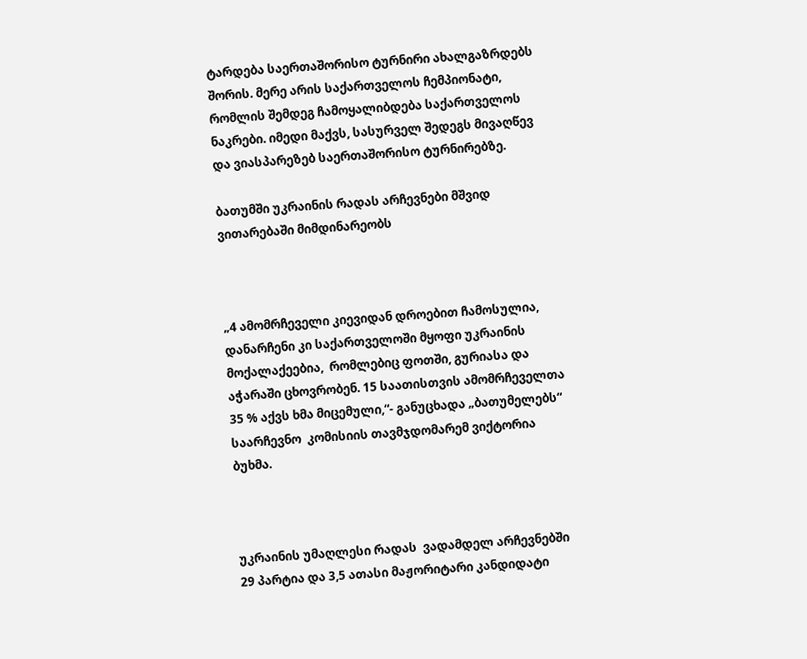ტარდება საერთაშორისო ტურნირი ახალგაზრდებს შორის. მერე არის საქართველოს ჩემპიონატი, რომლის შემდეგ ჩამოყალიბდება საქართველოს ნაკრები. იმედი მაქვს, სასურველ შედეგს მივაღწევ და ვიასპარეზებ საერთაშორისო ტურნირებზე.

ბათუმში უკრაინის რადას არჩევნები მშვიდ ვითარებაში მიმდინარეობს



„4 ამომრჩეველი კიევიდან დროებით ჩამოსულია, დანარჩენი კი საქართველოში მყოფი უკრაინის მოქალაქეებია,  რომლებიც ფოთში, გურიასა და აჭარაში ცხოვრობენ. 15 საათისთვის ამომრჩეველთა 35 % აქვს ხმა მიცემული,“- განუცხადა „ბათუმელებს“ საარჩევნო  კომისიის თავმჯდომარემ ვიქტორია ბუხმა.



უკრაინის უმაღლესი რადას  ვადამდელ არჩევნებში 29 პარტია და 3,5 ათასი მაჟორიტარი კანდიდატი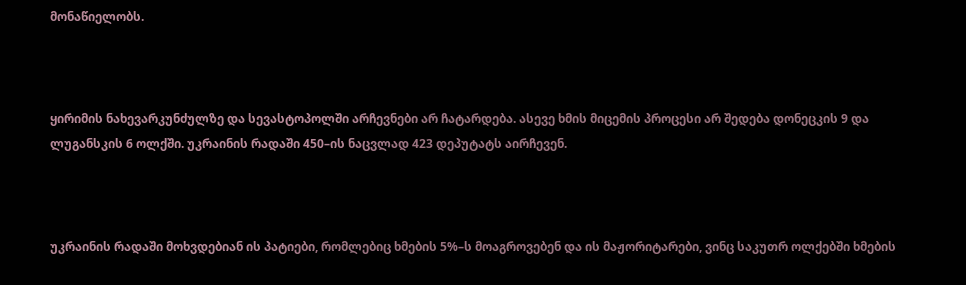მონაწიელობს.



ყირიმის ნახევარკუნძულზე და სევასტოპოლში არჩევნები არ ჩატარდება. ასევე ხმის მიცემის პროცესი არ შედება დონეცკის 9 და ლუგანსკის 6 ოლქში. უკრაინის რადაში 450–ის ნაცვლად 423 დეპუტატს აირჩევენ.



უკრაინის რადაში მოხვდებიან ის პატიები, რომლებიც ხმების 5%–ს მოაგროვებენ და ის მაჟორიტარები, ვინც საკუთრ ოლქებში ხმების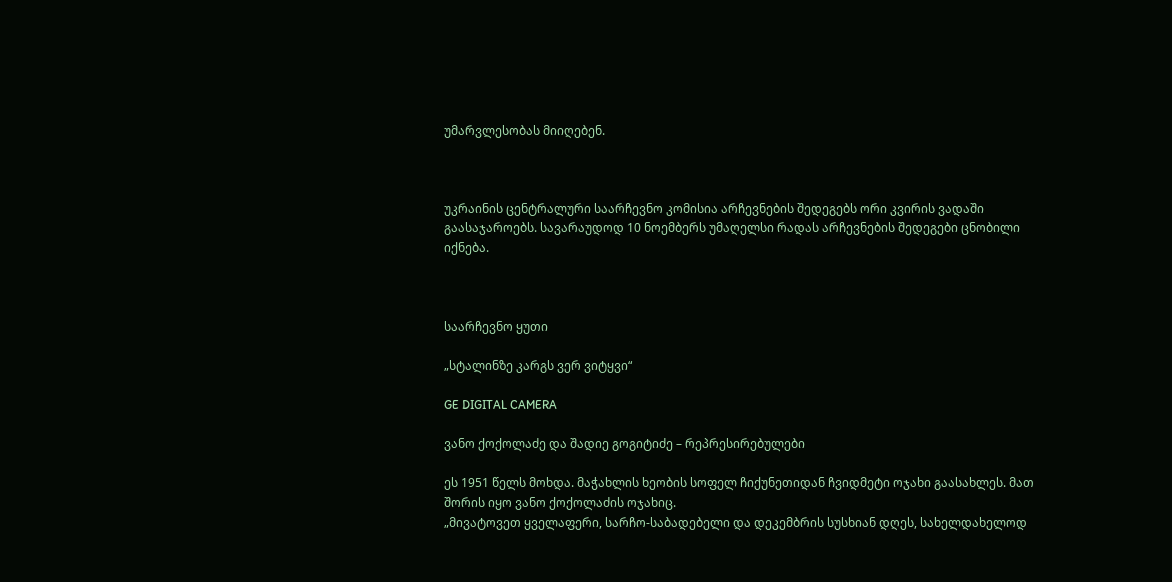უმარვლესობას მიიღებენ.



უკრაინის ცენტრალური საარჩევნო კომისია არჩევნების შედეგებს ორი კვირის ვადაში გაასაჯაროებს. სავარაუდოდ 10 ნოემბერს უმაღელსი რადას არჩევნების შედეგები ცნობილი იქნება.



საარჩევნო ყუთი

„სტალინზე კარგს ვერ ვიტყვი“

GE DIGITAL CAMERA

ვანო ქოქოლაძე და შადიე გოგიტიძე – რეპრესირებულები

ეს 1951 წელს მოხდა. მაჭახლის ხეობის სოფელ ჩიქუნეთიდან ჩვიდმეტი ოჯახი გაასახლეს. მათ შორის იყო ვანო ქოქოლაძის ოჯახიც.
„მივატოვეთ ყველაფერი, სარჩო-საბადებელი და დეკემბრის სუსხიან დღეს, სახელდახელოდ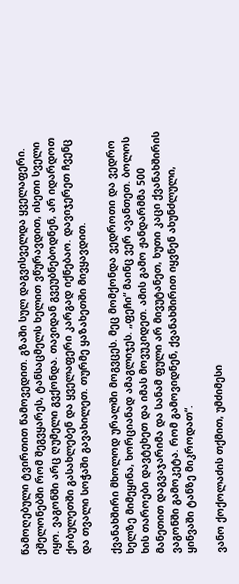წამოღებული ტვირთით წამოვედით. გზაში სულ დაგვისველდა ყველაფერი. ეშელონებში რომ შეგვყარეს, ტანსაცმელს ხელით ვწურავდით, ისეთი სველი იყო. ვაგონში არც ღუმელი გვქონდა. თავიდან გვეუბნებოდნენ, არ იდარდოთ ქობულეთში გასახლებენ და ყველაფერი კარგად იქნებაო. დავიჯერეთ ჩვენც და თვალი სოჭაში გავახილეთ. თურმე ყაზახეთში მივყავდით.

ქვანახშირი მხოლოდ ურალში მოგვცეს. მეც მომქონდა ვედროთი და ვედრო ხელზე მიმეყინა, ხორციანად ამაგლიჯეს. „ფეჩი“ მაინც ვერ ავანთეთ. ბოლოს ხის თაროები დავტეხეთ და იმას მოვუკიდეთ. ამის გამო ჟანდარმმა 500 მანეთით დაგვაჯარიმა და სანამ ფული არ მივუტანეთ, ხუთი კაცი ქვანახშირის ვაგონში გამოკეტა. რომ გამოვიდნენ, ქვანახშირით იყვნენ ახუნძლული, ყინვაში ტანზე მიკროდათ“.

ვანო ქოქოლაძის თქმით, უმძიმესი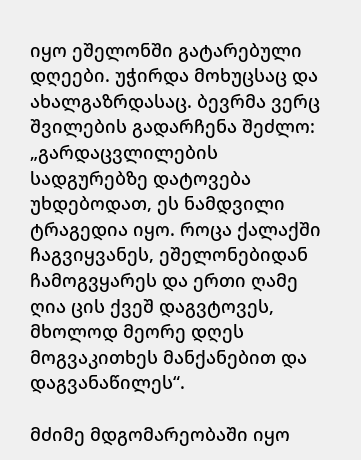იყო ეშელონში გატარებული დღეები. უჭირდა მოხუცსაც და ახალგაზრდასაც. ბევრმა ვერც შვილების გადარჩენა შეძლო: „გარდაცვლილების სადგურებზე დატოვება უხდებოდათ, ეს ნამდვილი ტრაგედია იყო. როცა ქალაქში ჩაგვიყვანეს, ეშელონებიდან ჩამოგვყარეს და ერთი ღამე ღია ცის ქვეშ დაგვტოვეს, მხოლოდ მეორე დღეს მოგვაკითხეს მანქანებით და დაგვანაწილეს“.

მძიმე მდგომარეობაში იყო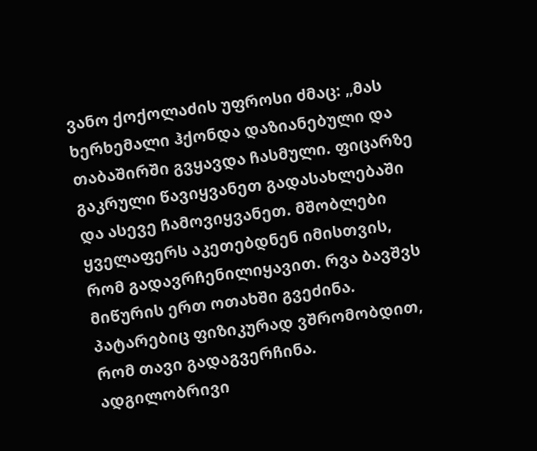ვანო ქოქოლაძის უფროსი ძმაც: „მას ხერხემალი ჰქონდა დაზიანებული და თაბაშირში გვყავდა ჩასმული. ფიცარზე გაკრული წავიყვანეთ გადასახლებაში და ასევე ჩამოვიყვანეთ. მშობლები ყველაფერს აკეთებდნენ იმისთვის, რომ გადავრჩენილიყავით. რვა ბავშვს მიწურის ერთ ოთახში გვეძინა. პატარებიც ფიზიკურად ვშრომობდით, რომ თავი გადაგვერჩინა. ადგილობრივი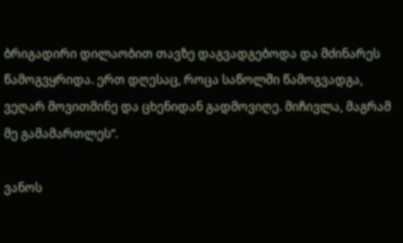ბრიგადირი დილაობით თავზე დაგვადგებოდა და მძინარეს წამოგვყრიდა. ერთ დღესაც, როცა საწოლში წამოგვადგა, ვეღარ მოვითმინე და ცხენიდან გადმოვიღე. მიჩივლა, მაგრამ მე გამამართლეს“.

ვანოს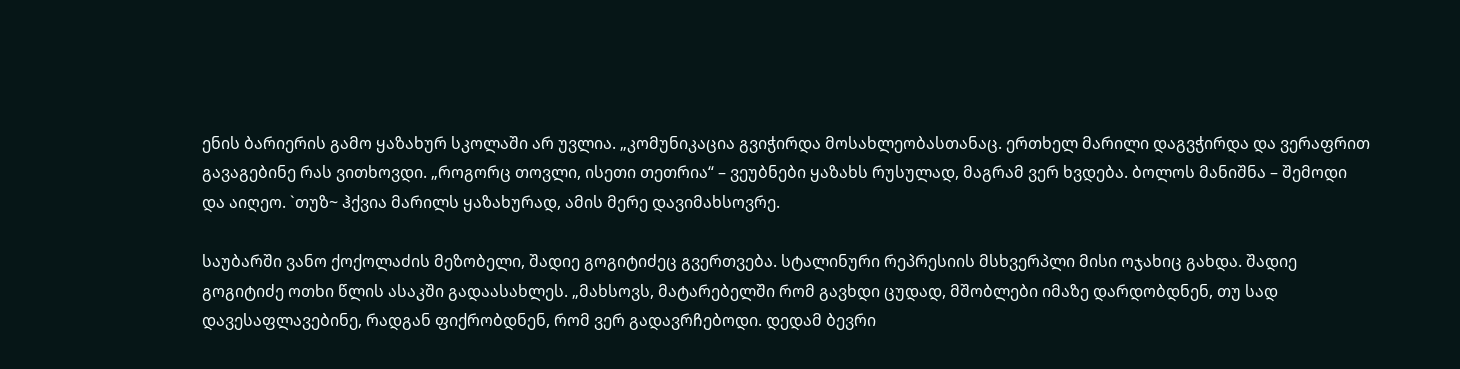ენის ბარიერის გამო ყაზახურ სკოლაში არ უვლია. „კომუნიკაცია გვიჭირდა მოსახლეობასთანაც. ერთხელ მარილი დაგვჭირდა და ვერაფრით გავაგებინე რას ვითხოვდი. „როგორც თოვლი, ისეთი თეთრია“ – ვეუბნები ყაზახს რუსულად, მაგრამ ვერ ხვდება. ბოლოს მანიშნა – შემოდი და აიღეო. `თუზ~ ჰქვია მარილს ყაზახურად, ამის მერე დავიმახსოვრე.

საუბარში ვანო ქოქოლაძის მეზობელი, შადიე გოგიტიძეც გვერთვება. სტალინური რეპრესიის მსხვერპლი მისი ოჯახიც გახდა. შადიე გოგიტიძე ოთხი წლის ასაკში გადაასახლეს. „მახსოვს, მატარებელში რომ გავხდი ცუდად, მშობლები იმაზე დარდობდნენ, თუ სად დავესაფლავებინე, რადგან ფიქრობდნენ, რომ ვერ გადავრჩებოდი. დედამ ბევრი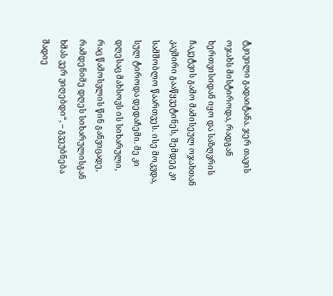ტკივილი გადაიტანა. ჯერ თავის ოჯახს მისტიროდა, რადგან ხერთვისიდან იყო და საზღვრის ჩაკეტვის გამო მამისეულ ოჯახთან კავშირი გააწყვეტინეს, შემდეგ კი სამშობლო წაართვეს. ისე მოკვდა, სულ ტიროდა დედაჩემი. მე კი დღესაც მახსოვს ის სიხარული, რაც წამოსვლის წინ განვიცადე, რამდენიმე დღეს სიხარულისგან ხმას ვერ ვიღებდი“, – გვეუბნება შადიე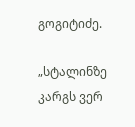გოგიტიძე.

„სტალინზე კარგს ვერ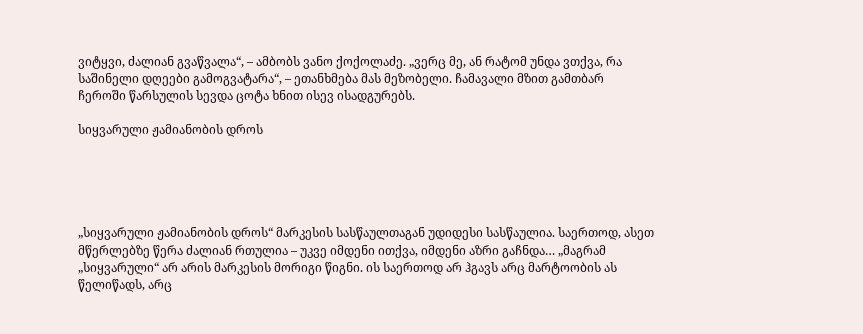ვიტყვი, ძალიან გვაწვალა“, – ამბობს ვანო ქოქოლაძე. „ვერც მე, ან რატომ უნდა ვთქვა, რა საშინელი დღეები გამოგვატარა“, – ეთანხმება მას მეზობელი. ჩამავალი მზით გამთბარ ჩეროში წარსულის სევდა ცოტა ხნით ისევ ისადგურებს.

სიყვარული ჟამიანობის დროს





„სიყვარული ჟამიანობის დროს“ მარკესის სასწაულთაგან უდიდესი სასწაულია. საერთოდ, ასეთ მწერლებზე წერა ძალიან რთულია – უკვე იმდენი ითქვა, იმდენი აზრი გაჩნდა… „მაგრამ „სიყვარული“ არ არის მარკესის მორიგი წიგნი. ის საერთოდ არ ჰგავს არც მარტოობის ას წელიწადს, არც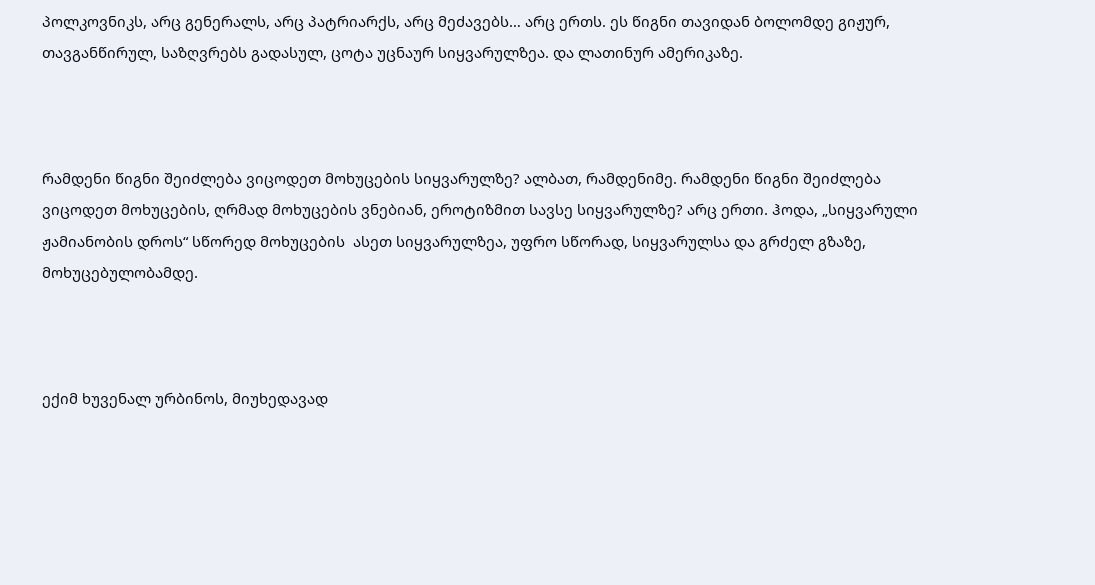პოლკოვნიკს, არც გენერალს, არც პატრიარქს, არც მეძავებს… არც ერთს. ეს წიგნი თავიდან ბოლომდე გიჟურ, თავგანწირულ, საზღვრებს გადასულ, ცოტა უცნაურ სიყვარულზეა. და ლათინურ ამერიკაზე.



რამდენი წიგნი შეიძლება ვიცოდეთ მოხუცების სიყვარულზე? ალბათ, რამდენიმე. რამდენი წიგნი შეიძლება ვიცოდეთ მოხუცების, ღრმად მოხუცების ვნებიან, ეროტიზმით სავსე სიყვარულზე? არც ერთი. ჰოდა, „სიყვარული ჟამიანობის დროს“ სწორედ მოხუცების  ასეთ სიყვარულზეა, უფრო სწორად, სიყვარულსა და გრძელ გზაზე, მოხუცებულობამდე.



ექიმ ხუვენალ ურბინოს, მიუხედავად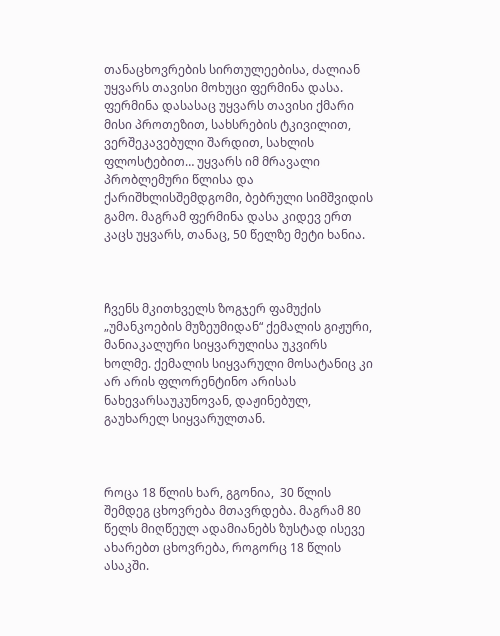თანაცხოვრების სირთულეებისა, ძალიან უყვარს თავისი მოხუცი ფერმინა დასა. ფერმინა დასასაც უყვარს თავისი ქმარი მისი პროთეზით, სახსრების ტკივილით, ვერშეკავებული შარდით, სახლის ფლოსტებით… უყვარს იმ მრავალი პრობლემური წლისა და ქარიშხლისშემდგომი, ბებრული სიმშვიდის გამო. მაგრამ ფერმინა დასა კიდევ ერთ კაცს უყვარს, თანაც, 50 წელზე მეტი ხანია.



ჩვენს მკითხველს ზოგჯერ ფამუქის „უმანკოების მუზეუმიდან“ ქემალის გიჟური, მანიაკალური სიყვარულისა უკვირს ხოლმე. ქემალის სიყვარული მოსატანიც კი არ არის ფლორენტინო არისას ნახევარსაუკუნოვან, დაჟინებულ, გაუხარელ სიყვარულთან.



როცა 18 წლის ხარ, გგონია,  30 წლის შემდეგ ცხოვრება მთავრდება. მაგრამ 80 წელს მიღწეულ ადამიანებს ზუსტად ისევე ახარებთ ცხოვრება, როგორც 18 წლის ასაკში.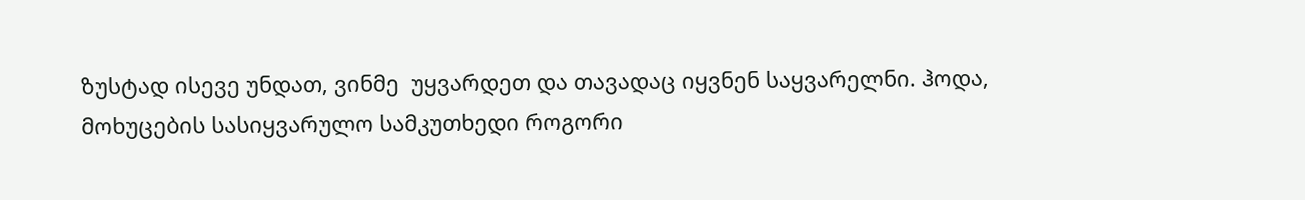ზუსტად ისევე უნდათ, ვინმე  უყვარდეთ და თავადაც იყვნენ საყვარელნი. ჰოდა, მოხუცების სასიყვარულო სამკუთხედი როგორი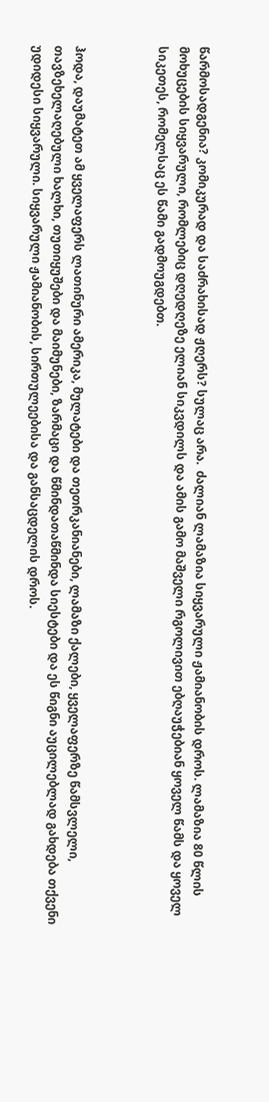წარმოსადგენია? კომიკურად და საძრახისად ჟღერს? სულაც არა.  ძალიან ლამაზია სიყვარული ჟამიანობის დროს. ლამაზია 80 წლის მოხუცების სიყვარული, რომლებიც დღედღეზე ელიან სიკვდილს და ამის გამო მაშველი რგოლივით ებღაუჭებიან ყოველ წამს და ყოველ სიკეთეს, რომელსაც ეს წამი გადმოუგდებთ.



ჰოდა, დაუმატეთ ამ ყველაფერს ლათინური ამერიკა, მულატები და თეთრკანიანები, ლამაზი ქალები, ყველაფერზე წამსვლელი, თავზეხელაღებული ხალხი, თუთიყუშები და მაიმუნები, ზარმაცი და წმინდათაწმინდა სიესტები და ეს წიგნი აუცილებლად გახდება თქვენი უდიდესი სიყვარული. სიყვარული ჟამიანობის, სირთულეებისა და განსაცდელის დროს.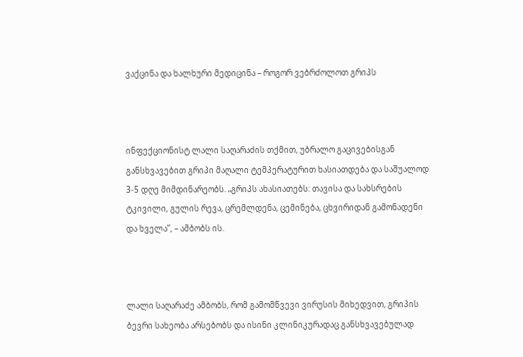ვაქცინა და ხალხური მედიცინა – როგორ ვებრძოლოთ გრიპს



ინფექციონისტ ლალი საღარაძის თქმით, უბრალო გაცივებისგან განსხვავებით გრიპი მაღალი ტემპერატურით ხასიათდება და საშუალოდ 3-5 დღე მიმდინარეობს. „გრიპს ახასიათებს: თავისა და სახსრების ტკივილი, გულის რევა, ცრემლდენა, ცემინება, ცხვირიდან გამონადენი და ხველა”, – ამბობს ის.



ლალი საღარაძე ამბობს, რომ გამომწვევი ვირუსის მიხედვით, გრიპის ბევრი სახეობა არსებობს და ისინი კლინიკურადაც განსხვავებულად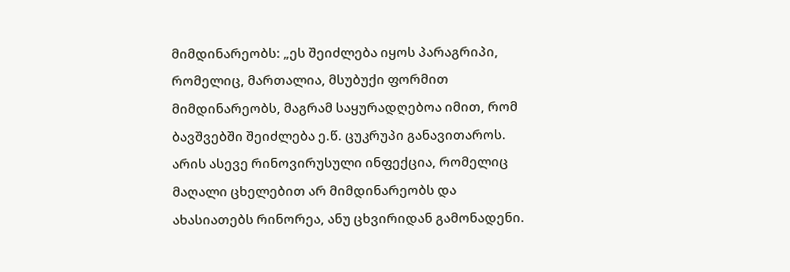მიმდინარეობს: „ეს შეიძლება იყოს პარაგრიპი, რომელიც, მართალია, მსუბუქი ფორმით მიმდინარეობს, მაგრამ საყურადღებოა იმით, რომ ბავშვებში შეიძლება ე.წ. ცუკრუპი განავითაროს. არის ასევე რინოვირუსული ინფექცია, რომელიც მაღალი ცხელებით არ მიმდინარეობს და ახასიათებს რინორეა, ანუ ცხვირიდან გამონადენი.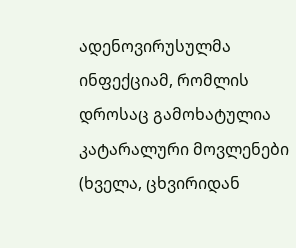ადენოვირუსულმა ინფექციამ, რომლის დროსაც გამოხატულია კატარალური მოვლენები (ხველა, ცხვირიდან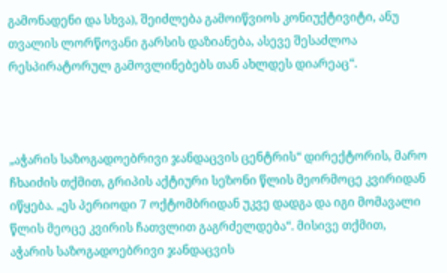გამონადენი და სხვა), შეიძლება გამოიწვიოს კონიუქტივიტი, ანუ თვალის ლორწოვანი გარსის დაზიანება, ასევე შესაძლოა რესპირატორულ გამოვლინებებს თან ახლდეს დიარეაც“.



„აჭარის საზოგადოებრივი ჯანდაცვის ცენტრის“ დირექტორის, მარო ჩხაიძის თქმით, გრიპის აქტიური სეზონი წლის მეორმოცე კვირიდან იწყება. „ეს პერიოდი 7 ოქტომბრიდან უკვე დადგა და იგი მომავალი წლის მეოცე კვირის ჩათვლით გაგრძელდება“. მისივე თქმით, აჭარის საზოგადოებრივი ჯანდაცვის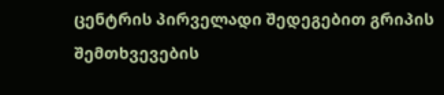ცენტრის პირველადი შედეგებით გრიპის შემთხვევების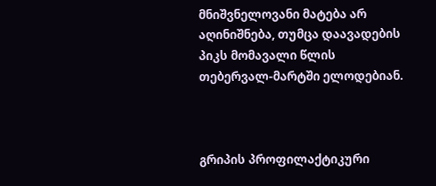მნიშვნელოვანი მატება არ აღინიშნება, თუმცა დაავადების პიკს მომავალი წლის თებერვალ-მარტში ელოდებიან.



გრიპის პროფილაქტიკური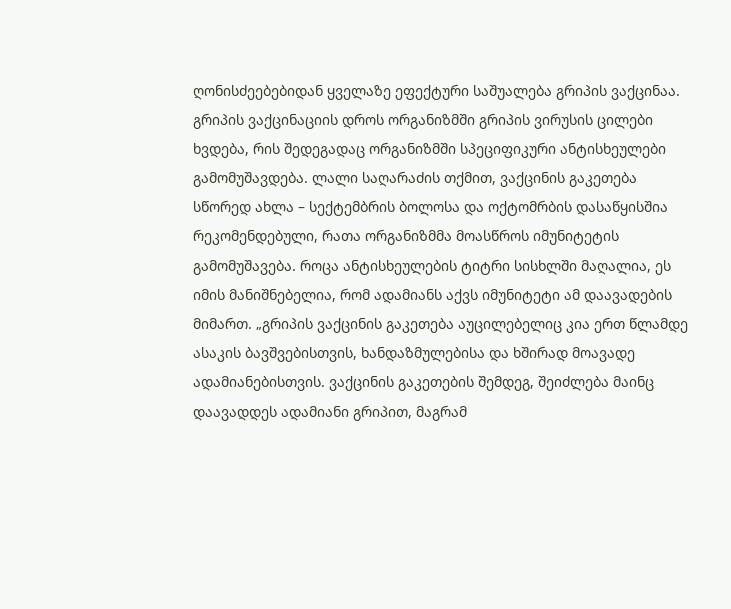ღონისძეებებიდან ყველაზე ეფექტური საშუალება გრიპის ვაქცინაა. გრიპის ვაქცინაციის დროს ორგანიზმში გრიპის ვირუსის ცილები ხვდება, რის შედეგადაც ორგანიზმში სპეციფიკური ანტისხეულები გამომუშავდება. ლალი საღარაძის თქმით, ვაქცინის გაკეთება სწორედ ახლა – სექტემბრის ბოლოსა და ოქტომრბის დასაწყისშია რეკომენდებული, რათა ორგანიზმმა მოასწროს იმუნიტეტის გამომუშავება. როცა ანტისხეულების ტიტრი სისხლში მაღალია, ეს იმის მანიშნებელია, რომ ადამიანს აქვს იმუნიტეტი ამ დაავადების მიმართ. „გრიპის ვაქცინის გაკეთება აუცილებელიც კია ერთ წლამდე ასაკის ბავშვებისთვის, ხანდაზმულებისა და ხშირად მოავადე ადამიანებისთვის. ვაქცინის გაკეთების შემდეგ, შეიძლება მაინც დაავადდეს ადამიანი გრიპით, მაგრამ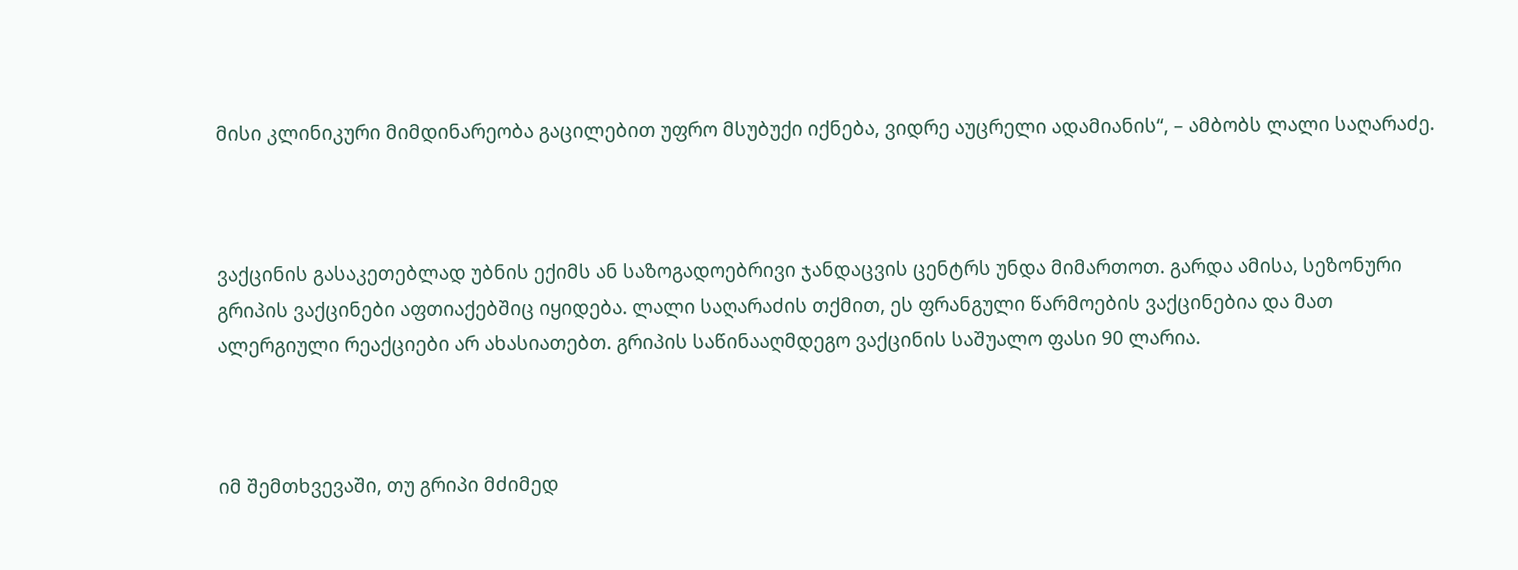მისი კლინიკური მიმდინარეობა გაცილებით უფრო მსუბუქი იქნება, ვიდრე აუცრელი ადამიანის“, – ამბობს ლალი საღარაძე.



ვაქცინის გასაკეთებლად უბნის ექიმს ან საზოგადოებრივი ჯანდაცვის ცენტრს უნდა მიმართოთ. გარდა ამისა, სეზონური გრიპის ვაქცინები აფთიაქებშიც იყიდება. ლალი საღარაძის თქმით, ეს ფრანგული წარმოების ვაქცინებია და მათ ალერგიული რეაქციები არ ახასიათებთ. გრიპის საწინააღმდეგო ვაქცინის საშუალო ფასი 90 ლარია.



იმ შემთხვევაში, თუ გრიპი მძიმედ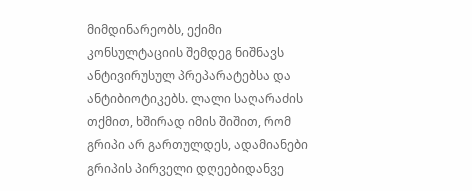მიმდინარეობს, ექიმი კონსულტაციის შემდეგ ნიშნავს ანტივირუსულ პრეპარატებსა და ანტიბიოტიკებს. ლალი საღარაძის თქმით, ხშირად იმის შიშით, რომ გრიპი არ გართულდეს, ადამიანები გრიპის პირველი დღეებიდანვე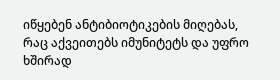იწყებენ ანტიბიოტიკების მიღებას, რაც აქვეითებს იმუნიტეტს და უფრო ხშირად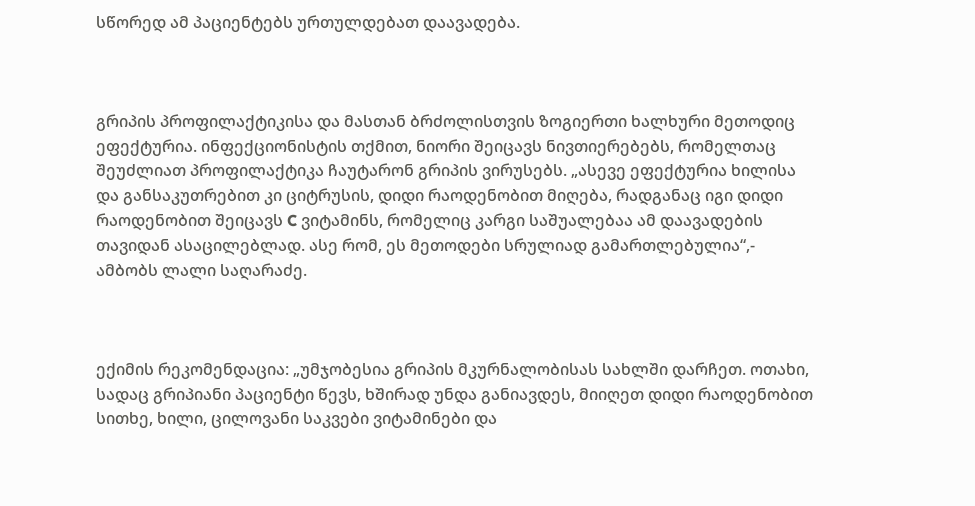სწორედ ამ პაციენტებს ურთულდებათ დაავადება.



გრიპის პროფილაქტიკისა და მასთან ბრძოლისთვის ზოგიერთი ხალხური მეთოდიც ეფექტურია. ინფექციონისტის თქმით, ნიორი შეიცავს ნივთიერებებს, რომელთაც შეუძლიათ პროფილაქტიკა ჩაუტარონ გრიპის ვირუსებს. „ასევე ეფექტურია ხილისა და განსაკუთრებით კი ციტრუსის, დიდი რაოდენობით მიღება, რადგანაც იგი დიდი რაოდენობით შეიცავს C ვიტამინს, რომელიც კარგი საშუალებაა ამ დაავადების თავიდან ასაცილებლად. ასე რომ, ეს მეთოდები სრულიად გამართლებულია“,- ამბობს ლალი საღარაძე.



ექიმის რეკომენდაცია: „უმჯობესია გრიპის მკურნალობისას სახლში დარჩეთ. ოთახი, სადაც გრიპიანი პაციენტი წევს, ხშირად უნდა განიავდეს, მიიღეთ დიდი რაოდენობით სითხე, ხილი, ცილოვანი საკვები ვიტამინები და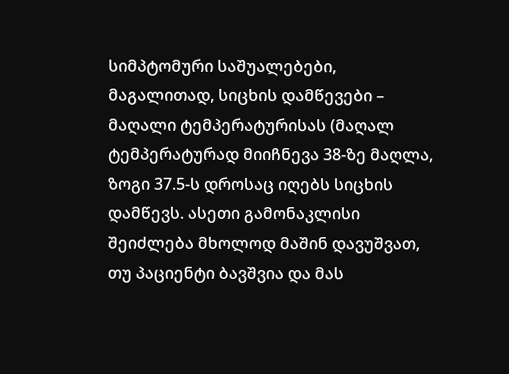სიმპტომური საშუალებები, მაგალითად, სიცხის დამწევები – მაღალი ტემპერატურისას (მაღალ ტემპერატურად მიიჩნევა 38-ზე მაღლა, ზოგი 37.5-ს დროსაც იღებს სიცხის დამწევს. ასეთი გამონაკლისი შეიძლება მხოლოდ მაშინ დავუშვათ, თუ პაციენტი ბავშვია და მას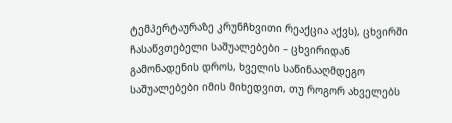ტემპერტაურაზე კრუნჩხვითი რეაქცია აქვს), ცხვირში ჩასაწვთებელი საშუალებები – ცხვირიდან გამონადენის დროს, ხველის საწინააღმდეგო საშუალებები იმის მიხედვით, თუ როგორ ახველებს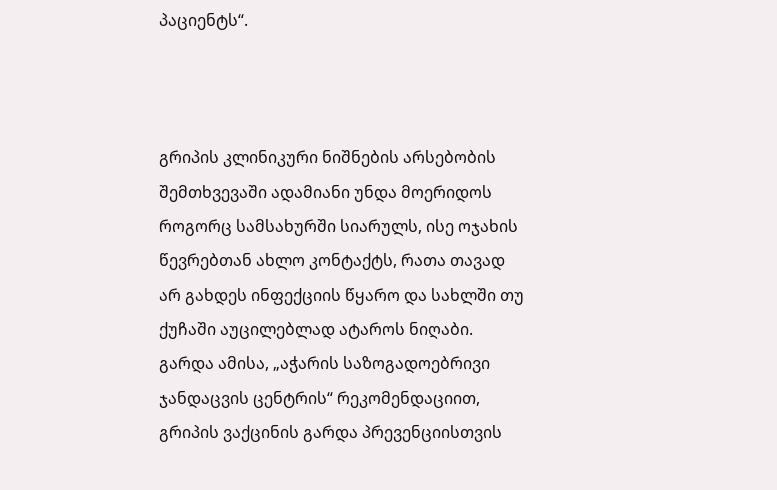პაციენტს“.



გრიპის კლინიკური ნიშნების არსებობის შემთხვევაში ადამიანი უნდა მოერიდოს როგორც სამსახურში სიარულს, ისე ოჯახის წევრებთან ახლო კონტაქტს, რათა თავად არ გახდეს ინფექციის წყარო და სახლში თუ ქუჩაში აუცილებლად ატაროს ნიღაბი. გარდა ამისა, „აჭარის საზოგადოებრივი ჯანდაცვის ცენტრის“ რეკომენდაციით, გრიპის ვაქცინის გარდა პრევენციისთვის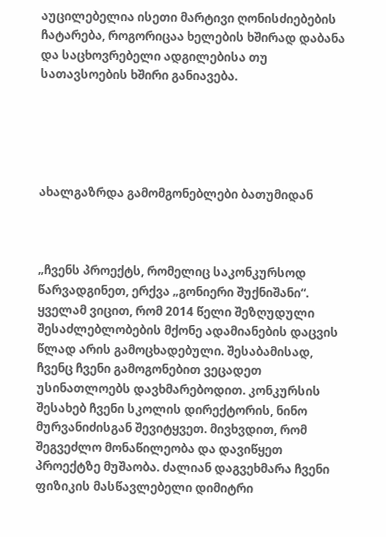აუცილებელია ისეთი მარტივი ღონისძიებების ჩატარება, როგორიცაა ხელების ხშირად დაბანა და საცხოვრებელი ადგილებისა თუ სათავსოების ხშირი განიავება.





ახალგაზრდა გამომგონებლები ბათუმიდან



„ჩვენს პროექტს, რომელიც საკონკურსოდ წარვადგინეთ, ერქვა „გონიერი შუქნიშანი“. ყველამ ვიცით, რომ 2014 წელი შეზღუდული შესაძლებლობების მქონე ადამიანების დაცვის წლად არის გამოცხადებული. შესაბამისად, ჩვენც ჩვენი გამოგონებით ვეცადეთ უსინათლოებს დავხმარებოდით. კონკურსის შესახებ ჩვენი სკოლის დირექტორის, ნინო მურვანიძისგან შევიტყვეთ. მივხვდით, რომ შეგვეძლო მონაწილეობა და დავიწყეთ პროექტზე მუშაობა. ძალიან დაგვეხმარა ჩვენი ფიზიკის მასწავლებელი დიმიტრი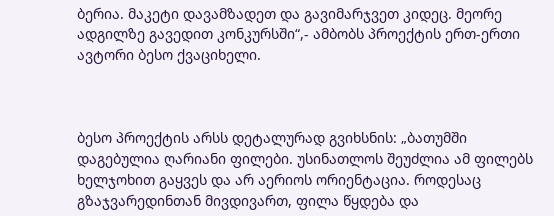ბერია. მაკეტი დავამზადეთ და გავიმარჯვეთ კიდეც. მეორე ადგილზე გავედით კონკურსში“,- ამბობს პროექტის ერთ-ერთი ავტორი ბესო ქვაციხელი.



ბესო პროექტის არსს დეტალურად გვიხსნის: „ბათუმში დაგებულია ღარიანი ფილები. უსინათლოს შეუძლია ამ ფილებს ხელჯოხით გაყვეს და არ აერიოს ორიენტაცია. როდესაც გზაჯვარედინთან მივდივართ, ფილა წყდება და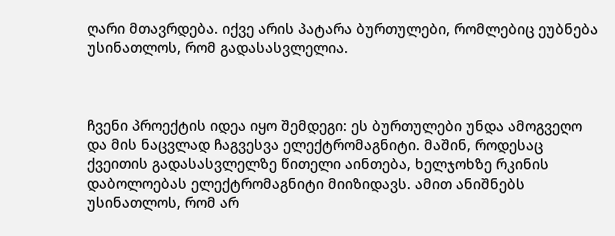ღარი მთავრდება. იქვე არის პატარა ბურთულები, რომლებიც ეუბნება უსინათლოს, რომ გადასასვლელია.



ჩვენი პროექტის იდეა იყო შემდეგი: ეს ბურთულები უნდა ამოგვეღო და მის ნაცვლად ჩაგვესვა ელექტრომაგნიტი. მაშინ, როდესაც ქვეითის გადასასვლელზე წითელი აინთება, ხელჯოხზე რკინის დაბოლოებას ელექტრომაგნიტი მიიზიდავს. ამით ანიშნებს უსინათლოს, რომ არ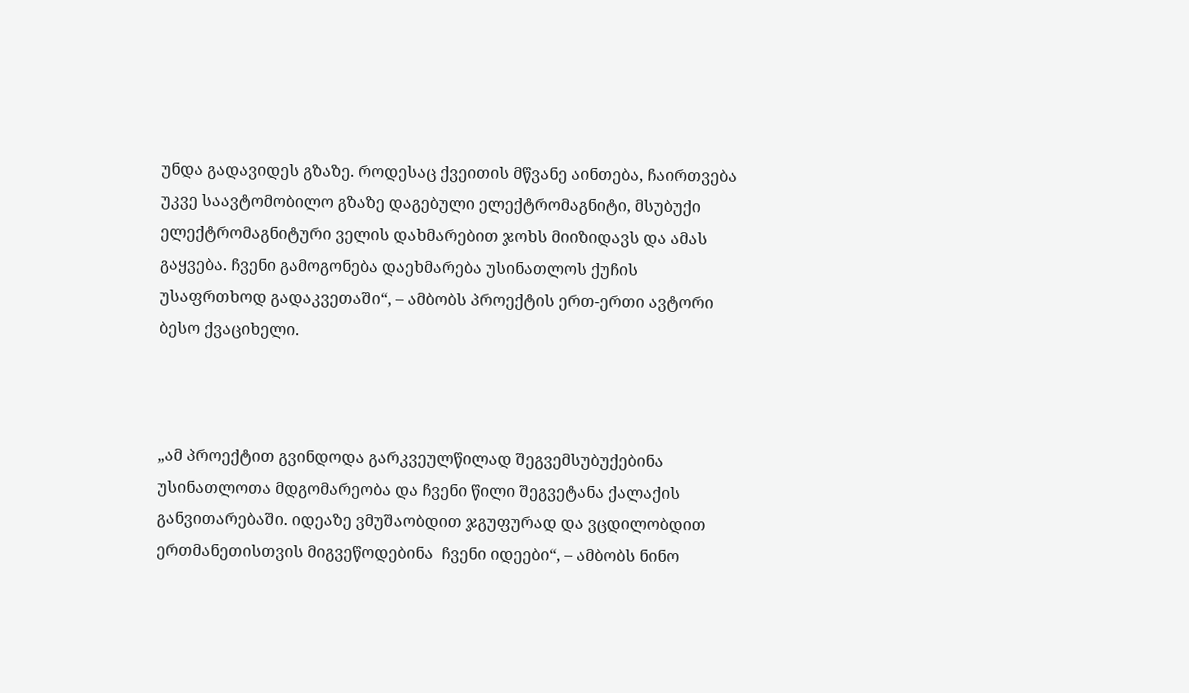უნდა გადავიდეს გზაზე. როდესაც ქვეითის მწვანე აინთება, ჩაირთვება უკვე საავტომობილო გზაზე დაგებული ელექტრომაგნიტი, მსუბუქი ელექტრომაგნიტური ველის დახმარებით ჯოხს მიიზიდავს და ამას გაყვება. ჩვენი გამოგონება დაეხმარება უსინათლოს ქუჩის უსაფრთხოდ გადაკვეთაში“, – ამბობს პროექტის ერთ-ერთი ავტორი ბესო ქვაციხელი.



„ამ პროექტით გვინდოდა გარკვეულწილად შეგვემსუბუქებინა უსინათლოთა მდგომარეობა და ჩვენი წილი შეგვეტანა ქალაქის განვითარებაში. იდეაზე ვმუშაობდით ჯგუფურად და ვცდილობდით ერთმანეთისთვის მიგვეწოდებინა  ჩვენი იდეები“, – ამბობს ნინო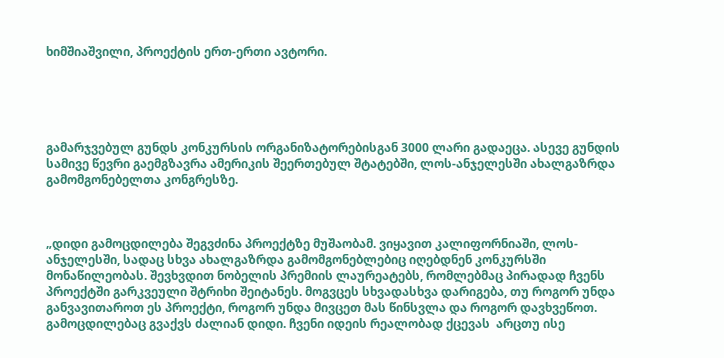ხიმშიაშვილი, პროექტის ერთ-ერთი ავტორი.





გამარჯვებულ გუნდს კონკურსის ორგანიზატორებისგან 3000 ლარი გადაეცა. ასევე გუნდის სამივე წევრი გაემგზავრა ამერიკის შეერთებულ შტატებში, ლოს-ანჯელესში ახალგაზრდა გამომგონებელთა კონგრესზე.



„დიდი გამოცდილება შეგვძინა პროექტზე მუშაობამ. ვიყავით კალიფორნიაში, ლოს- ანჯელესში, სადაც სხვა ახალგაზრდა გამომგონებლებიც იღებდნენ კონკურსში მონაწილეობას. შევხვდით ნობელის პრემიის ლაურეატებს, რომლებმაც პირადად ჩვენს პროექტში გარკვეული შტრიხი შეიტანეს. მოგვცეს სხვადასხვა დარიგება, თუ როგორ უნდა განვავითაროთ ეს პროექტი, როგორ უნდა მივცეთ მას წინსვლა და როგორ დავხვეწოთ. გამოცდილებაც გვაქვს ძალიან დიდი. ჩვენი იდეის რეალობად ქცევას  არცთუ ისე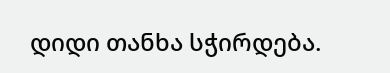დიდი თანხა სჭირდება.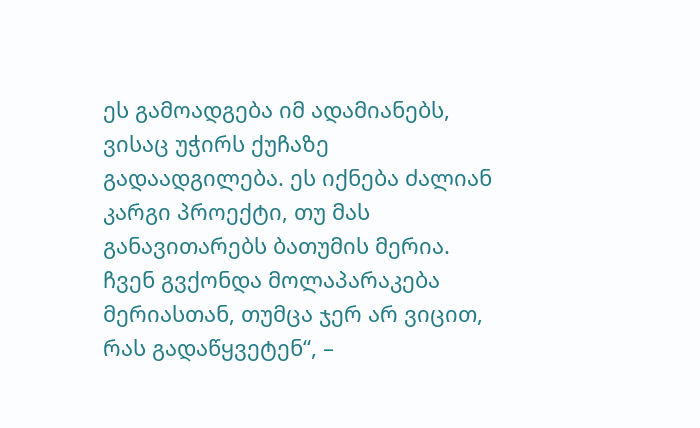ეს გამოადგება იმ ადამიანებს, ვისაც უჭირს ქუჩაზე გადაადგილება. ეს იქნება ძალიან კარგი პროექტი, თუ მას განავითარებს ბათუმის მერია. ჩვენ გვქონდა მოლაპარაკება მერიასთან, თუმცა ჯერ არ ვიცით, რას გადაწყვეტენ“, –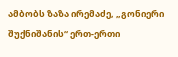ამბობს ზაზა ირემაძე, „გონიერი შუქნიშანის“ ერთ-ერთი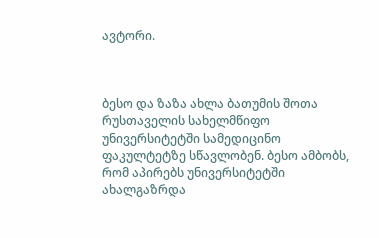ავტორი.



ბესო და ზაზა ახლა ბათუმის შოთა რუსთაველის სახელმწიფო უნივერსიტეტში სამედიცინო ფაკულტეტზე სწავლობენ. ბესო ამბობს, რომ აპირებს უნივერსიტეტში ახალგაზრდა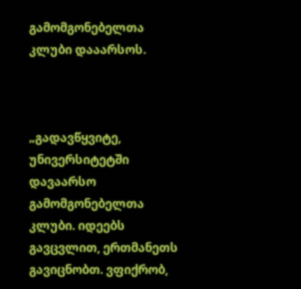გამომგონებელთა კლუბი დააარსოს.



„გადავწყვიტე, უნივერსიტეტში დავაარსო გამომგონებელთა კლუბი. იდეებს გავცვლით, ერთმანეთს გავიცნობთ. ვფიქრობ,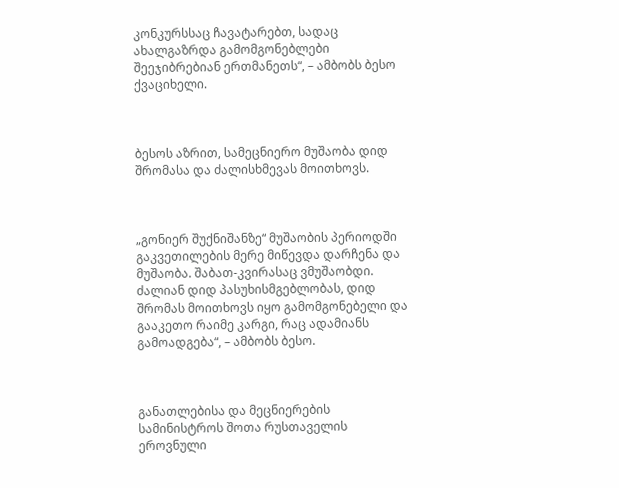კონკურსსაც ჩავატარებთ, სადაც ახალგაზრდა გამომგონებლები შეეჯიბრებიან ერთმანეთს“, – ამბობს ბესო ქვაციხელი.



ბესოს აზრით, სამეცნიერო მუშაობა დიდ შრომასა და ძალისხმევას მოითხოვს.



„გონიერ შუქნიშანზე“ მუშაობის პერიოდში გაკვეთილების მერე მიწევდა დარჩენა და მუშაობა. შაბათ-კვირასაც ვმუშაობდი. ძალიან დიდ პასუხისმგებლობას, დიდ შრომას მოითხოვს იყო გამომგონებელი და გააკეთო რაიმე კარგი, რაც ადამიანს გამოადგება“, – ამბობს ბესო.



განათლებისა და მეცნიერების სამინისტროს შოთა რუსთაველის ეროვნული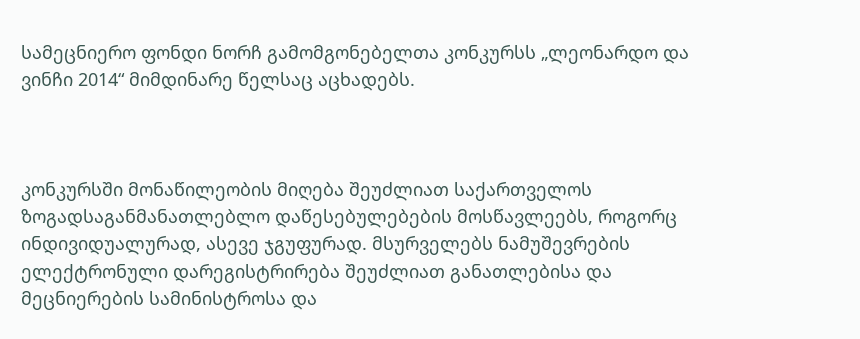სამეცნიერო ფონდი ნორჩ გამომგონებელთა კონკურსს „ლეონარდო და ვინჩი 2014“ მიმდინარე წელსაც აცხადებს.



კონკურსში მონაწილეობის მიღება შეუძლიათ საქართველოს ზოგადსაგანმანათლებლო დაწესებულებების მოსწავლეებს, როგორც ინდივიდუალურად, ასევე ჯგუფურად. მსურველებს ნამუშევრების ელექტრონული დარეგისტრირება შეუძლიათ განათლებისა და მეცნიერების სამინისტროსა და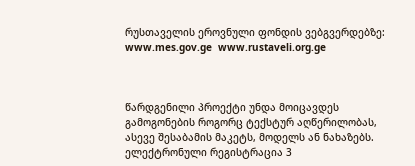რუსთაველის ეროვნული ფონდის ვებგვერდებზე: www.mes.gov.ge  www.rustaveli.org.ge



წარდგენილი პროექტი უნდა მოიცავდეს გამოგონების როგორც ტექსტურ აღწერილობას, ასევე შესაბამის მაკეტს, მოდელს ან ნახაზებს. ელექტრონული რეგისტრაცია 3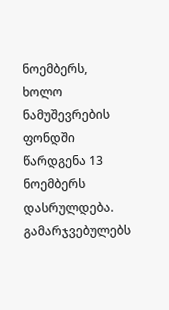ნოემბერს, ხოლო ნამუშევრების ფონდში წარდგენა 13 ნოემბერს დასრულდება. გამარჯვებულებს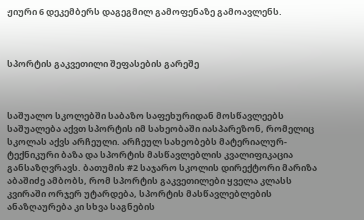ჟიური 6 დეკემბერს დაგეგმილ გამოფენაზე გამოავლენს.



სპორტის გაკვეთილი შეფასების გარეშე



საშუალო სკოლებში საბაზო საფეხურიდან მოსწავლეებს საშუალება აქვთ სპორტის იმ სახეობაში იასპარეზონ, რომელიც სკოლას აქვს არჩეული. არჩეულ სახეობებს მატერიალურ-ტექნიკური ბაზა და სპორტის მასწავლებლის კვალიფიკაცია განსაზღვრავს. ბათუმის #2 საჯარო სკოლის დირექტორი მარიზა აბაშიძე ამბობს, რომ სპორტის გაკვეთილები ყველა კლასს კვირაში ორჯერ უტარდება, სპორტის მასწავლებლების ანაზღაურება კი სხვა საგნების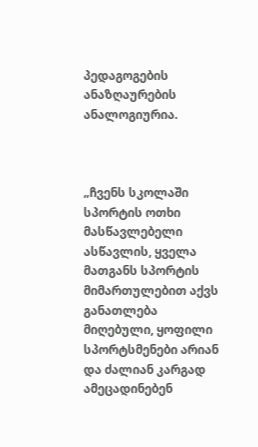პედაგოგების ანაზღაურების ანალოგიურია.



„ჩვენს სკოლაში სპორტის ოთხი მასწავლებელი ასწავლის, ყველა მათგანს სპორტის მიმართულებით აქვს განათლება მიღებული, ყოფილი სპორტსმენები არიან და ძალიან კარგად ამეცადინებენ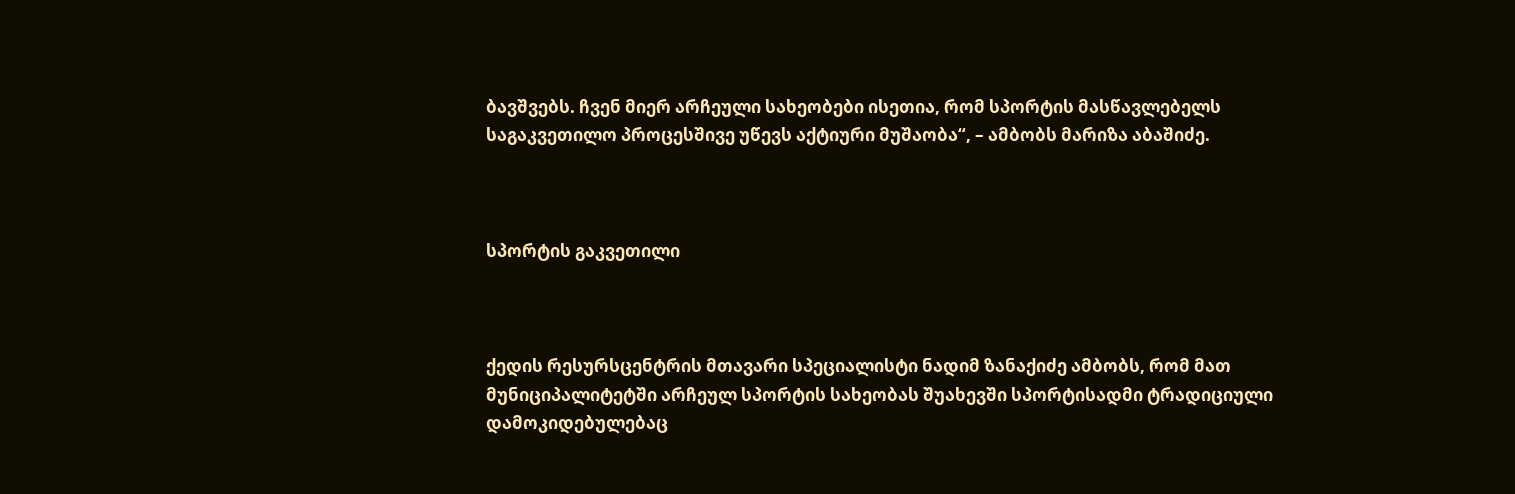ბავშვებს. ჩვენ მიერ არჩეული სახეობები ისეთია, რომ სპორტის მასწავლებელს საგაკვეთილო პროცესშივე უწევს აქტიური მუშაობა“, – ამბობს მარიზა აბაშიძე.



სპორტის გაკვეთილი



ქედის რესურსცენტრის მთავარი სპეციალისტი ნადიმ ზანაქიძე ამბობს, რომ მათ მუნიციპალიტეტში არჩეულ სპორტის სახეობას შუახევში სპორტისადმი ტრადიციული დამოკიდებულებაც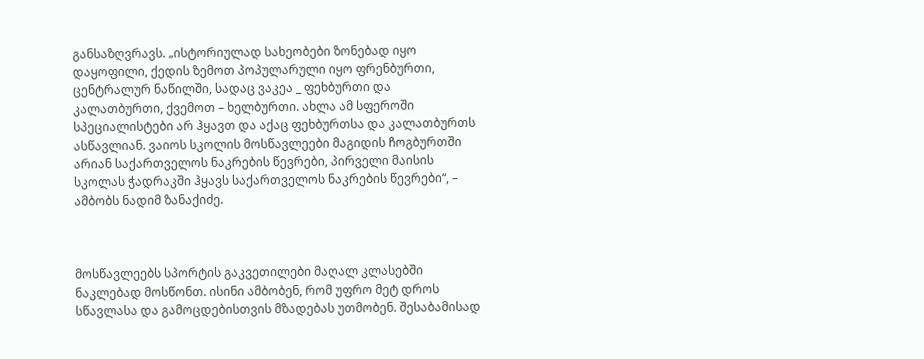განსაზღვრავს. „ისტორიულად სახეობები ზონებად იყო დაყოფილი, ქედის ზემოთ პოპულარული იყო ფრენბურთი, ცენტრალურ ნაწილში, სადაც ვაკეა _ ფეხბურთი და კალათბურთი, ქვემოთ – ხელბურთი. ახლა ამ სფეროში სპეციალისტები არ ჰყავთ და აქაც ფეხბურთსა და კალათბურთს ასწავლიან. ვაიოს სკოლის მოსწავლეები მაგიდის ჩოგბურთში არიან საქართველოს ნაკრების წევრები, პირველი მაისის სკოლას ჭადრაკში ჰყავს საქართველოს ნაკრების წევრები“, – ამბობს ნადიმ ზანაქიძე.



მოსწავლეებს სპორტის გაკვეთილები მაღალ კლასებში ნაკლებად მოსწონთ. ისინი ამბობენ, რომ უფრო მეტ დროს სწავლასა და გამოცდებისთვის მზადებას უთმობენ. შესაბამისად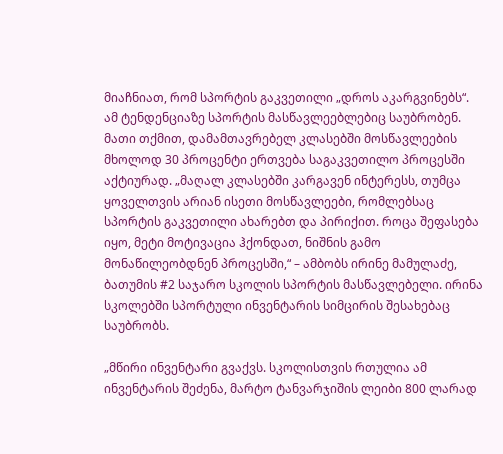მიაჩნიათ, რომ სპორტის გაკვეთილი „დროს აკარგვინებს“. ამ ტენდენციაზე სპორტის მასწავლეებლებიც საუბრობენ. მათი თქმით, დამამთავრებელ კლასებში მოსწავლეების მხოლოდ 30 პროცენტი ერთვება საგაკვეთილო პროცესში აქტიურად. „მაღალ კლასებში კარგავენ ინტერესს, თუმცა ყოველთვის არიან ისეთი მოსწავლეები, რომლებსაც სპორტის გაკვეთილი ახარებთ და პირიქით. როცა შეფასება იყო, მეტი მოტივაცია ჰქონდათ, ნიშნის გამო მონაწილეობდნენ პროცესში,“ – ამბობს ირინე მამულაძე, ბათუმის #2 საჯარო სკოლის სპორტის მასწავლებელი. ირინა სკოლებში სპორტული ინვენტარის სიმცირის შესახებაც საუბრობს.

„მწირი ინვენტარი გვაქვს. სკოლისთვის რთულია ამ ინვენტარის შეძენა, მარტო ტანვარჯიშის ლეიბი 800 ლარად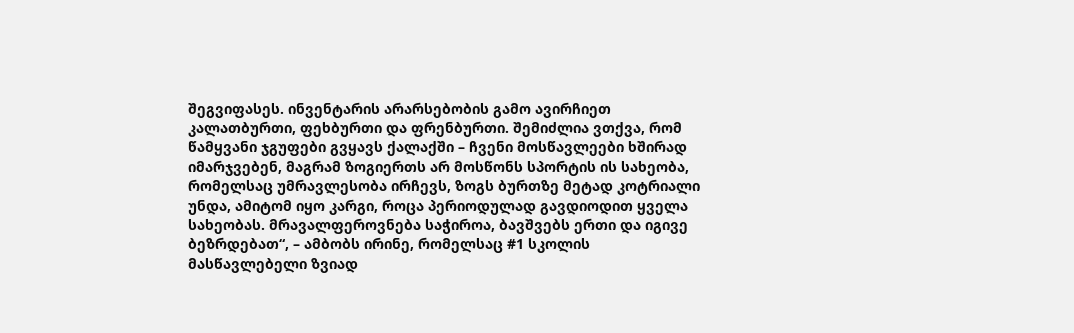შეგვიფასეს. ინვენტარის არარსებობის გამო ავირჩიეთ კალათბურთი, ფეხბურთი და ფრენბურთი. შემიძლია ვთქვა, რომ წამყვანი ჯგუფები გვყავს ქალაქში – ჩვენი მოსწავლეები ხშირად იმარჯვებენ, მაგრამ ზოგიერთს არ მოსწონს სპორტის ის სახეობა, რომელსაც უმრავლესობა ირჩევს, ზოგს ბურთზე მეტად კოტრიალი უნდა, ამიტომ იყო კარგი, როცა პერიოდულად გავდიოდით ყველა სახეობას. მრავალფეროვნება საჭიროა, ბავშვებს ერთი და იგივე ბეზრდებათ“, – ამბობს ირინე, რომელსაც #1 სკოლის მასწავლებელი ზვიად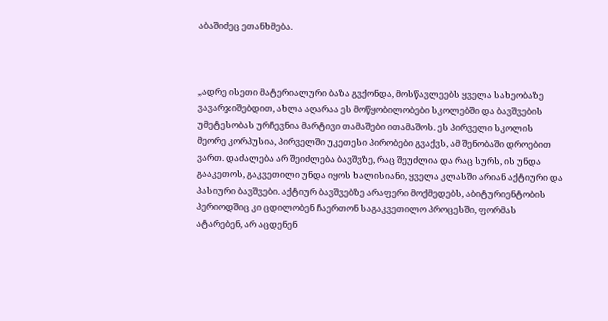აბაშიძეც ეთანხმება.



„ადრე ისეთი მატერიალური ბაზა გვქონდა, მოსწავლეებს ყველა სახეობაზე ვავარჯიშებდით, ახლა აღარაა ეს მოწყობილობები სკოლებში და ბავშვების უმეტესობას ურჩევნია მარტივი თამაშები ითამაშოს. ეს პირველი სკოლის მეორე კორპუსია, პირველში უკეთესი პირობები გვაქვს, ამ შენობაში დროებით ვართ. დაძალება არ შეიძლება ბავშვზე, რაც შეუძლია და რაც სურს, ის უნდა გააკეთოს, გაკვეთილი უნდა იყოს ხალისიანი, ყველა კლასში არიან აქტიური და პასიური ბავშვები. აქტიურ ბავშვებზე არაფერი მოქმედებს, აბიტურიენტობის პერიოდშიც კი ცდილობენ ჩაერთონ საგაკვეთილო პროცესში, ფორმას ატარებენ, არ აცდენენ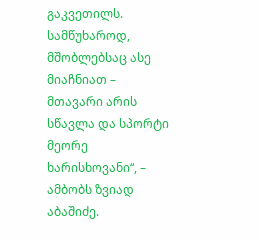გაკვეთილს. სამწუხაროდ, მშობლებსაც ასე მიაჩნიათ – მთავარი არის სწავლა და სპორტი მეორე ხარისხოვანი“, – ამბობს ზვიად აბაშიძე.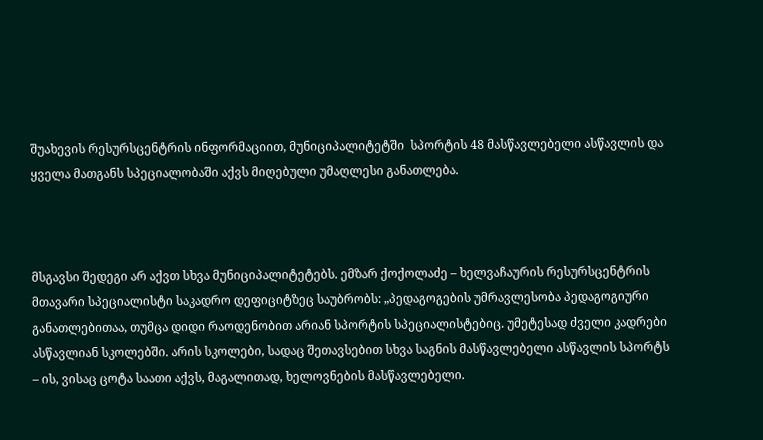შუახევის რესურსცენტრის ინფორმაციით, მუნიციპალიტეტში  სპორტის 48 მასწავლებელი ასწავლის და ყველა მათგანს სპეციალობაში აქვს მიღებული უმაღლესი განათლება.



მსგავსი შედეგი არ აქვთ სხვა მუნიციპალიტეტებს. ემზარ ქოქოლაძე – ხელვაჩაურის რესურსცენტრის მთავარი სპეციალისტი საკადრო დეფიციტზეც საუბრობს: „პედაგოგების უმრავლესობა პედაგოგიური განათლებითაა, თუმცა დიდი რაოდენობით არიან სპორტის სპეციალისტებიც. უმეტესად ძველი კადრები ასწავლიან სკოლებში. არის სკოლები, სადაც შეთავსებით სხვა საგნის მასწავლებელი ასწავლის სპორტს – ის, ვისაც ცოტა საათი აქვს, მაგალითად, ხელოვნების მასწავლებელი.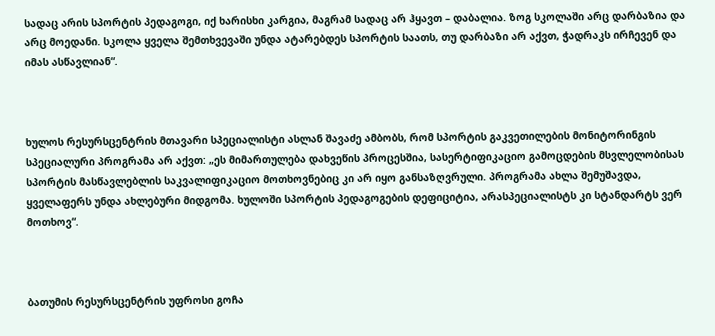სადაც არის სპორტის პედაგოგი, იქ ხარისხი კარგია, მაგრამ სადაც არ ჰყავთ – დაბალია. ზოგ სკოლაში არც დარბაზია და არც მოედანი. სკოლა ყველა შემთხვევაში უნდა ატარებდეს სპორტის საათს, თუ დარბაზი არ აქვთ, ჭადრაკს ირჩევენ და იმას ასწავლიან“.



ხულოს რესურსცენტრის მთავარი სპეციალისტი ასლან შავაძე ამბობს, რომ სპორტის გაკვეთილების მონიტორინგის სპეციალური პროგრამა არ აქვთ: „ეს მიმართულება დახვეწის პროცესშია, სასერტიფიკაციო გამოცდების მსვლელობისას სპორტის მასწავლებლის საკვალიფიკაციო მოთხოვნებიც კი არ იყო განსაზღვრული. პროგრამა ახლა შემუშავდა, ყველაფერს უნდა ახლებური მიდგომა. ხულოში სპორტის პედაგოგების დეფიციტია, არასპეციალისტს კი სტანდარტს ვერ მოთხოვ“.



ბათუმის რესურსცენტრის უფროსი გოჩა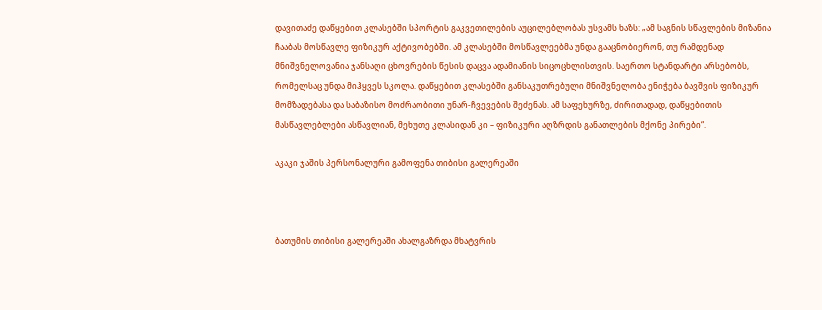დავითაძე დაწყებით კლასებში სპორტის გაკვეთილების აუცილებლობას უსვამს ხაზს: „ამ საგნის სწავლების მიზანია ჩააბას მოსწავლე ფიზიკურ აქტივობებში. ამ კლასებში მოსწავლეებმა უნდა გააცნობიერონ, თუ რამდენად მნიშვნელოვანია ჯანსაღი ცხოვრების წესის დაცვა ადამიანის სიცოცხლისთვის. საერთო სტანდარტი არსებობს, რომელსაც უნდა მიჰყვეს სკოლა. დაწყებით კლასებში განსაკუთრებული მნიშვნელობა ენიჭება ბავშვის ფიზიკურ მომზადებასა და საბაზისო მოძრაობითი უნარ-ჩვევების შეძენას. ამ საფეხურზე, ძირითადად, დაწყებითის მასწავლებლები ასწავლიან, მეხუთე კლასიდან კი – ფიზიკური აღზრდის განათლების მქონე პირები“.

აკაკი ჯაშის პერსონალური გამოფენა თიბისი გალერეაში



ბათუმის თიბისი გალერეაში ახალგაზრდა მხატვრის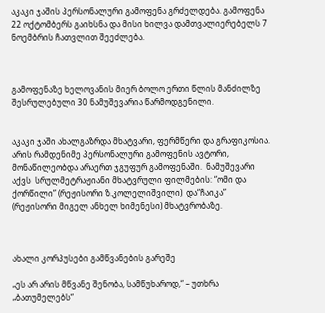აკაკი ჯაშის პერსონალური გამოფენა გრძელდება. გამოფენა 22 ოქტომბერს გაიხსნა და მისი ხილვა დამთვალიერებელს 7 ნოემბრის ჩათვლით შეეძლება.



გამოფენაზე ხელოვანის მიერ ბოლო ერთი წლის მანძილზე შესრულებული 30 ნამუშევარია წარმოდგენილი.


აკაკი ჯაში ახალგაზრდა მხატვარი, ფერმწერი და გრაფიკოსია. არის რამდენიმე პერსონალური გამოფენის ავტორი, მონაწილეობდა არაერთ ჯგუფურ გამოფენაში.  ნამუშევარი აქვს  სრულმეტრაჟიანი მხატვრული ფილმების: “ომი და ქორწილი” (რეჟისორი ზ.კოლელიშვილი)  და“ჩაიკა” (რეჟისორი მიგელ ანხელ ხიმენესი) მხატვრობაზე.



ახალი კორპუსები გამწვანების გარეშე

„ეს არ არის მწვანე შენობა, სამწუხაროდ,“ – უთხრა „ბათუმელებს“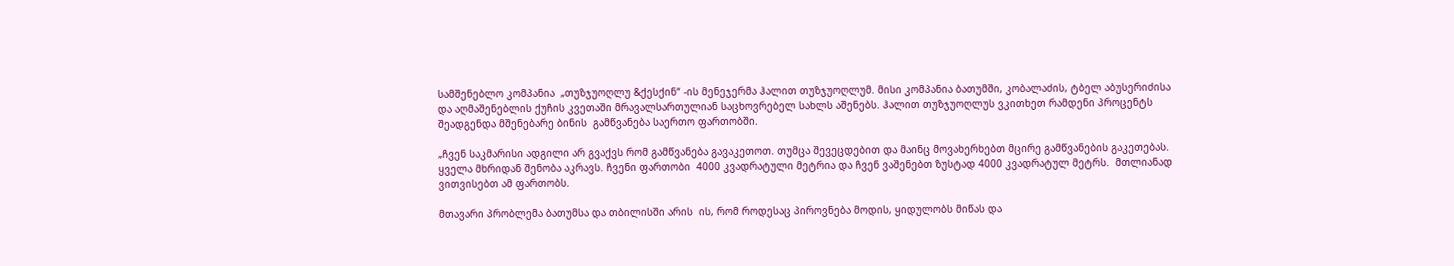სამშენებლო კომპანია  „თუზჯუოღლუ &ქესქინ“ -ის მენეჯერმა ჰალით თუზჯუოღლუმ. მისი კომპანია ბათუმში, კობალაძის, ტბელ აბუსერიძისა და აღმაშენებლის ქუჩის კვეთაში მრავალსართულიან საცხოვრებელ სახლს აშენებს. ჰალით თუზჯუოღლუს ვკითხეთ რამდენი პროცენტს შეადგენდა მშენებარე ბინის  გამწვანება საერთო ფართობში.

„ჩვენ საკმარისი ადგილი არ გვაქვს რომ გამწვანება გავაკეთოთ. თუმცა შევეცდებით და მაინც მოვახერხებთ მცირე გამწვანების გაკეთებას. ყველა მხრიდან შენობა აკრავს. ჩვენი ფართობი  4000 კვადრატული მეტრია და ჩვენ ვაშენებთ ზუსტად 4000 კვადრატულ მეტრს.  მთლიანად ვითვისებთ ამ ფართობს.

მთავარი პრობლემა ბათუმსა და თბილისში არის  ის, რომ როდესაც პიროვნება მოდის, ყიდულობს მიწას და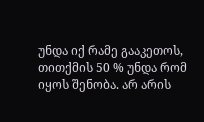უნდა იქ რამე გააკეთოს, თითქმის 50 % უნდა რომ იყოს შენობა. არ არის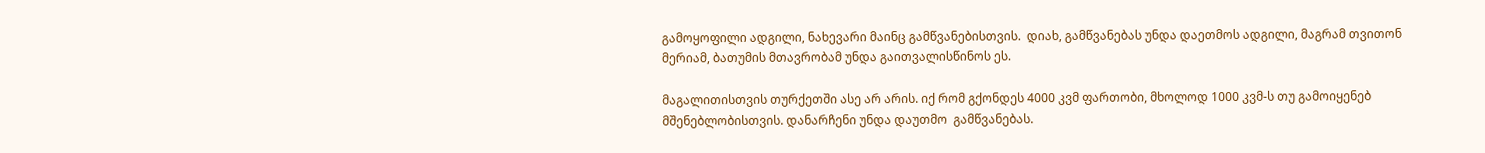გამოყოფილი ადგილი, ნახევარი მაინც გამწვანებისთვის.  დიახ, გამწვანებას უნდა დაეთმოს ადგილი, მაგრამ თვითონ მერიამ, ბათუმის მთავრობამ უნდა გაითვალისწინოს ეს.

მაგალითისთვის თურქეთში ასე არ არის. იქ რომ გქონდეს 4000 კვმ ფართობი, მხოლოდ 1000 კვმ-ს თუ გამოიყენებ მშენებლობისთვის. დანარჩენი უნდა დაუთმო  გამწვანებას.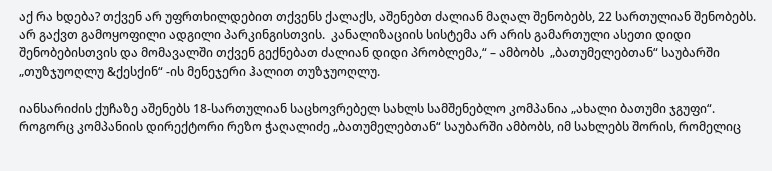აქ რა ხდება? თქვენ არ უფრთხილდებით თქვენს ქალაქს, აშენებთ ძალიან მაღალ შენობებს, 22 სართულიან შენობებს. არ გაქვთ გამოყოფილი ადგილი პარკინგისთვის.  კანალიზაციის სისტემა არ არის გამართული ასეთი დიდი შენობებისთვის და მომავალში თქვენ გექნებათ ძალიან დიდი პრობლემა,“ – ამბობს  „ბათუმელებთან“ საუბარში „თუზჯუოღლუ &ქესქინ“ -ის მენეჯერი ჰალით თუზჯუოღლუ.

იანსარიძის ქუჩაზე აშენებს 18-სართულიან საცხოვრებელ სახლს სამშენებლო კომპანია „ახალი ბათუმი ჯგუფი“. როგორც კომპანიის დირექტორი რეზო ჭაღალიძე „ბათუმელებთან“ საუბარში ამბობს, იმ სახლებს შორის, რომელიც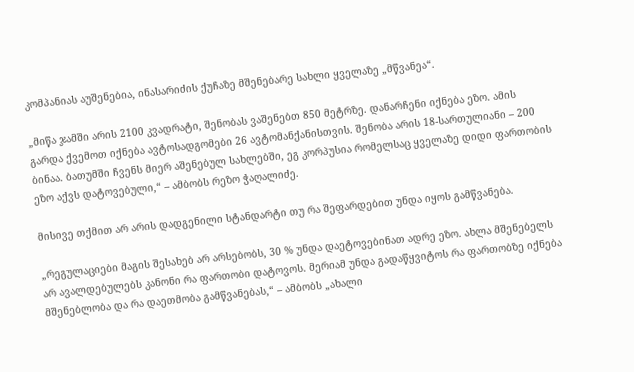კომპანიას აუშენებია, ინასარიძის ქუჩაზე მშენებარე სახლი ყველაზე „მწვანეა“.

„მიწა ჯამში არის 2100 კვადრატი, შენობას ვაშენებთ 850 მეტრზე. დანარჩენი იქნება ეზო. ამის გარდა ქვემოთ იქნება ავტოსადგომები 26 ავტომანქანისთვის. შენობა არის 18-სართულიანი – 200 ბინაა. ბათუმში ჩვენს მიერ აშენებულ სახლებში, ეგ კორპუსია რომელსაც ყველაზე დიდი ფართობის ეზო აქვს დატოვებული,“ – ამბობს რეზო ჭაღალიძე.

მისივე თქმით არ არის დადგენილი სტანდარტი თუ რა შეფარდებით უნდა იყოს გამწვანება.

„რეგულაციები მაგის შესახებ არ არსებობს, 30 % უნდა დაეტოვებინათ ადრე ეზო. ახლა მშენებელს არ ავალდებულებს კანონი რა ფართობი დატოვოს. მერიამ უნდა გადაწყვიტოს რა ფართობზე იქნება მშენებლობა და რა დაეთმობა გამწვანებას,“ – ამბობს „ახალი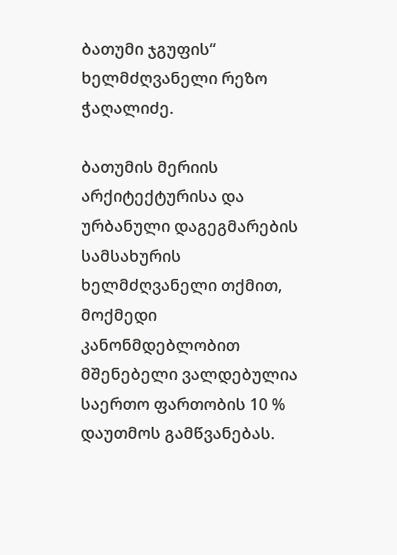ბათუმი ჯგუფის“ ხელმძღვანელი რეზო ჭაღალიძე.

ბათუმის მერიის არქიტექტურისა და ურბანული დაგეგმარების სამსახურის ხელმძღვანელი თქმით, მოქმედი კანონმდებლობით მშენებელი ვალდებულია საერთო ფართობის 10 % დაუთმოს გამწვანებას.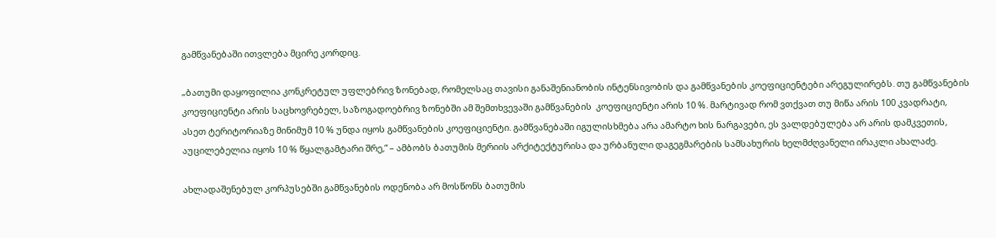გამწვანებაში ითვლება მცირე კორდიც.

„ბათუმი დაყოფილია კონკრეტულ უფლებრივ ზონებად, რომელსაც თავისი განაშენიანობის ინტენსივობის და გამწვანების კოეფიციენტები არეგულირებს. თუ გამწვანების კოეფიციენტი არის საცხოვრებელ, საზოგადოებრივ ზონებში ამ შემთხვევაში გამწვანების  კოეფიციენტი არის 10 %. მარტივად რომ ვთქვათ თუ მიწა არის 100 კვადრატი, ასეთ ტერიტორიაზე მინიმუმ 10 % უნდა იყოს გამწვანების კოეფიციენტი. გამწვანებაში იგულისხმება არა ამარტო ხის ნარგავები, ეს ვალდებულება არ არის დამკვეთის,   აუცილებელია იყოს 10 % წყალგამტარი შრე,“ – ამბობს ბათუმის მერიის არქიტექტურისა და ურბანული დაგეგმარების სამსახურის ხელმძღვანელი ირაკლი ახალაძე.

ახლადაშენებულ კორპუსებში გამწვანების ოდენობა არ მოსწონს ბათუმის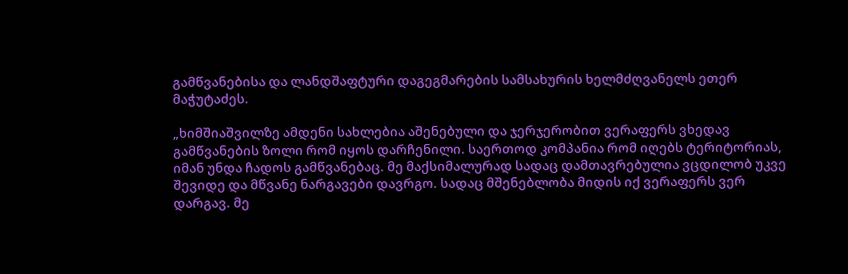გამწვანებისა და ლანდშაფტური დაგეგმარების სამსახურის ხელმძღვანელს ეთერ მაჭუტაძეს.

„ხიმშიაშვილზე ამდენი სახლებია აშენებული და ჯერჯერობით ვერაფერს ვხედავ გამწვანების ზოლი რომ იყოს დარჩენილი. საერთოდ კომპანია რომ იღებს ტერიტორიას, იმან უნდა ჩადოს გამწვანებაც. მე მაქსიმალურად სადაც დამთავრებულია ვცდილობ უკვე შევიდე და მწვანე ნარგავები დავრგო. სადაც მშენებლობა მიდის იქ ვერაფერს ვერ დარგავ. მე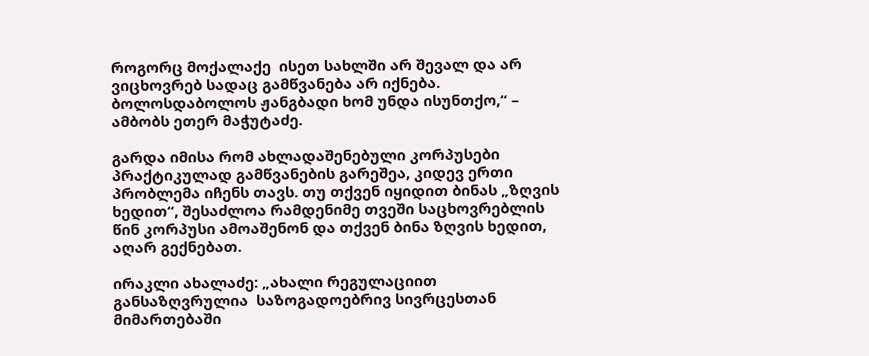როგორც მოქალაქე  ისეთ სახლში არ შევალ და არ ვიცხოვრებ სადაც გამწვანება არ იქნება. ბოლოსდაბოლოს ჟანგბადი ხომ უნდა ისუნთქო,“ – ამბობს ეთერ მაჭუტაძე.

გარდა იმისა რომ ახლადაშენებული კორპუსები პრაქტიკულად გამწვანების გარეშეა, კიდევ ერთი პრობლემა იჩენს თავს. თუ თქვენ იყიდით ბინას „ზღვის ხედით“, შესაძლოა რამდენიმე თვეში საცხოვრებლის წინ კორპუსი ამოაშენონ და თქვენ ბინა ზღვის ხედით, აღარ გექნებათ.

ირაკლი ახალაძე: „ახალი რეგულაციით განსაზღვრულია  საზოგადოებრივ სივრცესთან მიმართებაში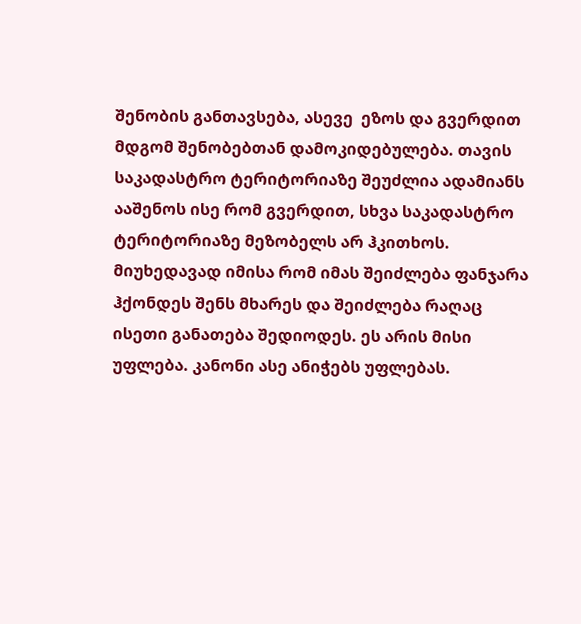შენობის განთავსება, ასევე  ეზოს და გვერდით მდგომ შენობებთან დამოკიდებულება. თავის საკადასტრო ტერიტორიაზე შეუძლია ადამიანს ააშენოს ისე რომ გვერდით, სხვა საკადასტრო ტერიტორიაზე მეზობელს არ ჰკითხოს. მიუხედავად იმისა რომ იმას შეიძლება ფანჯარა ჰქონდეს შენს მხარეს და შეიძლება რაღაც ისეთი განათება შედიოდეს. ეს არის მისი უფლება. კანონი ასე ანიჭებს უფლებას.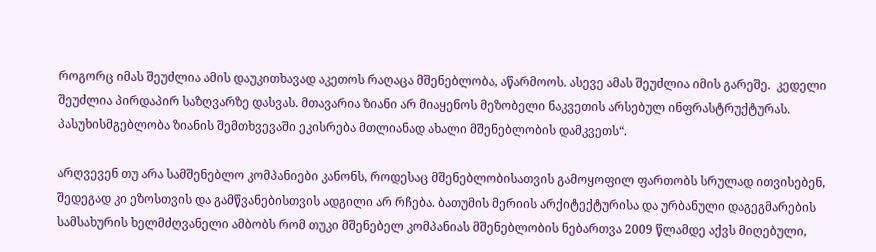როგორც იმას შეუძლია ამის დაუკითხავად აკეთოს რაღაცა მშენებლობა, აწარმოოს. ასევე ამას შეუძლია იმის გარეშე.  კედელი შეუძლია პირდაპირ საზღვარზე დასვას. მთავარია ზიანი არ მიაყენოს მეზობელი ნაკვეთის არსებულ ინფრასტრუქტურას. პასუხისმგებლობა ზიანის შემთხვევაში ეკისრება მთლიანად ახალი მშენებლობის დამკვეთს“.

არღვევენ თუ არა სამშენებლო კომპანიები კანონს, როდესაც მშენებლობისათვის გამოყოფილ ფართობს სრულად ითვისებენ, შედეგად კი ეზოსთვის და გამწვანებისთვის ადგილი არ რჩება. ბათუმის მერიის არქიტექტურისა და ურბანული დაგეგმარების სამსახურის ხელმძღვანელი ამბობს რომ თუკი მშენებელ კომპანიას მშენებლობის ნებართვა 2009 წლამდე აქვს მიღებული,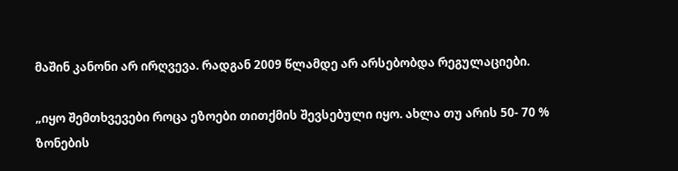მაშინ კანონი არ ირღვევა. რადგან 2009 წლამდე არ არსებობდა რეგულაციები.

„იყო შემთხვევები როცა ეზოები თითქმის შევსებული იყო. ახლა თუ არის 50- 70 % ზონების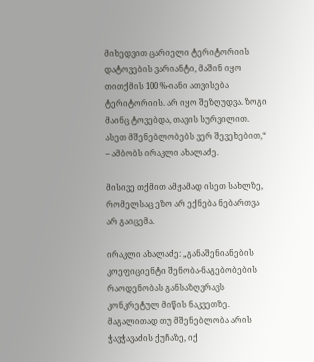მიხედვით ცარიელი ტერიტორიის დატოვების ვარიანტი, მაშინ იყო თითქმის 100 %-იანი ათვისება ტერიტორიის. არ იყო შეზღუდვა. ზოგი მაინც ტოვებდა, თავის სურვილით. ასეთ მშენებლობებს ვერ შევეხებით,“ – ამბობს ირაკლი ახალაძე.

მისივე თქმით ამჟამად ისეთ სახლზე, რომელსაც ეზო არ ექნება ნებართვა არ გაიცემა.

ირაკლი ახალაძე: „განაშენიანების კოეფიციენტი შენობა-ნაგებობების რაოდენობას განსაზღვრავს კონკრეტულ მიწის ნაკვეთზე. მაგალითად თუ მშენებლობა არის ჭავჭავაძის ქუჩაზე, იქ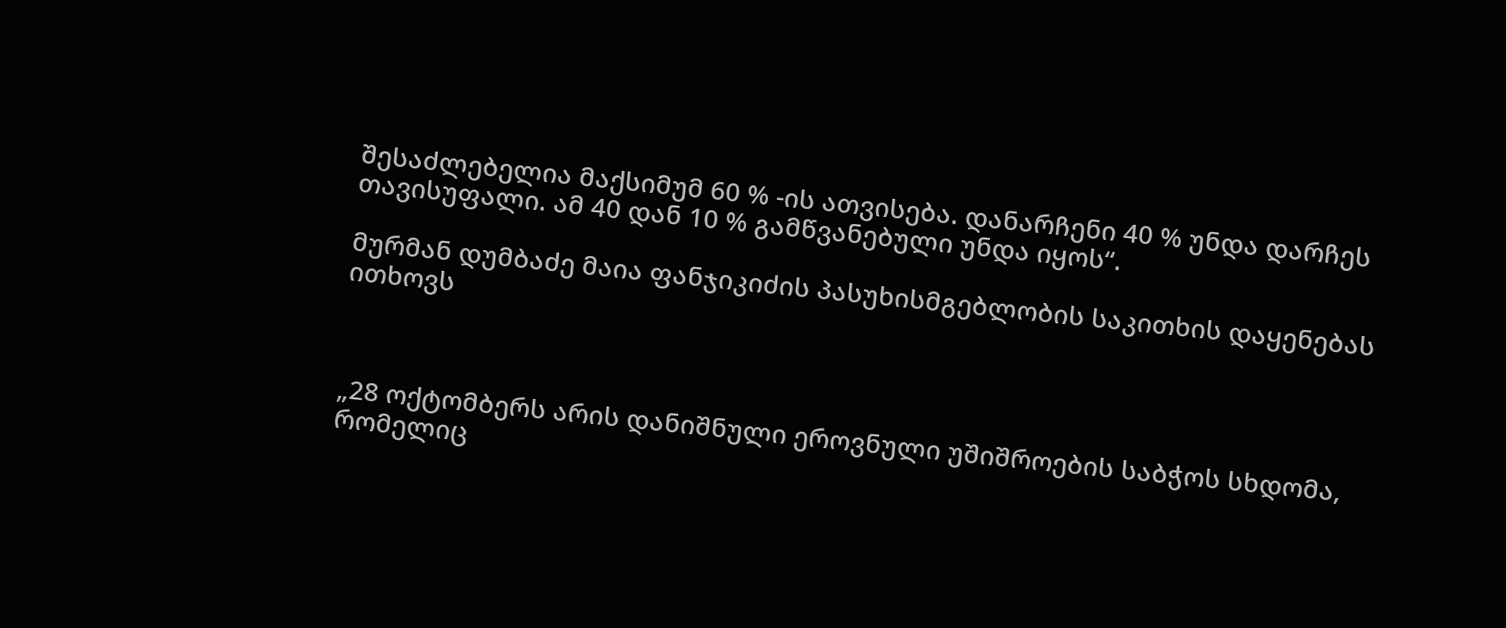შესაძლებელია მაქსიმუმ 60 % -ის ათვისება. დანარჩენი 40 % უნდა დარჩეს თავისუფალი. ამ 40 დან 10 % გამწვანებული უნდა იყოს“.

მურმან დუმბაძე მაია ფანჯიკიძის პასუხისმგებლობის საკითხის დაყენებას ითხოვს



„28 ოქტომბერს არის დანიშნული ეროვნული უშიშროების საბჭოს სხდომა, რომელიც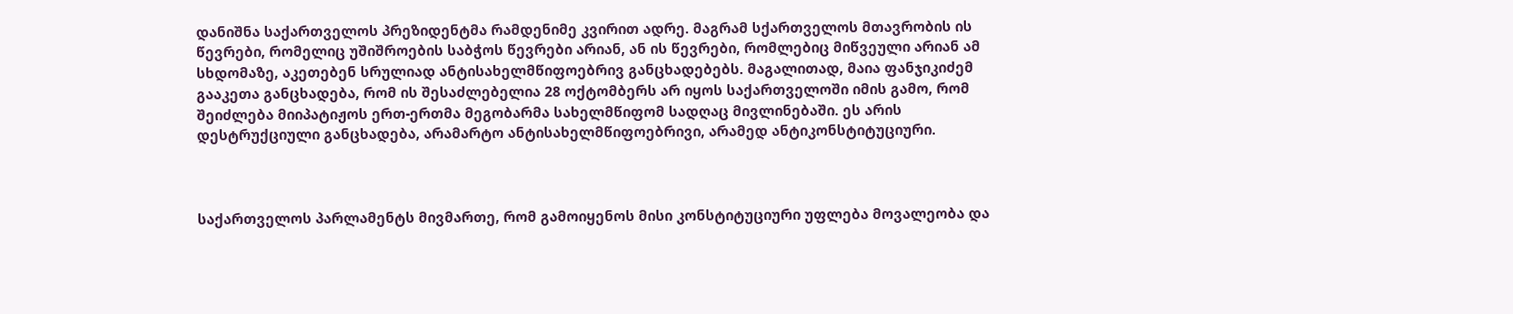დანიშნა საქართველოს პრეზიდენტმა რამდენიმე კვირით ადრე. მაგრამ სქართველოს მთავრობის ის წევრები, რომელიც უშიშროების საბჭოს წევრები არიან, ან ის წევრები, რომლებიც მიწვეული არიან ამ სხდომაზე, აკეთებენ სრულიად ანტისახელმწიფოებრივ განცხადებებს. მაგალითად, მაია ფანჯიკიძემ გააკეთა განცხადება, რომ ის შესაძლებელია 28 ოქტომბერს არ იყოს საქართველოში იმის გამო, რომ შეიძლება მიიპატიჟოს ერთ-ერთმა მეგობარმა სახელმწიფომ სადღაც მივლინებაში. ეს არის დესტრუქციული განცხადება, არამარტო ანტისახელმწიფოებრივი, არამედ ანტიკონსტიტუციური.



საქართველოს პარლამენტს მივმართე, რომ გამოიყენოს მისი კონსტიტუციური უფლება მოვალეობა და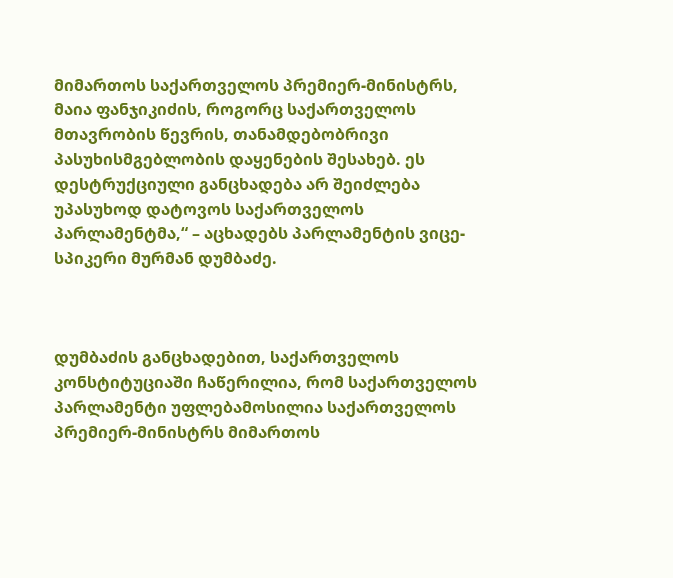მიმართოს საქართველოს პრემიერ-მინისტრს, მაია ფანჯიკიძის, როგორც საქართველოს მთავრობის წევრის, თანამდებობრივი პასუხისმგებლობის დაყენების შესახებ. ეს დესტრუქციული განცხადება არ შეიძლება უპასუხოდ დატოვოს საქართველოს პარლამენტმა,“ – აცხადებს პარლამენტის ვიცე-სპიკერი მურმან დუმბაძე.



დუმბაძის განცხადებით, საქართველოს კონსტიტუციაში ჩაწერილია, რომ საქართველოს პარლამენტი უფლებამოსილია საქართველოს პრემიერ-მინისტრს მიმართოს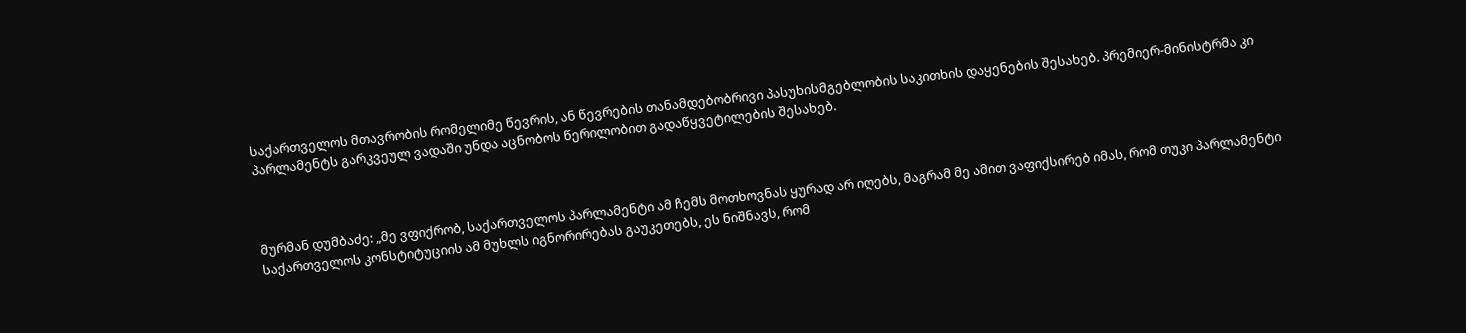საქართველოს მთავრობის რომელიმე წევრის, ან წევრების თანამდებობრივი პასუხისმგებლობის საკითხის დაყენების შესახებ. პრემიერ-მინისტრმა კი პარლამენტს გარკვეულ ვადაში უნდა აცნობოს წერილობით გადაწყვეტილების შესახებ.



მურმან დუმბაძე: „მე ვფიქრობ, საქართველოს პარლამენტი ამ ჩემს მოთხოვნას ყურად არ იღებს, მაგრამ მე ამით ვაფიქსირებ იმას, რომ თუკი პარლამენტი საქართველოს კონსტიტუციის ამ მუხლს იგნორირებას გაუკეთებს, ეს ნიშნავს, რომ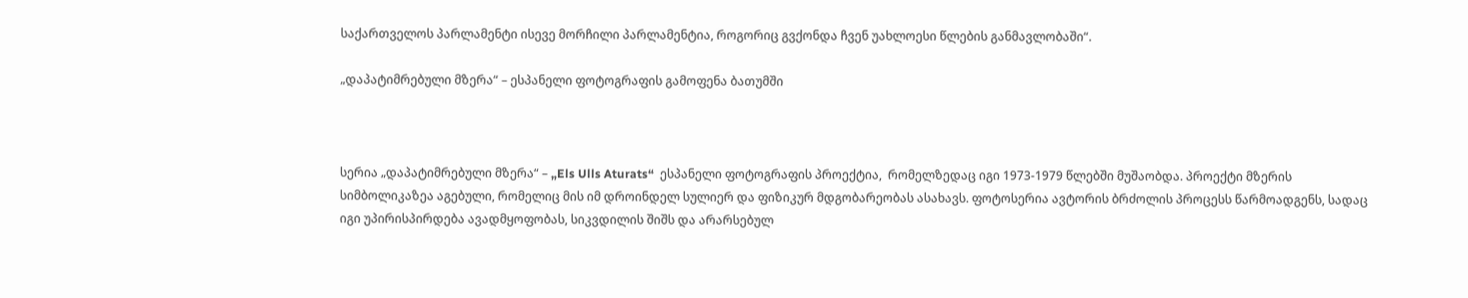საქართველოს პარლამენტი ისევე მორჩილი პარლამენტია, როგორიც გვქონდა ჩვენ უახლოესი წლების განმავლობაში“.

„დაპატიმრებული მზერა“ – ესპანელი ფოტოგრაფის გამოფენა ბათუმში



სერია „დაპატიმრებული მზერა“ – „Els Ulls Aturats“  ესპანელი ფოტოგრაფის პროექტია,  რომელზედაც იგი 1973-1979 წლებში მუშაობდა. პროექტი მზერის სიმბოლიკაზეა აგებული, რომელიც მის იმ დროინდელ სულიერ და ფიზიკურ მდგობარეობას ასახავს. ფოტოსერია ავტორის ბრძოლის პროცესს წარმოადგენს, სადაც იგი უპირისპირდება ავადმყოფობას, სიკვდილის შიშს და არარსებულ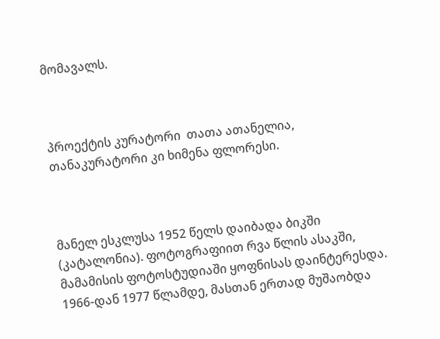მომავალს.



პროექტის კურატორი  თათა ათანელია, თანაკურატორი კი ხიმენა ფლორესი.



მანელ ესკლუსა 1952 წელს დაიბადა ბიკში (კატალონია). ფოტოგრაფიით რვა წლის ასაკში, მამამისის ფოტოსტუდიაში ყოფნისას დაინტერესდა. 1966-დან 1977 წლამდე, მასთან ერთად მუშაობდა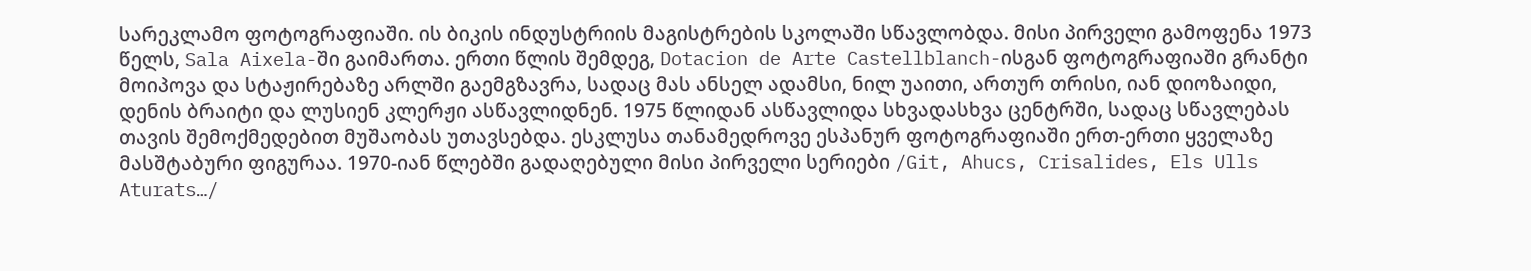სარეკლამო ფოტოგრაფიაში. ის ბიკის ინდუსტრიის მაგისტრების სკოლაში სწავლობდა. მისი პირველი გამოფენა 1973 წელს, Sala Aixela-ში გაიმართა. ერთი წლის შემდეგ, Dotacion de Arte Castellblanch-ისგან ფოტოგრაფიაში გრანტი მოიპოვა და სტაჟირებაზე არლში გაემგზავრა, სადაც მას ანსელ ადამსი, ნილ უაითი, ართურ თრისი, იან დიოზაიდი, დენის ბრაიტი და ლუსიენ კლერჟი ასწავლიდნენ. 1975 წლიდან ასწავლიდა სხვადასხვა ცენტრში, სადაც სწავლებას თავის შემოქმედებით მუშაობას უთავსებდა. ესკლუსა თანამედროვე ესპანურ ფოტოგრაფიაში ერთ-ერთი ყველაზე მასშტაბური ფიგურაა. 1970-იან წლებში გადაღებული მისი პირველი სერიები /Git, Ahucs, Crisalides, Els Ulls Aturats…/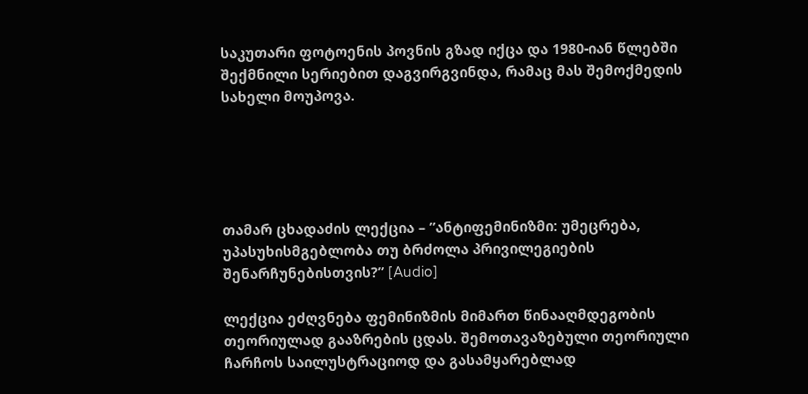საკუთარი ფოტოენის პოვნის გზად იქცა და 1980-იან წლებში შექმნილი სერიებით დაგვირგვინდა, რამაც მას შემოქმედის სახელი მოუპოვა.





თამარ ცხადაძის ლექცია – ”ანტიფემინიზმი: უმეცრება, უპასუხისმგებლობა თუ ბრძოლა პრივილეგიების შენარჩუნებისთვის?” [Audio]

ლექცია ეძღვნება ფემინიზმის მიმართ წინააღმდეგობის თეორიულად გააზრების ცდას. შემოთავაზებული თეორიული ჩარჩოს საილუსტრაციოდ და გასამყარებლად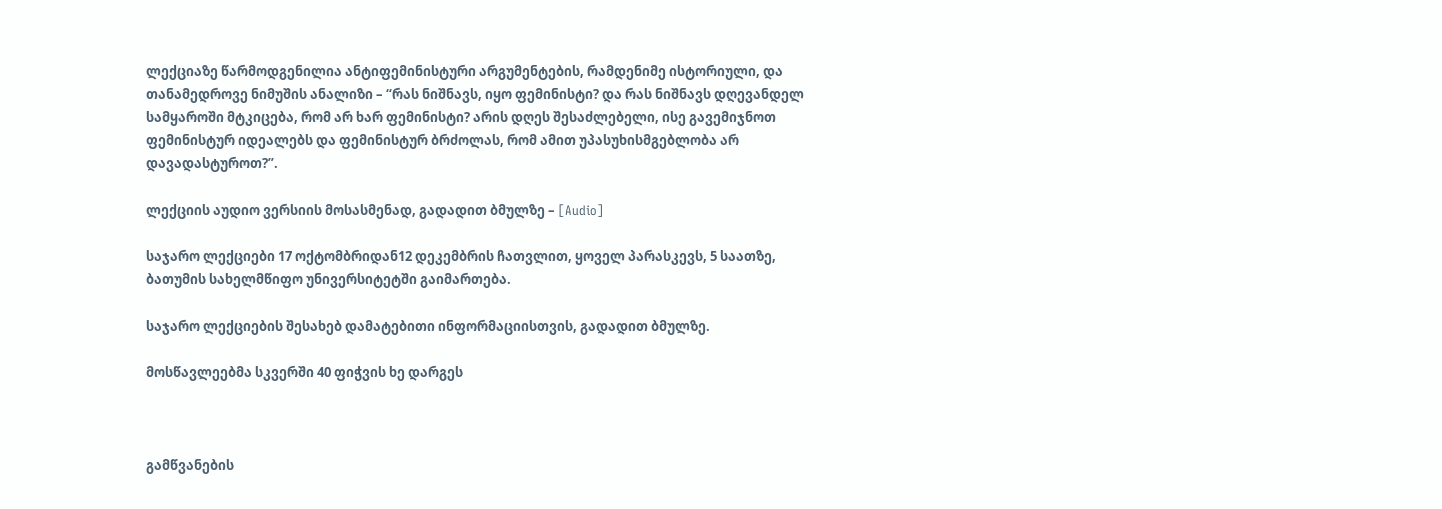ლექციაზე წარმოდგენილია ანტიფემინისტური არგუმენტების, რამდენიმე ისტორიული, და თანამედროვე ნიმუშის ანალიზი – “რას ნიშნავს, იყო ფემინისტი? და რას ნიშნავს დღევანდელ სამყაროში მტკიცება, რომ არ ხარ ფემინისტი? არის დღეს შესაძლებელი, ისე გავემიჯნოთ ფემინისტურ იდეალებს და ფემინისტურ ბრძოლას, რომ ამით უპასუხისმგებლობა არ დავადასტუროთ?”.

ლექციის აუდიო ვერსიის მოსასმენად, გადადით ბმულზე – [Audio]

საჯარო ლექციები 17 ოქტომბრიდან12 დეკემბრის ჩათვლით, ყოველ პარასკევს, 5 საათზე, ბათუმის სახელმწიფო უნივერსიტეტში გაიმართება.

საჯარო ლექციების შესახებ დამატებითი ინფორმაციისთვის, გადადით ბმულზე.

მოსწავლეებმა სკვერში 40 ფიჭვის ხე დარგეს



გამწვანების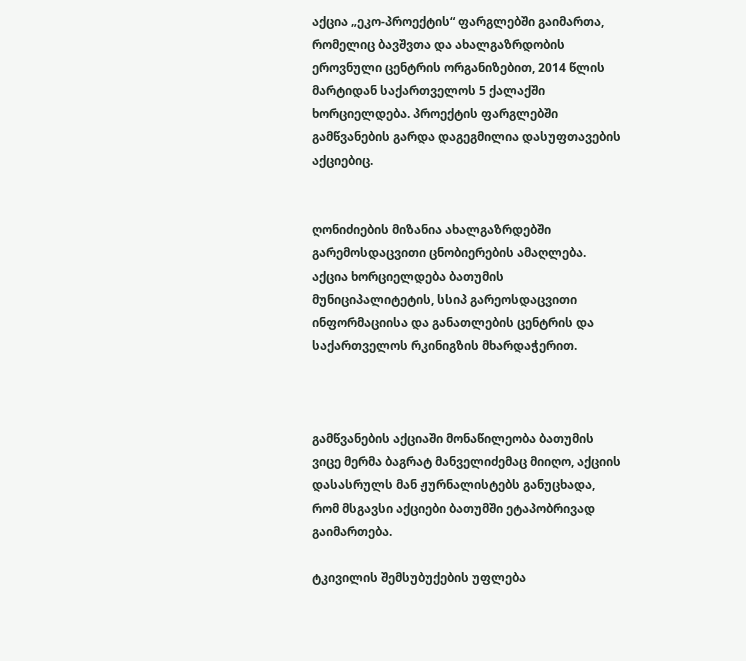აქცია „ეკო-პროექტის“ ფარგლებში გაიმართა, რომელიც ბავშვთა და ახალგაზრდობის ეროვნული ცენტრის ორგანიზებით, 2014 წლის მარტიდან საქართველოს 5 ქალაქში ხორციელდება. პროექტის ფარგლებში გამწვანების გარდა დაგეგმილია დასუფთავების აქციებიც.


ღონიძიების მიზანია ახალგაზრდებში გარემოსდაცვითი ცნობიერების ამაღლება. აქცია ხორციელდება ბათუმის მუნიციპალიტეტის, სსიპ გარეოსდაცვითი ინფორმაციისა და განათლების ცენტრის და საქართველოს რკინიგზის მხარდაჭერით.



გამწვანების აქციაში მონაწილეობა ბათუმის ვიცე მერმა ბაგრატ მანველიძემაც მიიღო, აქციის დასასრულს მან ჟურნალისტებს განუცხადა, რომ მსგავსი აქციები ბათუმში ეტაპობრივად გაიმართება.

ტკივილის შემსუბუქების უფლება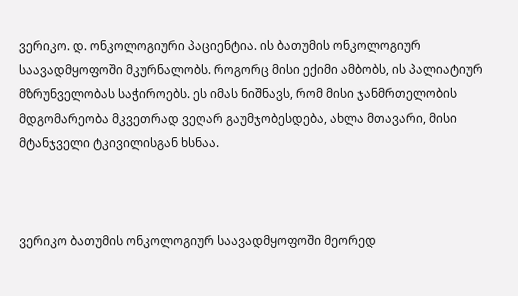ვერიკო. დ. ონკოლოგიური პაციენტია. ის ბათუმის ონკოლოგიურ საავადმყოფოში მკურნალობს. როგორც მისი ექიმი ამბობს, ის პალიატიურ მზრუნველობას საჭიროებს. ეს იმას ნიშნავს, რომ მისი ჯანმრთელობის მდგომარეობა მკვეთრად ვეღარ გაუმჯობესდება, ახლა მთავარი, მისი მტანჯველი ტკივილისგან ხსნაა.



ვერიკო ბათუმის ონკოლოგიურ საავადმყოფოში მეორედ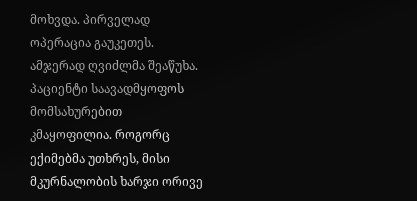მოხვდა. პირველად ოპერაცია გაუკეთეს. ამჯერად ღვიძლმა შეაწუხა. პაციენტი საავადმყოფოს მომსახურებით კმაყოფილია. როგორც ექიმებმა უთხრეს, მისი მკურნალობის ხარჯი ორივე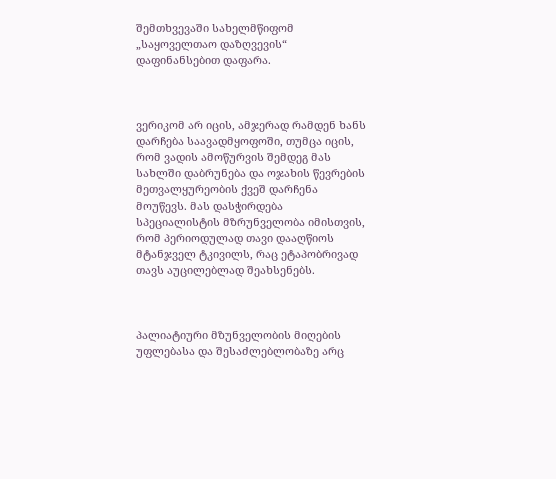შემთხვევაში სახელმწიფომ „საყოველთაო დაზღვევის“ დაფინანსებით დაფარა.



ვერიკომ არ იცის, ამჯერად რამდენ ხანს დარჩება საავადმყოფოში, თუმცა იცის, რომ ვადის ამოწურვის შემდეგ მას სახლში დაბრუნება და ოჯახის წევრების მეთვალყურეობის ქვეშ დარჩენა მოუწევს. მას დასჭირდება სპეციალისტის მზრუნველობა იმისთვის, რომ პერიოდულად თავი დააღწიოს მტანჯველ ტკივილს, რაც ეტაპობრივად თავს აუცილებლად შეახსენებს.



პალიატიური მზუნველობის მიღების უფლებასა და შესაძლებლობაზე არც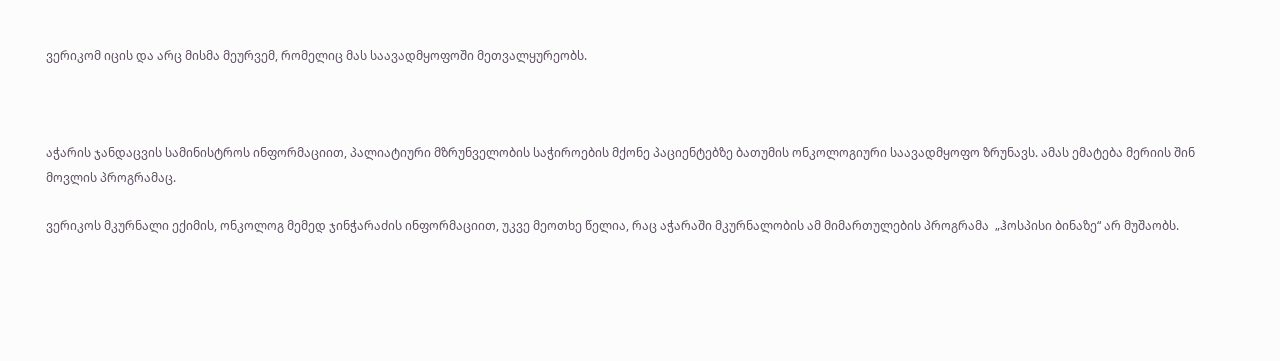ვერიკომ იცის და არც მისმა მეურვემ, რომელიც მას საავადმყოფოში მეთვალყურეობს.



აჭარის ჯანდაცვის სამინისტროს ინფორმაციით, პალიატიური მზრუნველობის საჭიროების მქონე პაციენტებზე ბათუმის ონკოლოგიური საავადმყოფო ზრუნავს. ამას ემატება მერიის შინ მოვლის პროგრამაც.

ვერიკოს მკურნალი ექიმის, ონკოლოგ მემედ ჯინჭარაძის ინფორმაციით, უკვე მეოთხე წელია, რაც აჭარაში მკურნალობის ამ მიმართულების პროგრამა  „ჰოსპისი ბინაზე“ არ მუშაობს.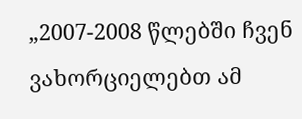„2007-2008 წლებში ჩვენ ვახორციელებთ ამ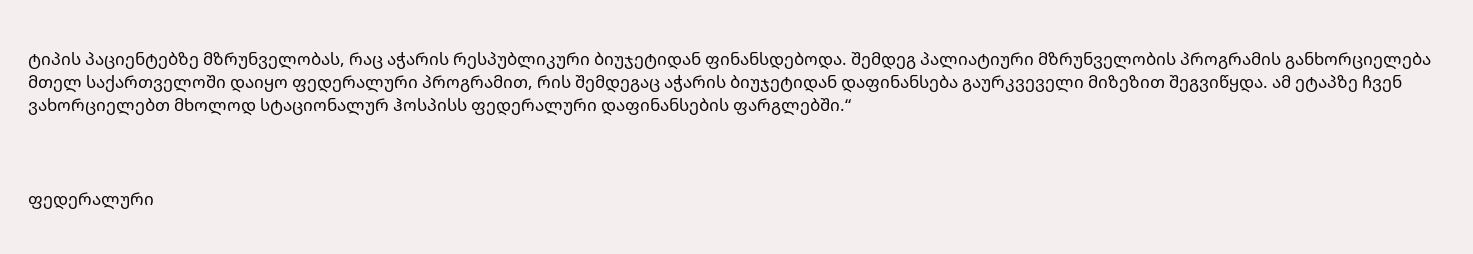ტიპის პაციენტებზე მზრუნველობას, რაც აჭარის რესპუბლიკური ბიუჯეტიდან ფინანსდებოდა. შემდეგ პალიატიური მზრუნველობის პროგრამის განხორციელება მთელ საქართველოში დაიყო ფედერალური პროგრამით, რის შემდეგაც აჭარის ბიუჯეტიდან დაფინანსება გაურკვეველი მიზეზით შეგვიწყდა. ამ ეტაპზე ჩვენ ვახორციელებთ მხოლოდ სტაციონალურ ჰოსპისს ფედერალური დაფინანსების ფარგლებში.“



ფედერალური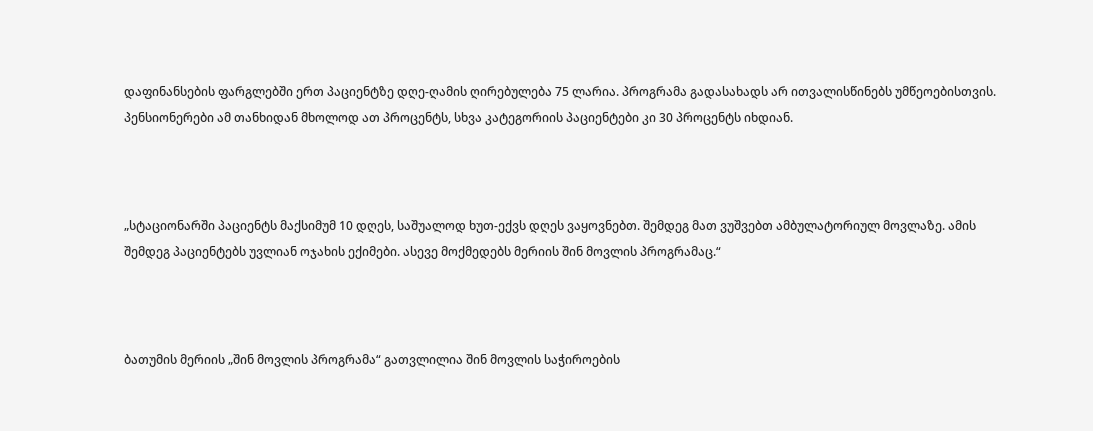დაფინანსების ფარგლებში ერთ პაციენტზე დღე-ღამის ღირებულება 75 ლარია. პროგრამა გადასახადს არ ითვალისწინებს უმწეოებისთვის. პენსიონერები ამ თანხიდან მხოლოდ ათ პროცენტს, სხვა კატეგორიის პაციენტები კი 30 პროცენტს იხდიან.



„სტაციონარში პაციენტს მაქსიმუმ 10 დღეს, საშუალოდ ხუთ-ექვს დღეს ვაყოვნებთ. შემდეგ მათ ვუშვებთ ამბულატორიულ მოვლაზე. ამის შემდეგ პაციენტებს უვლიან ოჯახის ექიმები. ასევე მოქმედებს მერიის შინ მოვლის პროგრამაც.“



ბათუმის მერიის „შინ მოვლის პროგრამა“ გათვლილია შინ მოვლის საჭიროების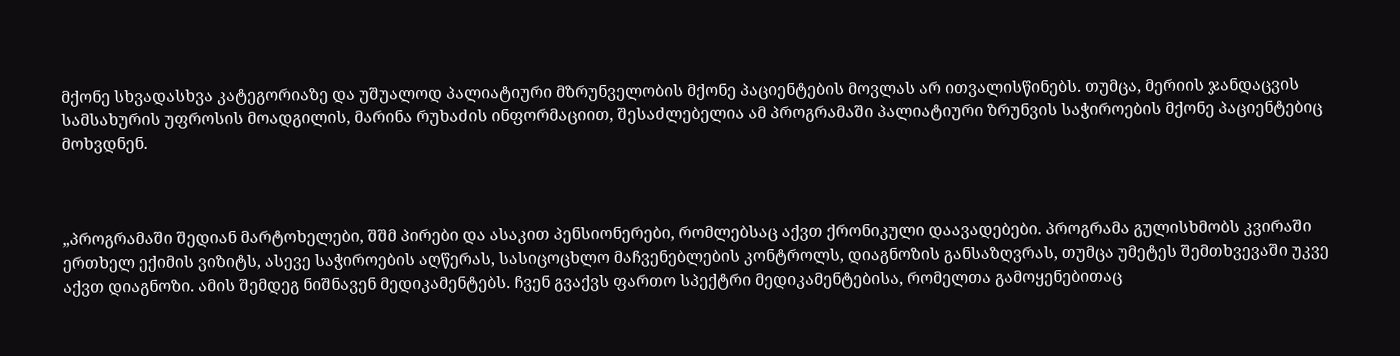მქონე სხვადასხვა კატეგორიაზე და უშუალოდ პალიატიური მზრუნველობის მქონე პაციენტების მოვლას არ ითვალისწინებს. თუმცა, მერიის ჯანდაცვის სამსახურის უფროსის მოადგილის, მარინა რუხაძის ინფორმაციით, შესაძლებელია ამ პროგრამაში პალიატიური ზრუნვის საჭიროების მქონე პაციენტებიც მოხვდნენ.



„პროგრამაში შედიან მარტოხელები, შშმ პირები და ასაკით პენსიონერები, რომლებსაც აქვთ ქრონიკული დაავადებები. პროგრამა გულისხმობს კვირაში ერთხელ ექიმის ვიზიტს, ასევე საჭიროების აღწერას, სასიცოცხლო მაჩვენებლების კონტროლს, დიაგნოზის განსაზღვრას, თუმცა უმეტეს შემთხვევაში უკვე აქვთ დიაგნოზი. ამის შემდეგ ნიშნავენ მედიკამენტებს. ჩვენ გვაქვს ფართო სპექტრი მედიკამენტებისა, რომელთა გამოყენებითაც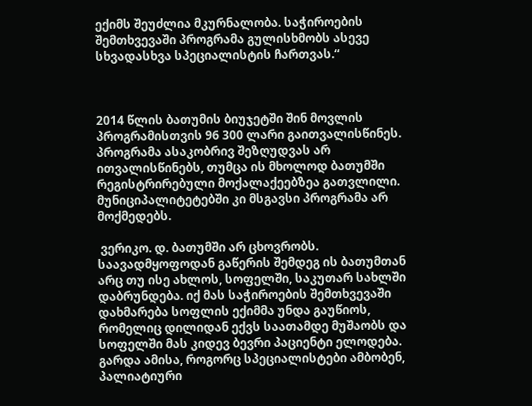ექიმს შეუძლია მკურნალობა. საჭიროების შემთხვევაში პროგრამა გულისხმობს ასევე სხვადასხვა სპეციალისტის ჩართვას.“



2014 წლის ბათუმის ბიუჯეტში შინ მოვლის პროგრამისთვის 96 300 ლარი გაითვალისწინეს. პროგრამა ასაკობრივ შეზღუდვას არ ითვალისწინებს, თუმცა ის მხოლოდ ბათუმში რეგისტრირებული მოქალაქეებზეა გათვლილი. მუნიციპალიტეტებში კი მსგავსი პროგრამა არ მოქმედებს.

 ვერიკო. დ. ბათუმში არ ცხოვრობს. საავადმყოფოდან გაწერის შემდეგ ის ბათუმთან არც თუ ისე ახლოს, სოფელში, საკუთარ სახლში დაბრუნდება. იქ მას საჭიროების შემთხვევაში დახმარება სოფლის ექიმმა უნდა გაუწიოს, რომელიც დილიდან ექვს საათამდე მუშაობს და სოფელში მას კიდევ ბევრი პაციენტი ელოდება. გარდა ამისა, როგორც სპეციალისტები ამბობენ, პალიატიური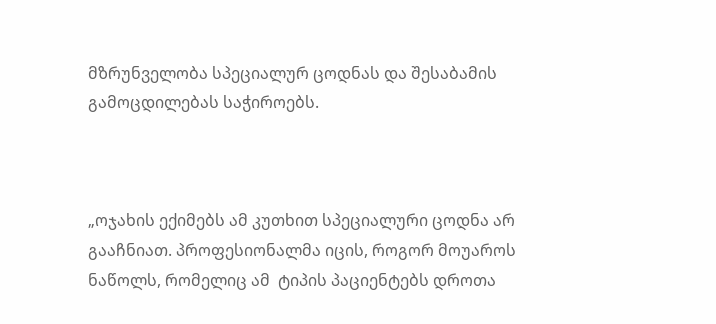მზრუნველობა სპეციალურ ცოდნას და შესაბამის გამოცდილებას საჭიროებს.



„ოჯახის ექიმებს ამ კუთხით სპეციალური ცოდნა არ გააჩნიათ. პროფესიონალმა იცის, როგორ მოუაროს ნაწოლს, რომელიც ამ  ტიპის პაციენტებს დროთა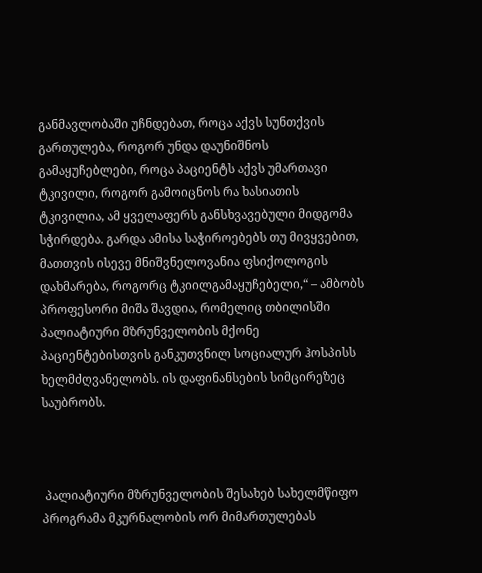განმავლობაში უჩნდებათ, როცა აქვს სუნთქვის გართულება, როგორ უნდა დაუნიშნოს გამაყუჩებლები, როცა პაციენტს აქვს უმართავი ტკივილი, როგორ გამოიცნოს რა ხასიათის ტკივილია, ამ ყველაფერს განსხვავებული მიდგომა სჭირდება. გარდა ამისა საჭიროებებს თუ მივყვებით, მათთვის ისევე მნიშვნელოვანია ფსიქოლოგის დახმარება, როგორც ტკიილგამაყუჩებელი,“ – ამბობს პროფესორი მიშა შავდია, რომელიც თბილისში პალიატიური მზრუნველობის მქონე პაციენტებისთვის განკუთვნილ სოციალურ ჰოსპისს ხელმძღვანელობს. ის დაფინანსების სიმცირეზეც საუბრობს.



 პალიატიური მზრუნველობის შესახებ სახელმწიფო პროგრამა მკურნალობის ორ მიმართულებას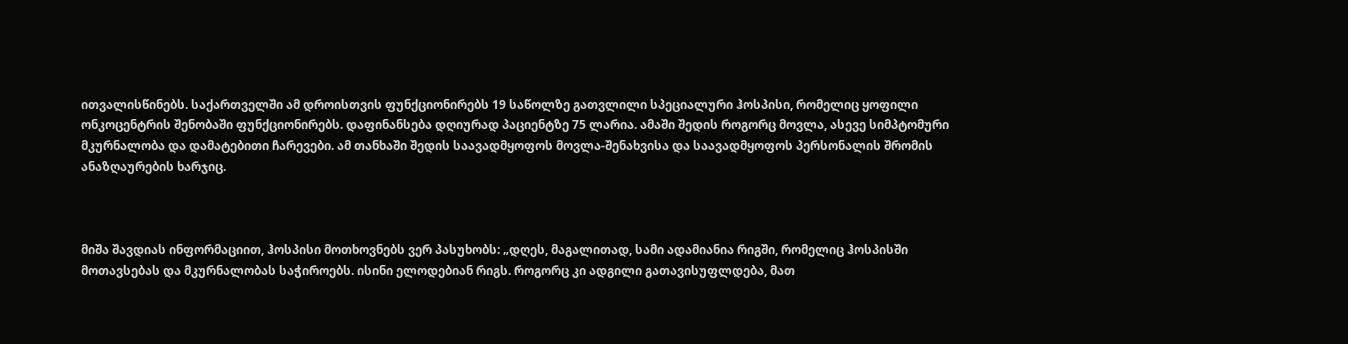ითვალისწინებს. საქართველში ამ დროისთვის ფუნქციონირებს 19 საწოლზე გათვლილი სპეციალური ჰოსპისი, რომელიც ყოფილი ონკოცენტრის შენობაში ფუნქციონირებს. დაფინანსება დღიურად პაციენტზე 75 ლარია. ამაში შედის როგორც მოვლა, ასევე სიმპტომური მკურნალობა და დამატებითი ჩარევები. ამ თანხაში შედის საავადმყოფოს მოვლა-შენახვისა და საავადმყოფოს პერსონალის შრომის ანაზღაურების ხარჯიც.



მიშა შავდიას ინფორმაციით, ჰოსპისი მოთხოვნებს ვერ პასუხობს: „დღეს, მაგალითად, სამი ადამიანია რიგში, რომელიც ჰოსპისში მოთავსებას და მკურნალობას საჭიროებს. ისინი ელოდებიან რიგს. როგორც კი ადგილი გათავისუფლდება, მათ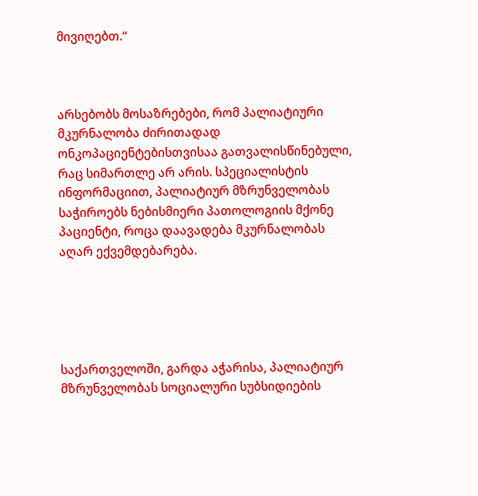მივიღებთ.“



არსებობს მოსაზრებები, რომ პალიატიური მკურნალობა ძირითადად ონკოპაციენტებისთვისაა გათვალისწინებული, რაც სიმართლე არ არის. სპეციალისტის ინფორმაციით, პალიატიურ მზრუნველობას საჭიროებს ნებისმიერი პათოლოგიის მქონე პაციენტი, როცა დაავადება მკურნალობას აღარ ექვემდებარება.





საქართველოში, გარდა აჭარისა, პალიატიურ მზრუნველობას სოციალური სუბსიდიების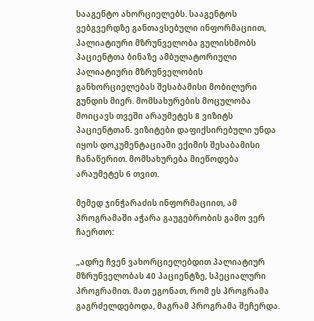სააგენტო ახორციელებს. სააგენტოს ვებგვერდზე განთავსებული ინფორმაციით, პალიატიური მზრუნველობა გულისხმობს პაციენტთა ბინაზე ამბულატორიული პალიატიური მზრუნველობის განხორციელებას შესაბამისი მობილური გუნდის მიერ. მომსახურების მოცულობა მოიცავს თვეში არაუმეტეს 8 ვიზიტს პაციენტთან. ვიზიტები დაფიქსირებული უნდა იყოს დოკუმენტაციაში ექიმის შესაბამისი ჩანაწერით. მომსახურება მიეწოდება არაუმეტეს 6 თვით.

მემედ ჯინჭარაძის ინფორმაციით, ამ პროგრამაში აჭარა გაუგებრობის გამო ვერ ჩაერთო:

„ადრე ჩვენ ვახორციელებდით პალიატიურ მზრუნველობას 40 პაციენტზე, სპეციალური პროგრამით. მათ ეგონათ, რომ ეს პროგრამა გაგრძელდებოდა, მაგრამ პროგრამა შეჩერდა.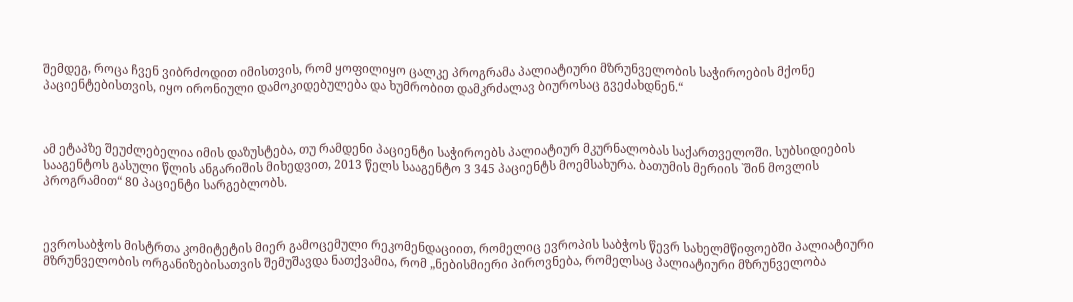შემდეგ, როცა ჩვენ ვიბრძოდით იმისთვის, რომ ყოფილიყო ცალკე პროგრამა პალიატიური მზრუნველობის საჭიროების მქონე პაციენტებისთვის, იყო ირონიული დამოკიდებულება და ხუმრობით დამკრძალავ ბიუროსაც გვეძახდნენ.“



ამ ეტაპზე შეუძლებელია იმის დაზუსტება, თუ რამდენი პაციენტი საჭიროებს პალიატიურ მკურნალობას საქართველოში. სუბსიდიების სააგენტოს გასული წლის ანგარიშის მიხედვით, 2013 წელს სააგენტო 3 345 პაციენტს მოემსახურა. ბათუმის მერიის `შინ მოვლის პროგრამით“ 80 პაციენტი სარგებლობს.



ევროსაბჭოს მისტრთა კომიტეტის მიერ გამოცემული რეკომენდაციით, რომელიც ევროპის საბჭოს წევრ სახელმწიფოებში პალიატიური მზრუნველობის ორგანიზებისათვის შემუშავდა ნათქვამია, რომ „ნებისმიერი პიროვნება, რომელსაც პალიატიური მზრუნველობა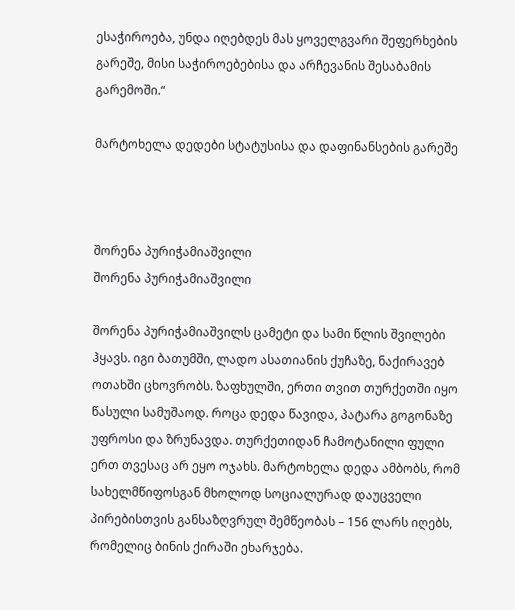ესაჭიროება, უნდა იღებდეს მას ყოველგვარი შეფერხების გარეშე, მისი საჭიროებებისა და არჩევანის შესაბამის გარემოში.“

მარტოხელა დედები სტატუსისა და დაფინანსების გარეშე



შორენა პურიჭამიაშვილი
შორენა პურიჭამიაშვილი

შორენა პურიჭამიაშვილს ცამეტი და სამი წლის შვილები ჰყავს. იგი ბათუმში, ლადო ასათიანის ქუჩაზე, ნაქირავებ ოთახში ცხოვრობს. ზაფხულში, ერთი თვით თურქეთში იყო წასული სამუშაოდ. როცა დედა წავიდა, პატარა გოგონაზე უფროსი და ზრუნავდა. თურქეთიდან ჩამოტანილი ფული ერთ თვესაც არ ეყო ოჯახს. მარტოხელა დედა ამბობს, რომ სახელმწიფოსგან მხოლოდ სოციალურად დაუცველი პირებისთვის განსაზღვრულ შემწეობას – 156 ლარს იღებს, რომელიც ბინის ქირაში ეხარჯება.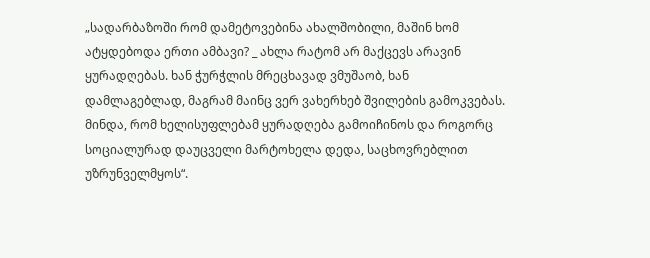„სადარბაზოში რომ დამეტოვებინა ახალშობილი, მაშინ ხომ ატყდებოდა ერთი ამბავი? _ ახლა რატომ არ მაქცევს არავინ ყურადღებას. ხან ჭურჭლის მრეცხავად ვმუშაობ, ხან დამლაგებლად, მაგრამ მაინც ვერ ვახერხებ შვილების გამოკვებას. მინდა, რომ ხელისუფლებამ ყურადღება გამოიჩინოს და როგორც სოციალურად დაუცველი მარტოხელა დედა, საცხოვრებლით უზრუნველმყოს“.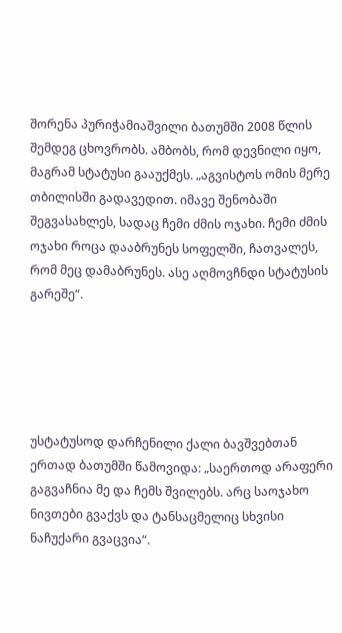შორენა პურიჭამიაშვილი ბათუმში 2008 წლის შემდეგ ცხოვრობს. ამბობს, რომ დევნილი იყო, მაგრამ სტატუსი გააუქმეს. „აგვისტოს ომის მერე თბილისში გადავედით. იმავე შენობაში შეგვასახლეს, სადაც ჩემი ძმის ოჯახი. ჩემი ძმის ოჯახი როცა დააბრუნეს სოფელში, ჩათვალეს, რომ მეც დამაბრუნეს. ასე აღმოვჩნდი სტატუსის გარეშე“.





უსტატუსოდ დარჩენილი ქალი ბავშვებთან ერთად ბათუმში წამოვიდა: „საერთოდ არაფერი გაგვაჩნია მე და ჩემს შვილებს. არც საოჯახო ნივთები გვაქვს და ტანსაცმელიც სხვისი ნაჩუქარი გვაცვია“.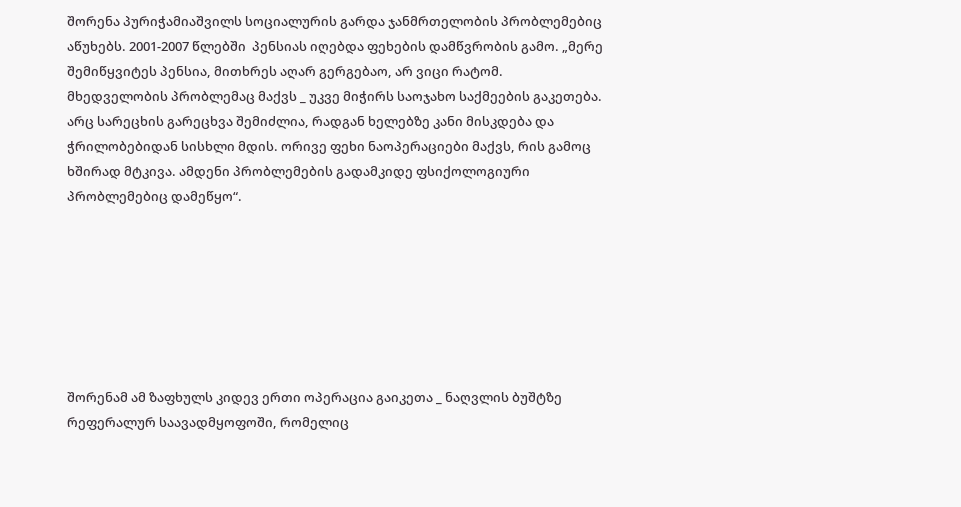შორენა პურიჭამიაშვილს სოციალურის გარდა ჯანმრთელობის პრობლემებიც აწუხებს. 2001-2007 წლებში  პენსიას იღებდა ფეხების დამწვრობის გამო. „მერე შემიწყვიტეს პენსია, მითხრეს აღარ გერგებაო, არ ვიცი რატომ. მხედველობის პრობლემაც მაქვს _ უკვე მიჭირს საოჯახო საქმეების გაკეთება. არც სარეცხის გარეცხვა შემიძლია, რადგან ხელებზე კანი მისკდება და ჭრილობებიდან სისხლი მდის. ორივე ფეხი ნაოპერაციები მაქვს, რის გამოც ხშირად მტკივა. ამდენი პრობლემების გადამკიდე ფსიქოლოგიური პრობლემებიც დამეწყო“.







შორენამ ამ ზაფხულს კიდევ ერთი ოპერაცია გაიკეთა _ ნაღვლის ბუშტზე რეფერალურ საავადმყოფოში, რომელიც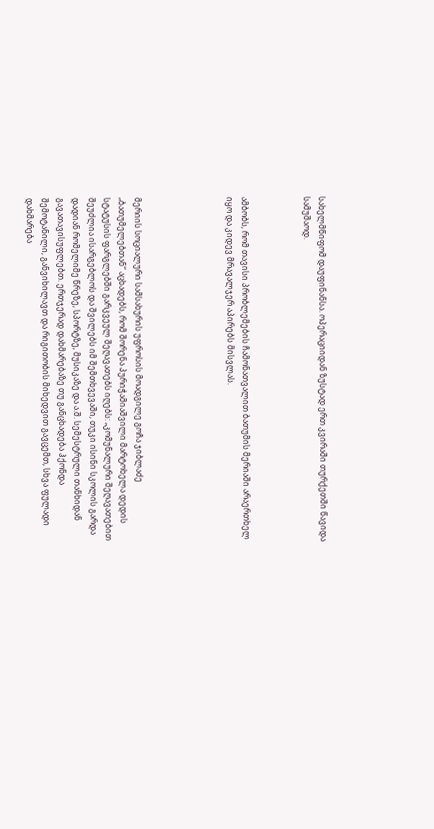სახელმწიფომ დაუფინანსა. ოპერაციიდან ზუსტად ერთ კვირაში თურქეთში წავიდა სამუშაოდ.



ამბობს, რომ თავისი პრობლემების ჩამონათვალით ბათუმის მერიაში არაერთხელ იყო და კიდევ მრავალჯერ აპირებს მისვლას.





მერიის სოციალური სამსახურის უფროსის მოადგილე გოჩა ჯიბლაძე „ბათუმელებთან“ აცხადებს, რომ შორენა პურიჭამიაშვილი მარტოხელა დედის სტატუსის ფარგლებში გარკვეულ შეღავათებს იღებს: „კომუნალური შეღავათებით შეუძლია ისარგებლოს და შვილებს იმ შემთხვევაში, თუკი ისინი სკოლის გარდა დადიან რომელიმე წრეზე, სპორტზე, მუსიკაზე და ა.შ. სემესტრული თანხიდან გავათავისუფლებთ. ერთჯერად დახმარებაზე თუ განცხადება ჰქონდა შემოტანილი, განვიხილავთ და რიგითობის მიხედვით გავცემთ, სხვა ფულადი დახმარება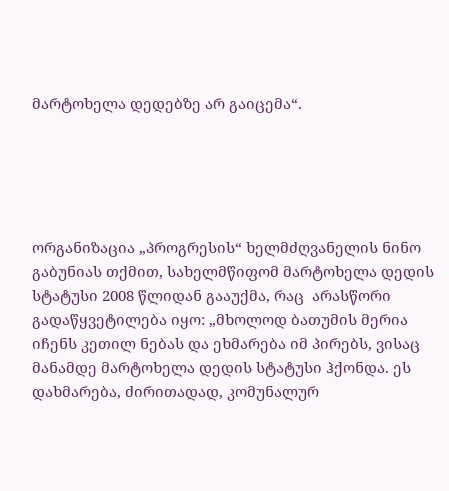მარტოხელა დედებზე არ გაიცემა“.





ორგანიზაცია „პროგრესის“ ხელმძღვანელის ნინო გაბუნიას თქმით, სახელმწიფომ მარტოხელა დედის სტატუსი 2008 წლიდან გააუქმა, რაც  არასწორი გადაწყვეტილება იყო: „მხოლოდ ბათუმის მერია იჩენს კეთილ ნებას და ეხმარება იმ პირებს, ვისაც მანამდე მარტოხელა დედის სტატუსი ჰქონდა. ეს დახმარება, ძირითადად, კომუნალურ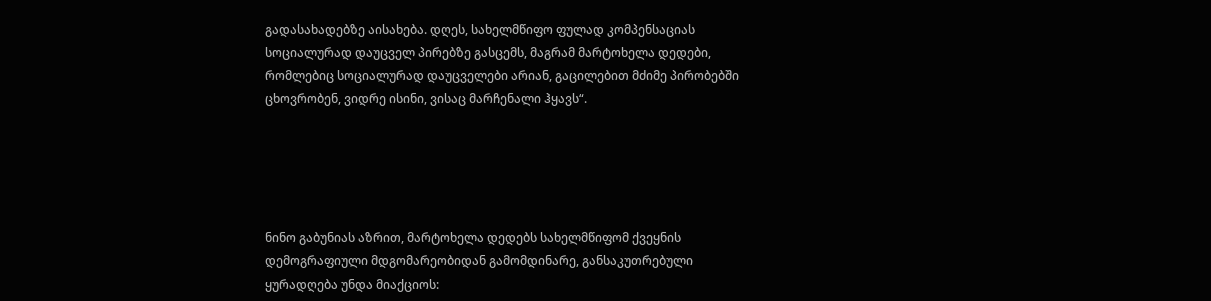გადასახადებზე აისახება. დღეს, სახელმწიფო ფულად კომპენსაციას  სოციალურად დაუცველ პირებზე გასცემს, მაგრამ მარტოხელა დედები, რომლებიც სოციალურად დაუცველები არიან, გაცილებით მძიმე პირობებში ცხოვრობენ, ვიდრე ისინი, ვისაც მარჩენალი ჰყავს“.





ნინო გაბუნიას აზრით, მარტოხელა დედებს სახელმწიფომ ქვეყნის დემოგრაფიული მდგომარეობიდან გამომდინარე, განსაკუთრებული ყურადღება უნდა მიაქციოს: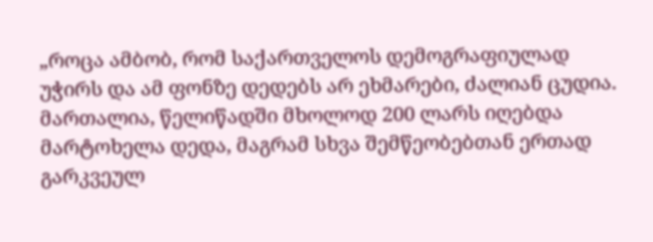„როცა ამბობ, რომ საქართველოს დემოგრაფიულად უჭირს და ამ ფონზე დედებს არ ეხმარები, ძალიან ცუდია. მართალია, წელიწადში მხოლოდ 200 ლარს იღებდა მარტოხელა დედა, მაგრამ სხვა შემწეობებთან ერთად გარკვეულ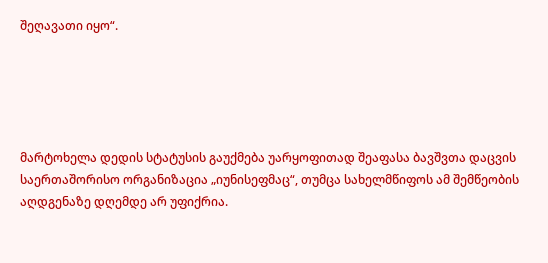შეღავათი იყო“.





მარტოხელა დედის სტატუსის გაუქმება უარყოფითად შეაფასა ბავშვთა დაცვის საერთაშორისო ორგანიზაცია „იუნისეფმაც“, თუმცა სახელმწიფოს ამ შემწეობის აღდგენაზე დღემდე არ უფიქრია.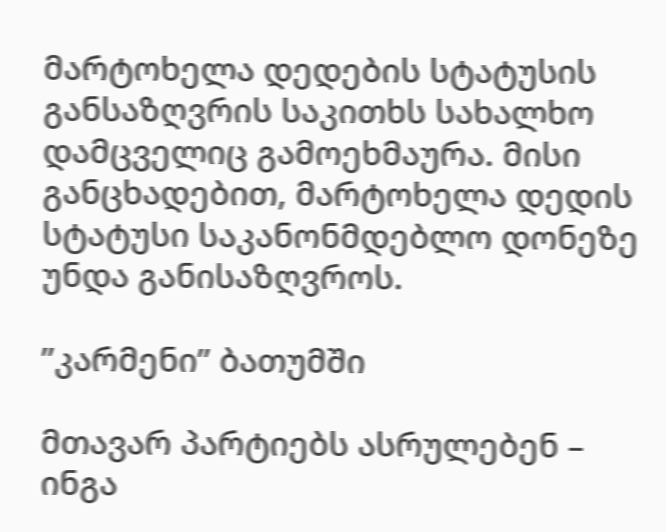მარტოხელა დედების სტატუსის განსაზღვრის საკითხს სახალხო დამცველიც გამოეხმაურა. მისი განცხადებით, მარტოხელა დედის სტატუსი საკანონმდებლო დონეზე უნდა განისაზღვროს.

”კარმენი” ბათუმში

მთავარ პარტიებს ასრულებენ – ინგა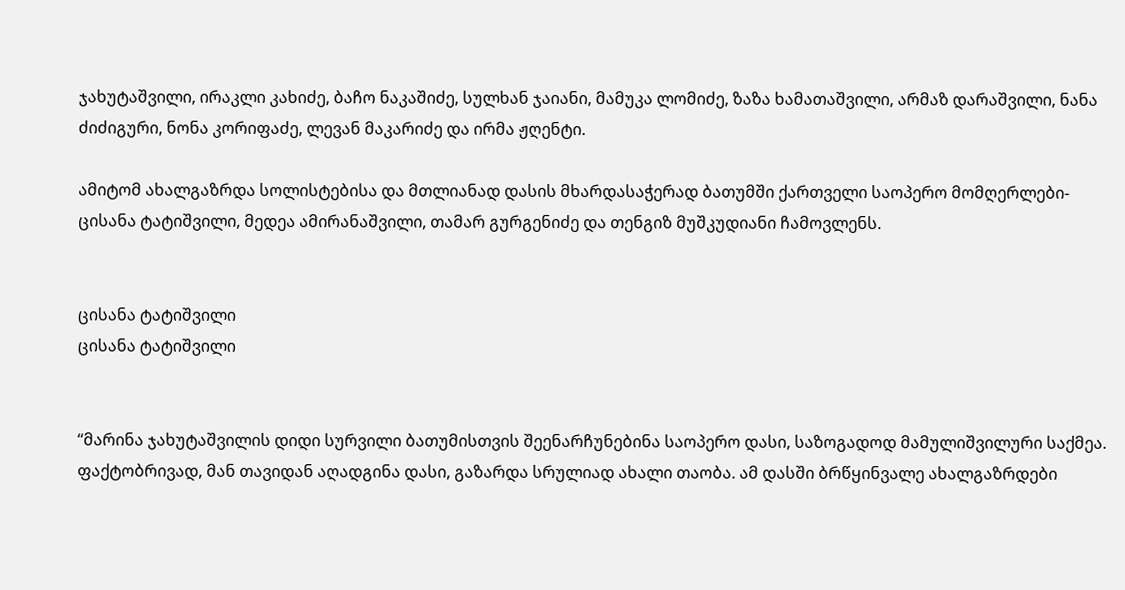ჯახუტაშვილი, ირაკლი კახიძე, ბაჩო ნაკაშიძე, სულხან ჯაიანი, მამუკა ლომიძე, ზაზა ხამათაშვილი, არმაზ დარაშვილი, ნანა ძიძიგური, ნონა კორიფაძე, ლევან მაკარიძე და ირმა ჟღენტი.

ამიტომ ახალგაზრდა სოლისტებისა და მთლიანად დასის მხარდასაჭერად ბათუმში ქართველი საოპერო მომღერლები-ცისანა ტატიშვილი, მედეა ამირანაშვილი, თამარ გურგენიძე და თენგიზ მუშკუდიანი ჩამოვლენს.


ცისანა ტატიშვილი
ცისანა ტატიშვილი


“მარინა ჯახუტაშვილის დიდი სურვილი ბათუმისთვის შეენარჩუნებინა საოპერო დასი, საზოგადოდ მამულიშვილური საქმეა. ფაქტობრივად, მან თავიდან აღადგინა დასი, გაზარდა სრულიად ახალი თაობა. ამ დასში ბრწყინვალე ახალგაზრდები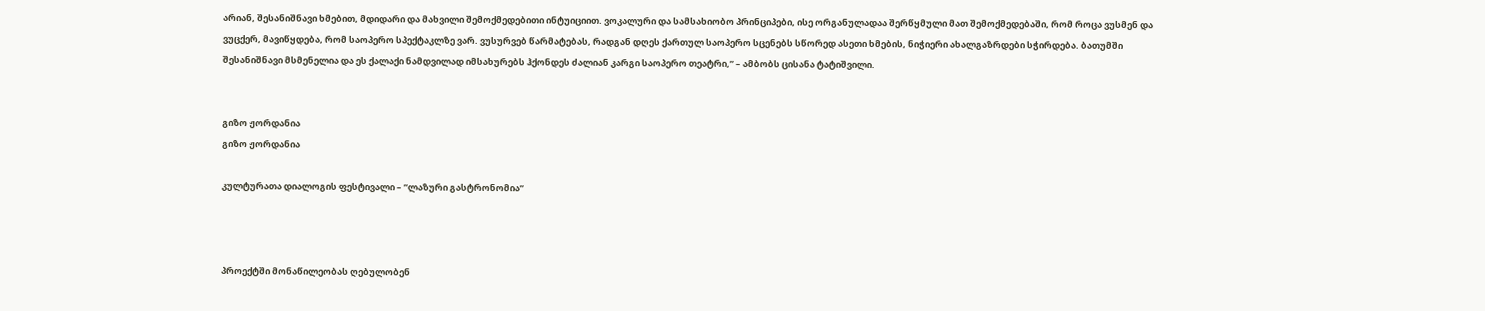არიან, შესანიშნავი ხმებით, მდიდარი და მახვილი შემოქმედებითი ინტუიციით. ვოკალური და სამსახიობო პრინციპები, ისე ორგანულადაა შერწყმული მათ შემოქმედებაში, რომ როცა ვუსმენ და ვუცქერ, მავიწყდება, რომ საოპერო სპექტაკლზე ვარ. ვუსურვებ წარმატებას, რადგან დღეს ქართულ საოპერო სცენებს სწორედ ასეთი ხმების, ნიჭიერი ახალგაზრდები სჭირდება. ბათუმში შესანიშნავი მსმენელია და ეს ქალაქი ნამდვილად იმსახურებს ჰქონდეს ძალიან კარგი საოპერო თეატრი,” – ამბობს ცისანა ტატიშვილი.


გიზო ჟორდანია
გიზო ჟორდანია

კულტურათა დიალოგის ფესტივალი – ”ლაზური გასტრონომია”



პროექტში მონაწილეობას ღებულობენ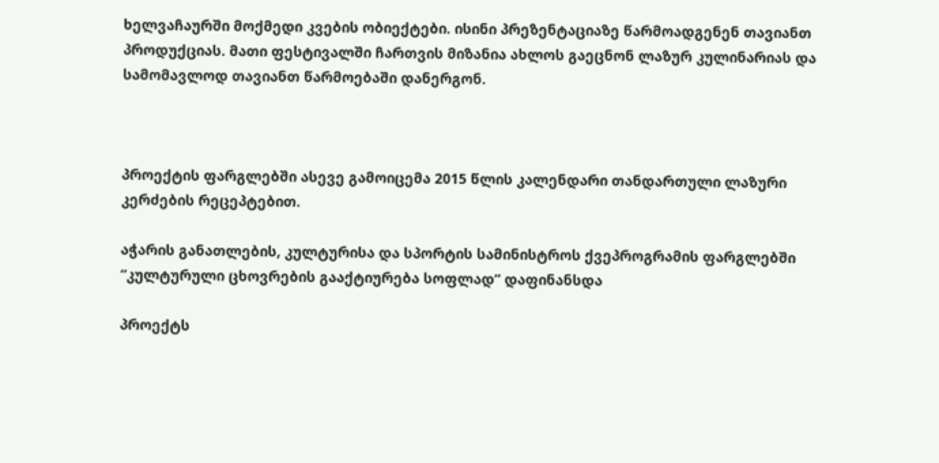ხელვაჩაურში მოქმედი კვების ობიექტები. ისინი პრეზენტაციაზე წარმოადგენენ თავიანთ პროდუქციას. მათი ფესტივალში ჩართვის მიზანია ახლოს გაეცნონ ლაზურ კულინარიას და სამომავლოდ თავიანთ წარმოებაში დანერგონ.



პროექტის ფარგლებში ასევე გამოიცემა 2015 წლის კალენდარი თანდართული ლაზური კერძების რეცეპტებით.

აჭარის განათლების, კულტურისა და სპორტის სამინისტროს ქვეპროგრამის ფარგლებში “კულტურული ცხოვრების გააქტიურება სოფლად” დაფინანსდა

პროექტს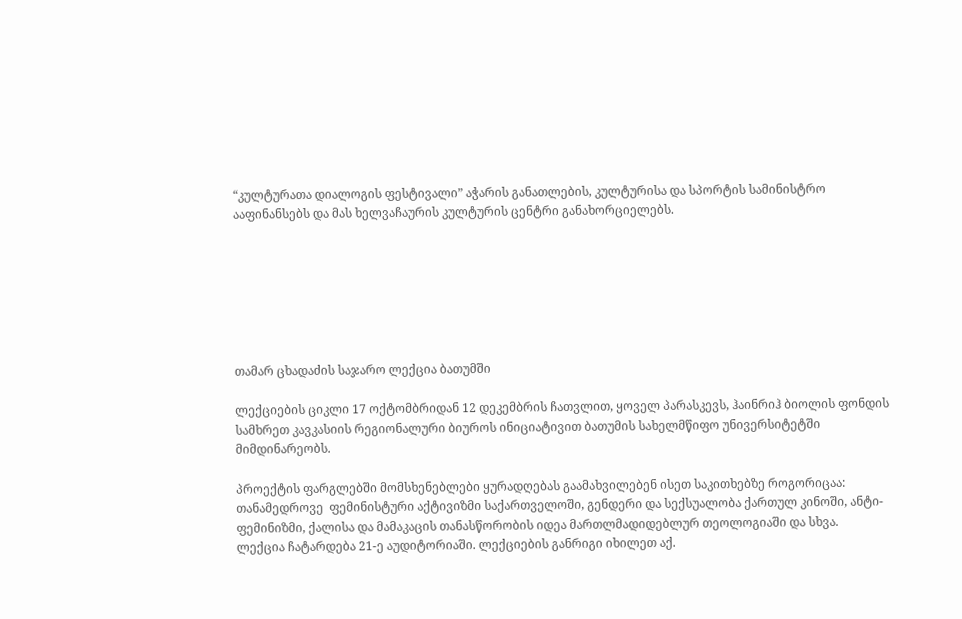“კულტურათა დიალოგის ფესტივალი” აჭარის განათლების, კულტურისა და სპორტის სამინისტრო ააფინანსებს და მას ხელვაჩაურის კულტურის ცენტრი განახორციელებს.







თამარ ცხადაძის საჯარო ლექცია ბათუმში

ლექციების ციკლი 17 ოქტომბრიდან 12 დეკემბრის ჩათვლით, ყოველ პარასკევს, ჰაინრიჰ ბიოლის ფონდის სამხრეთ კავკასიის რეგიონალური ბიუროს ინიციატივით ბათუმის სახელმწიფო უნივერსიტეტში მიმდინარეობს.

პროექტის ფარგლებში მომსხენებლები ყურადღებას გაამახვილებენ ისეთ საკითხებზე როგორიცაა: თანამედროვე  ფემინისტური აქტივიზმი საქართველოში, გენდერი და სექსუალობა ქართულ კინოში, ანტი-ფემინიზმი, ქალისა და მამაკაცის თანასწორობის იდეა მართლმადიდებლურ თეოლოგიაში და სხვა.
ლექცია ჩატარდება 21-ე აუდიტორიაში. ლექციების განრიგი იხილეთ აქ.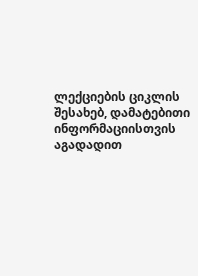ლექციების ციკლის შესახებ, დამატებითი ინფორმაციისთვის აგადადით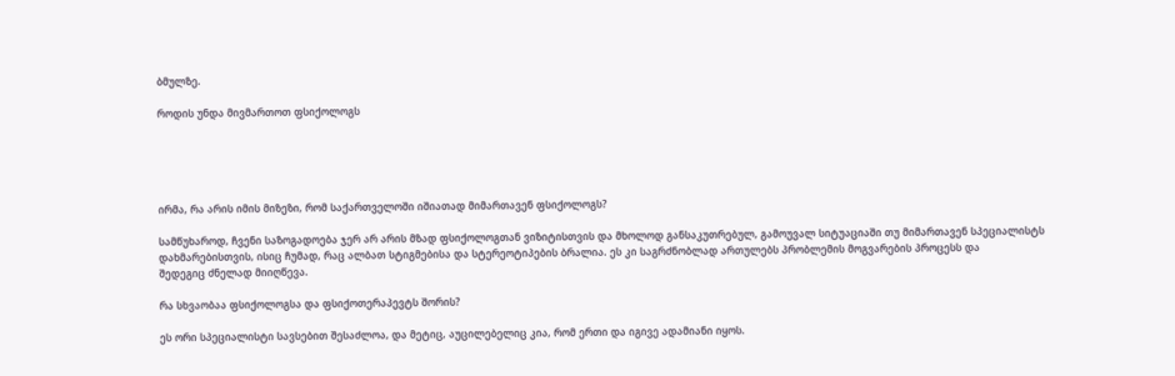ბმულზე.

როდის უნდა მივმართოთ ფსიქოლოგს





ირმა, რა არის იმის მიზეზი, რომ საქართველოში იშიათად მიმართავენ ფსიქოლოგს?

სამწუხაროდ, ჩვენი საზოგადოება ჯერ არ არის მზად ფსიქოლოგთან ვიზიტისთვის და მხოლოდ განსაკუთრებულ, გამოუვალ სიტუაციაში თუ მიმართავენ სპეციალისტს დახმარებისთვის, ისიც ჩუმად, რაც ალბათ სტიგმებისა და სტერეოტიპების ბრალია. ეს კი საგრძნობლად ართულებს პრობლემის მოგვარების პროცესს და
შედეგიც ძნელად მიიღწევა.

რა სხვაობაა ფსიქოლოგსა და ფსიქოთერაპევტს შორის?

ეს ორი სპეციალისტი სავსებით შესაძლოა, და მეტიც, აუცილებელიც კია, რომ ერთი და იგივე ადამიანი იყოს.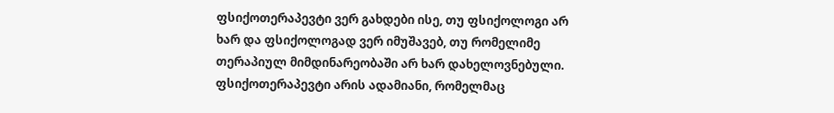ფსიქოთერაპევტი ვერ გახდები ისე, თუ ფსიქოლოგი არ ხარ და ფსიქოლოგად ვერ იმუშავებ, თუ რომელიმე თერაპიულ მიმდინარეობაში არ ხარ დახელოვნებული. ფსიქოთერაპევტი არის ადამიანი, რომელმაც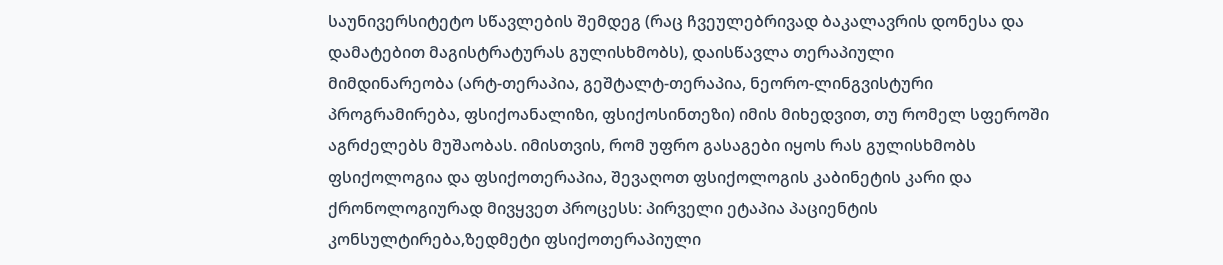საუნივერსიტეტო სწავლების შემდეგ (რაც ჩვეულებრივად ბაკალავრის დონესა და დამატებით მაგისტრატურას გულისხმობს), დაისწავლა თერაპიული
მიმდინარეობა (არტ-თერაპია, გეშტალტ-თერაპია, ნეორო-ლინგვისტური პროგრამირება, ფსიქოანალიზი, ფსიქოსინთეზი) იმის მიხედვით, თუ რომელ სფეროში აგრძელებს მუშაობას. იმისთვის, რომ უფრო გასაგები იყოს რას გულისხმობს ფსიქოლოგია და ფსიქოთერაპია, შევაღოთ ფსიქოლოგის კაბინეტის კარი და ქრონოლოგიურად მივყვეთ პროცესს: პირველი ეტაპია პაციენტის კონსულტირება,ზედმეტი ფსიქოთერაპიული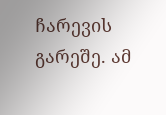ჩარევის გარეშე. ამ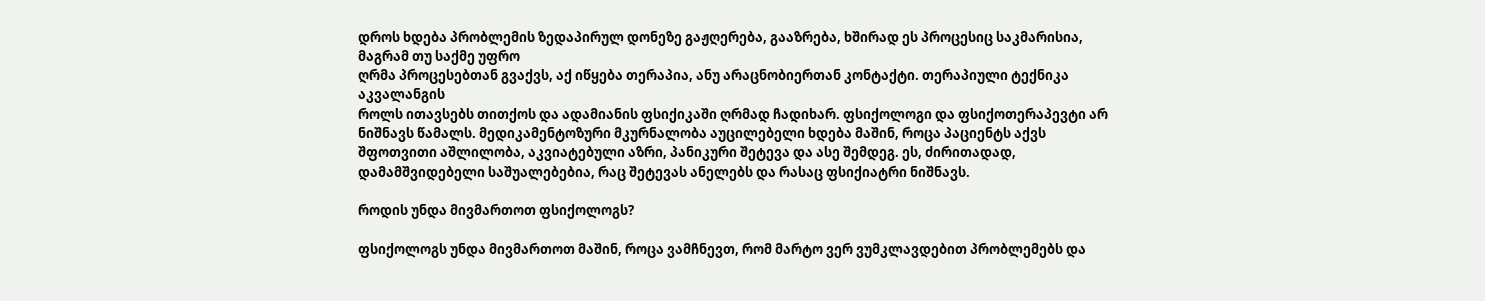დროს ხდება პრობლემის ზედაპირულ დონეზე გაჟღერება, გააზრება, ხშირად ეს პროცესიც საკმარისია, მაგრამ თუ საქმე უფრო
ღრმა პროცესებთან გვაქვს, აქ იწყება თერაპია, ანუ არაცნობიერთან კონტაქტი. თერაპიული ტექნიკა აკვალანგის
როლს ითავსებს თითქოს და ადამიანის ფსიქიკაში ღრმად ჩადიხარ. ფსიქოლოგი და ფსიქოთერაპევტი არ ნიშნავს წამალს. მედიკამენტოზური მკურნალობა აუცილებელი ხდება მაშინ, როცა პაციენტს აქვს შფოთვითი აშლილობა, აკვიატებული აზრი, პანიკური შეტევა და ასე შემდეგ. ეს, ძირითადად, დამამშვიდებელი საშუალებებია, რაც შეტევას ანელებს და რასაც ფსიქიატრი ნიშნავს.

როდის უნდა მივმართოთ ფსიქოლოგს?

ფსიქოლოგს უნდა მივმართოთ მაშინ, როცა ვამჩნევთ, რომ მარტო ვერ ვუმკლავდებით პრობლემებს და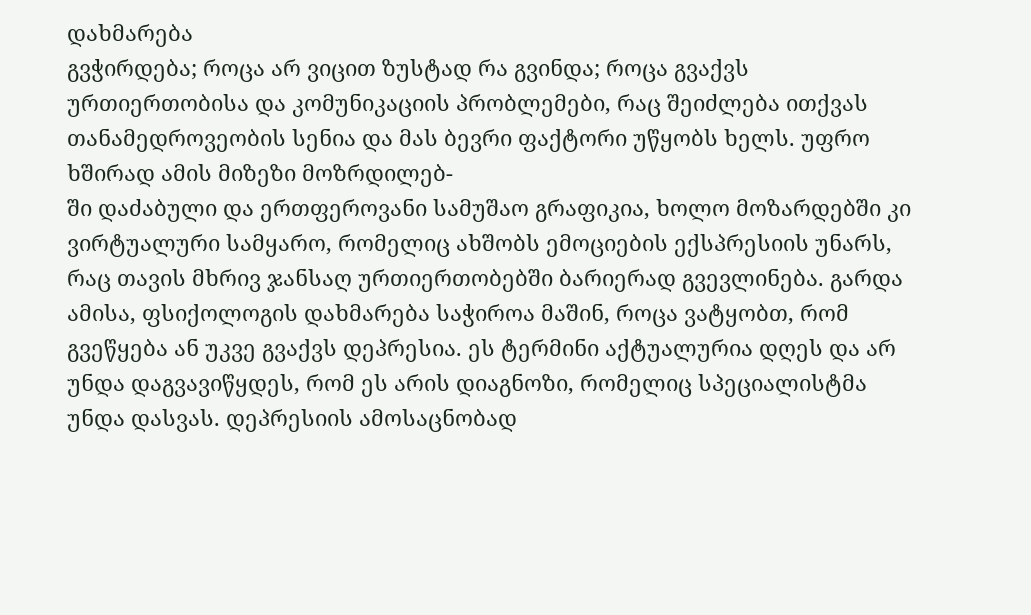დახმარება
გვჭირდება; როცა არ ვიცით ზუსტად რა გვინდა; როცა გვაქვს ურთიერთობისა და კომუნიკაციის პრობლემები, რაც შეიძლება ითქვას თანამედროვეობის სენია და მას ბევრი ფაქტორი უწყობს ხელს. უფრო ხშირად ამის მიზეზი მოზრდილებ-
ში დაძაბული და ერთფეროვანი სამუშაო გრაფიკია, ხოლო მოზარდებში კი  ვირტუალური სამყარო, რომელიც ახშობს ემოციების ექსპრესიის უნარს, რაც თავის მხრივ ჯანსაღ ურთიერთობებში ბარიერად გვევლინება. გარდა ამისა, ფსიქოლოგის დახმარება საჭიროა მაშინ, როცა ვატყობთ, რომ გვეწყება ან უკვე გვაქვს დეპრესია. ეს ტერმინი აქტუალურია დღეს და არ უნდა დაგვავიწყდეს, რომ ეს არის დიაგნოზი, რომელიც სპეციალისტმა უნდა დასვას. დეპრესიის ამოსაცნობად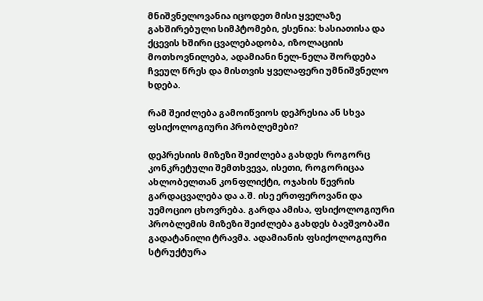მნიშვნელოვანია იცოდეთ მისი ყველაზე გახშირებული სიმპტომები, ესენია: ხასიათისა და ქცევის ხშირი ცვალებადობა, იზოლაციის მოთხოვნილება, ადამიანი ნელ-ნელა შორდება ჩვეულ წრეს და მისთვის ყველაფერი უმნიშვნელო ხდება.

რამ შეიძლება გამოიწვიოს დეპრესია ან სხვა ფსიქოლოგიური პრობლემები?

დეპრესიის მიზეზი შეიძლება გახდეს როგორც კონკრეტული შემთხვევა, ისეთი, როგორიცაა ახლობელთან კონფლიქტი, ოჯახის წევრის გარდაცვალება და ა.შ. ისე ერთფეროვანი და უემოციო ცხოვრება. გარდა ამისა, ფსიქოლოგიური პრობლემის მიზეზი შეიძლება გახდეს ბავშვობაში გადატანილი ტრავმა. ადამიანის ფსიქოლოგიური სტრუქტურა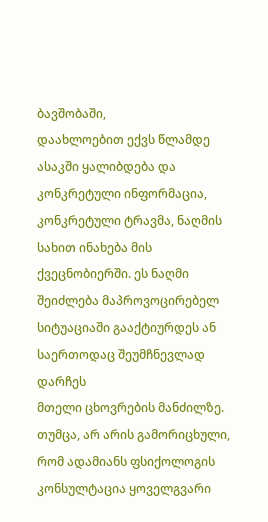ბავშობაში,
დაახლოებით ექვს წლამდე ასაკში ყალიბდება და კონკრეტული ინფორმაცია, კონკრეტული ტრავმა, ნაღმის სახით ინახება მის ქვეცნობიერში. ეს ნაღმი შეიძლება მაპროვოცირებელ სიტუაციაში გააქტიურდეს ან საერთოდაც შეუმჩნევლად დარჩეს
მთელი ცხოვრების მანძილზე. თუმცა, არ არის გამორიცხული, რომ ადამიანს ფსიქოლოგის კონსულტაცია ყოველგვარი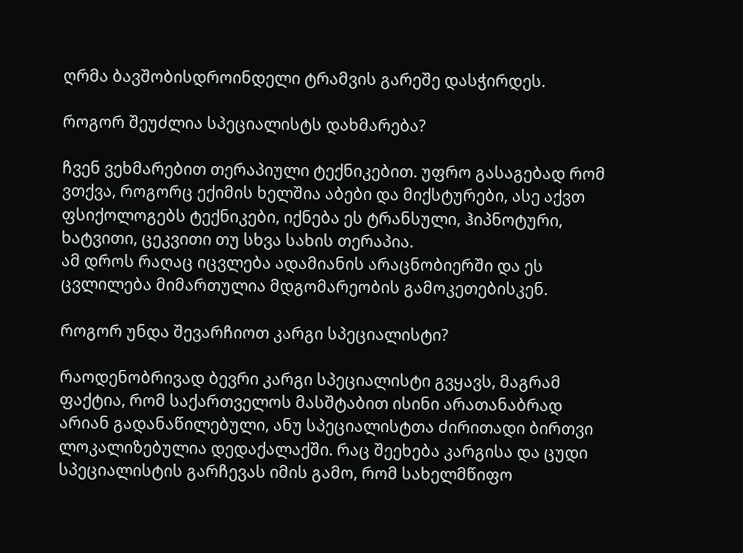ღრმა ბავშობისდროინდელი ტრამვის გარეშე დასჭირდეს.

როგორ შეუძლია სპეციალისტს დახმარება?

ჩვენ ვეხმარებით თერაპიული ტექნიკებით. უფრო გასაგებად რომ ვთქვა, როგორც ექიმის ხელშია აბები და მიქსტურები, ასე აქვთ ფსიქოლოგებს ტექნიკები, იქნება ეს ტრანსული, ჰიპნოტური, ხატვითი, ცეკვითი თუ სხვა სახის თერაპია.
ამ დროს რაღაც იცვლება ადამიანის არაცნობიერში და ეს ცვლილება მიმართულია მდგომარეობის გამოკეთებისკენ.

როგორ უნდა შევარჩიოთ კარგი სპეციალისტი?

რაოდენობრივად ბევრი კარგი სპეციალისტი გვყავს, მაგრამ ფაქტია, რომ საქართველოს მასშტაბით ისინი არათანაბრად არიან გადანაწილებული, ანუ სპეციალისტთა ძირითადი ბირთვი ლოკალიზებულია დედაქალაქში. რაც შეეხება კარგისა და ცუდი სპეციალისტის გარჩევას იმის გამო, რომ სახელმწიფო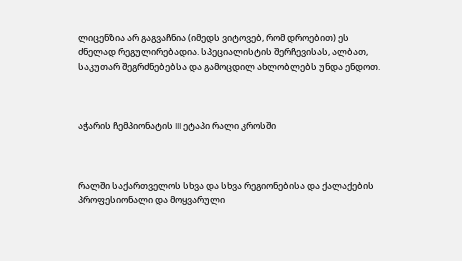ლიცენზია არ გაგვაჩნია (იმედს ვიტოვებ, რომ დროებით) ეს
ძნელად რეგულირებადია. სპეციალისტის შერჩევისას, ალბათ, საკუთარ შეგრძნებებსა და გამოცდილ ახლობლებს უნდა ენდოთ.



აჭარის ჩემპიონატის III ეტაპი რალი კროსში



რალში საქართველოს სხვა და სხვა რეგიონებისა და ქალაქების პროფესიონალი და მოყვარული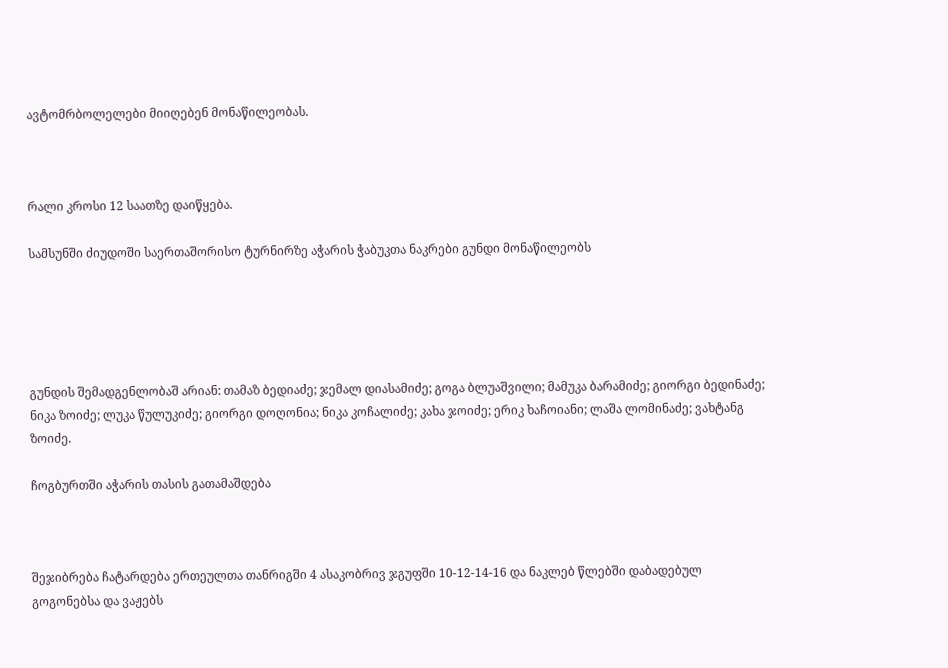ავტომრბოლელები მიიღებენ მონაწილეობას.



რალი კროსი 12 საათზე დაიწყება.

სამსუნში ძიუდოში საერთაშორისო ტურნირზე აჭარის ჭაბუკთა ნაკრები გუნდი მონაწილეობს





გუნდის შემადგენლობაშ არიან: თამაზ ბედიაძე; ჯემალ დიასამიძე; გოგა ბლუაშვილი; მამუკა ბარამიძე; გიორგი ბედინაძე; ნიკა ზოიძე; ლუკა წულუკიძე; გიორგი დოღონია; ნიკა კოჩალიძე; კახა ჯოიძე; ერიკ ხაჩოიანი; ლაშა ლომინაძე; ვახტანგ ზოიძე.

ჩოგბურთში აჭარის თასის გათამაშდება



შეჯიბრება ჩატარდება ერთეულთა თანრიგში 4 ასაკობრივ ჯგუფში 10-12-14-16 და ნაკლებ წლებში დაბადებულ გოგონებსა და ვაჟებს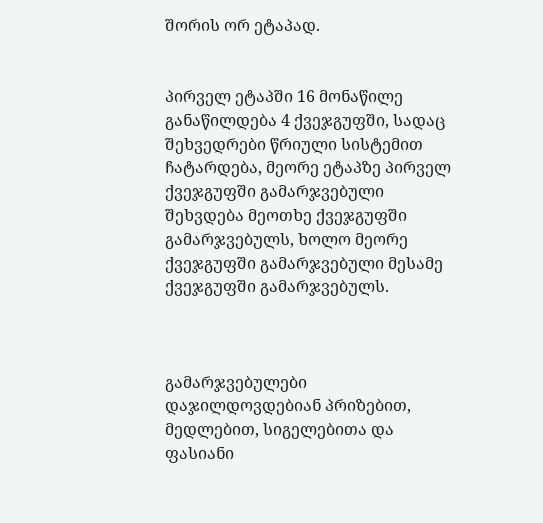შორის ორ ეტაპად.


პირველ ეტაპში 16 მონაწილე განაწილდება 4 ქვეჯგუფში, სადაც შეხვედრები წრიული სისტემით ჩატარდება, მეორე ეტაპზე პირველ ქვეჯგუფში გამარჯვებული შეხვდება მეოთხე ქვეჯგუფში გამარჯვებულს, ხოლო მეორე ქვეჯგუფში გამარჯვებული მესამე ქვეჯგუფში გამარჯვებულს.



გამარჯვებულები დაჯილდოვდებიან პრიზებით, მედლებით, სიგელებითა და ფასიანი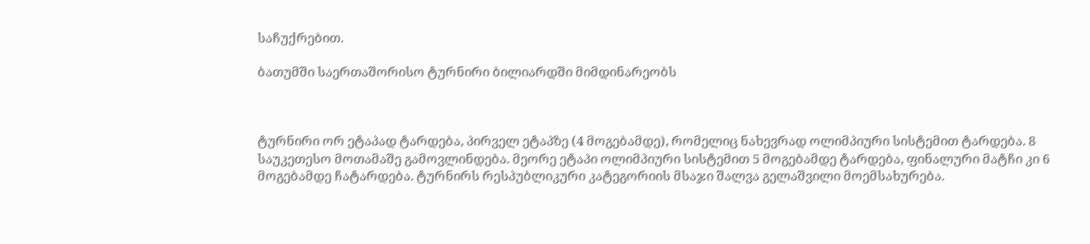საჩუქრებით.

ბათუმში საერთაშორისო ტურნირი ბილიარდში მიმდინარეობს



ტურნირი ორ ეტაპად ტარდება, პირველ ეტაპზე (4 მოგებამდე), რომელიც ნახევრად ოლიმპიური სისტემით ტარდება. 8 საუკეთესო მოთამაშე გამოვლინდება. მეორე ეტაპი ოლიმპიური სისტემით 5 მოგებამდე ტარდება, ფინალური მატჩი კი 6 მოგებამდე ჩატარდება. ტურნირს რესპუბლიკური კატეგორიის მსაჯი შალვა გელაშვილი მოემსახურება.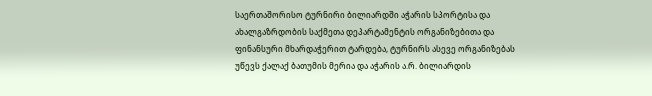საერთაშორისო ტურნირი ბილიარდში აჭარის სპორტისა და ახალგაზრდობის საქმეთა დეპარტამენტის ორგანიზებითა და ფინანსური მხარდაჭერით ტარდება, ტურნირს ასევე ორგანიზებას უწევს ქალაქ ბათუმის მერია და აჭარის ა.რ. ბილიარდის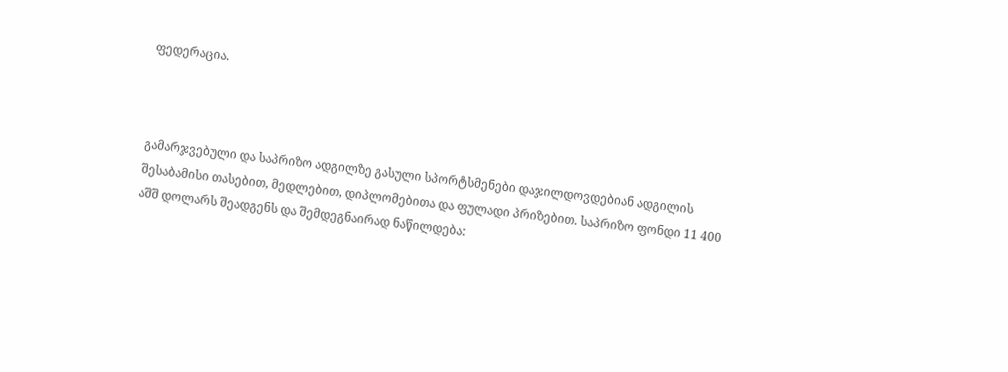ფედერაცია.



გამარჯვებული და საპრიზო ადგილზე გასული სპორტსმენები დაჯილდოვდებიან ადგილის შესაბამისი თასებით, მედლებით, დიპლომებითა და ფულადი პრიზებით. საპრიზო ფონდი 11 400 აშშ დოლარს შეადგენს და შემდეგნაირად ნაწილდება: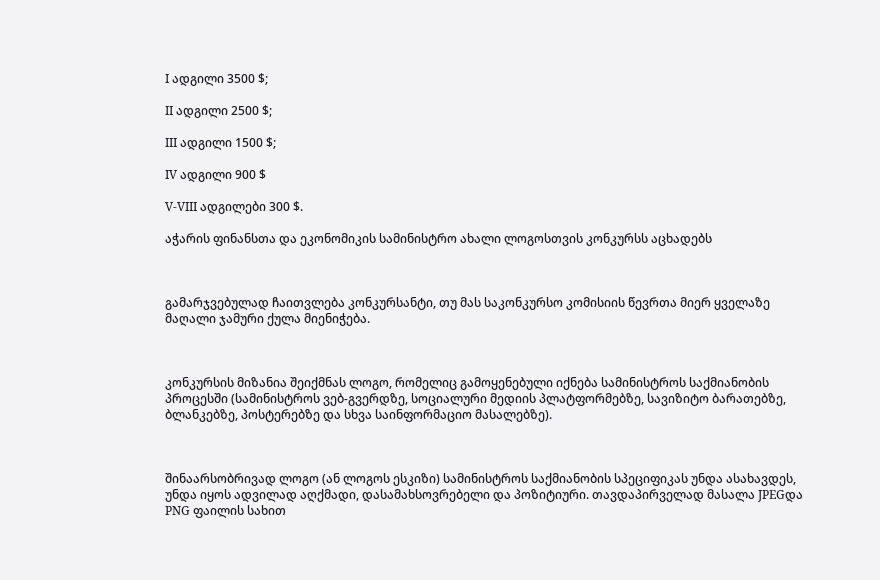I ადგილი 3500 $;

II ადგილი 2500 $;

III ადგილი 1500 $;

IV ადგილი 900 $

V-VIII ადგილები 300 $.

აჭარის ფინანსთა და ეკონომიკის სამინისტრო ახალი ლოგოსთვის კონკურსს აცხადებს



გამარჯვებულად ჩაითვლება კონკურსანტი, თუ მას საკონკურსო კომისიის წევრთა მიერ ყველაზე მაღალი ჯამური ქულა მიენიჭება.



კონკურსის მიზანია შეიქმნას ლოგო, რომელიც გამოყენებული იქნება სამინისტროს საქმიანობის პროცესში (სამინისტროს ვებ-გვერდზე, სოციალური მედიის პლატფორმებზე, სავიზიტო ბარათებზე, ბლანკებზე, პოსტერებზე და სხვა საინფორმაციო მასალებზე).



შინაარსობრივად ლოგო (ან ლოგოს ესკიზი) სამინისტროს საქმიანობის სპეციფიკას უნდა ასახავდეს, უნდა იყოს ადვილად აღქმადი, დასამახსოვრებელი და პოზიტიური. თავდაპირველად მასალა JPEGდა PNG ფაილის სახით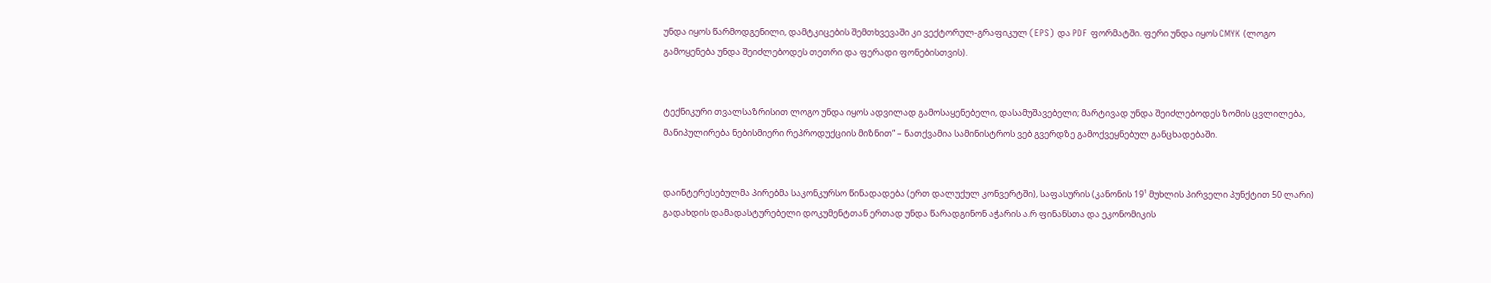უნდა იყოს წარმოდგენილი, დამტკიცების შემთხვევაში კი ვექტორულ-გრაფიკულ (EPS) და PDF ფორმატში. ფერი უნდა იყოს CMYK (ლოგო გამოყენება უნდა შეიძლებოდეს თეთრი და ფერადი ფონებისთვის).


ტექნიკური თვალსაზრისით ლოგო უნდა იყოს ადვილად გამოსაყენებელი, დასამუშავებელი; მარტივად უნდა შეიძლებოდეს ზომის ცვლილება, მანიპულირება ნებისმიერი რეპროდუქციის მიზნით“ – ნათქვამია სამინისტროს ვებ გვერდზე გამოქვეყნებულ განცხადებაში.


დაინტერესებულმა პირებმა საკონკურსო წინადადება (ერთ დალუქულ კონვერტში), საფასურის (კანონის 19¹ მუხლის პირველი პუნქტით 50 ლარი) გადახდის დამადასტურებელი დოკუმენტთან ერთად უნდა წარადგინონ აჭარის ა.რ ფინანსთა და ეკონომიკის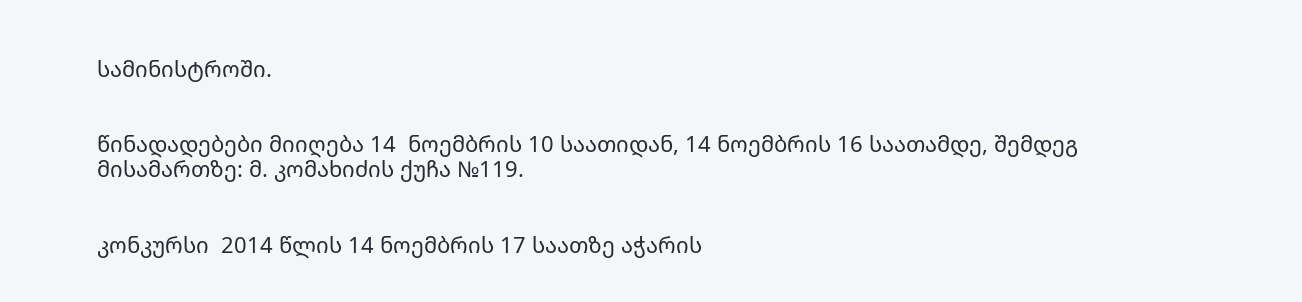სამინისტროში.


წინადადებები მიიღება 14  ნოემბრის 10 საათიდან, 14 ნოემბრის 16 საათამდე, შემდეგ მისამართზე: მ. კომახიძის ქუჩა №119.


კონკურსი  2014 წლის 14 ნოემბრის 17 საათზე აჭარის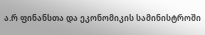ა.რ ფინანსთა და ეკონომიკის სამინისტროში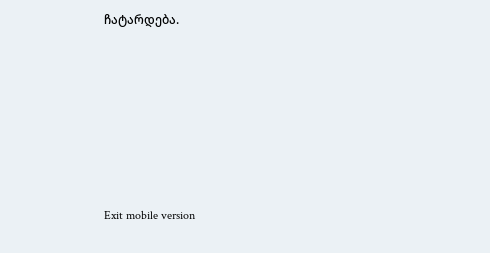ჩატარდება.







Exit mobile version